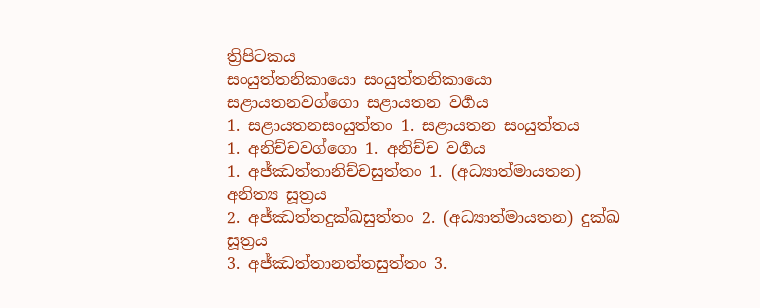ත්‍රිපිටකය
සංයුත්තනිකායො සංයුත්තනිකායො
සළායතනවග්ගො සළායතන වර්‍ගය
1. සළායතනසංයුත්තං 1. සළායතන සංයුත්තය
1. අනිච්චවග්ගො 1. අනිච්ච වර්‍ගය
1. අජ්ඣත්තානිච්චසුත්තං 1. (අධ්‍යාත්මායතන) අනිත්‍ය සූත්‍රය
2. අජ්ඣත්තදුක්ඛසුත්තං 2. (අධ්‍යාත්මායතන) දුක්ඛ සූත්‍රය
3. අජ්ඣත්තානත්තසුත්තං 3.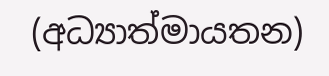(අධ්‍යාත්මායතන)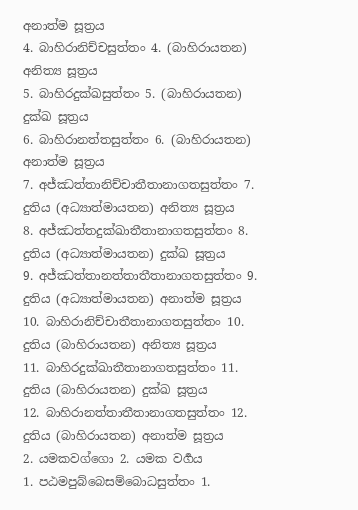අනාත්ම සූත්‍රය
4. බාහිරානිච්චසුත්තං 4. (බාහිරායතන) අනිත්‍ය සූත්‍රය
5. බාහිරදුක්ඛසුත්තං 5. (බාහිරායතන) දුක්ඛ සූත්‍රය
6. බාහිරානත්තසුත්තං 6. (බාහිරායතන) අනාත්ම සූත්‍රය
7. අජ්ඣත්තානිච්චාතීතානාගතසුත්තං 7. දුතිය (අධ්‍යාත්මායතන) අනිත්‍ය සූත්‍රය
8. අජ්ඣත්තදුක්ඛාතීතානාගතසුත්තං 8. දුතිය (අධ්‍යාත්මායතන) දුක්ඛ සූත්‍රය
9. අජ්ඣත්තානත්තාතීතානාගතසුත්තං 9. දුතිය (අධ්‍යාත්මායතන) අනාත්ම සූත්‍රය
10. බාහිරානිච්චාතීතානාගතසුත්තං 10. දුතිය (බාහිරායතන) අනිත්‍ය සූත්‍රය
11. බාහිරදුක්ඛාතීතානාගතසුත්තං 11. දුතිය (බාහිරායතන) දුක්ඛ සූත්‍රය
12. බාහිරානත්තාතීතානාගතසුත්තං 12. දුතිය (බාහිරායතන) අනාත්ම සූත්‍රය
2. යමකවග්ගො 2. යමක වර්‍ගය
1. පඨමපුබ්බෙසම්බොධසුත්තං 1.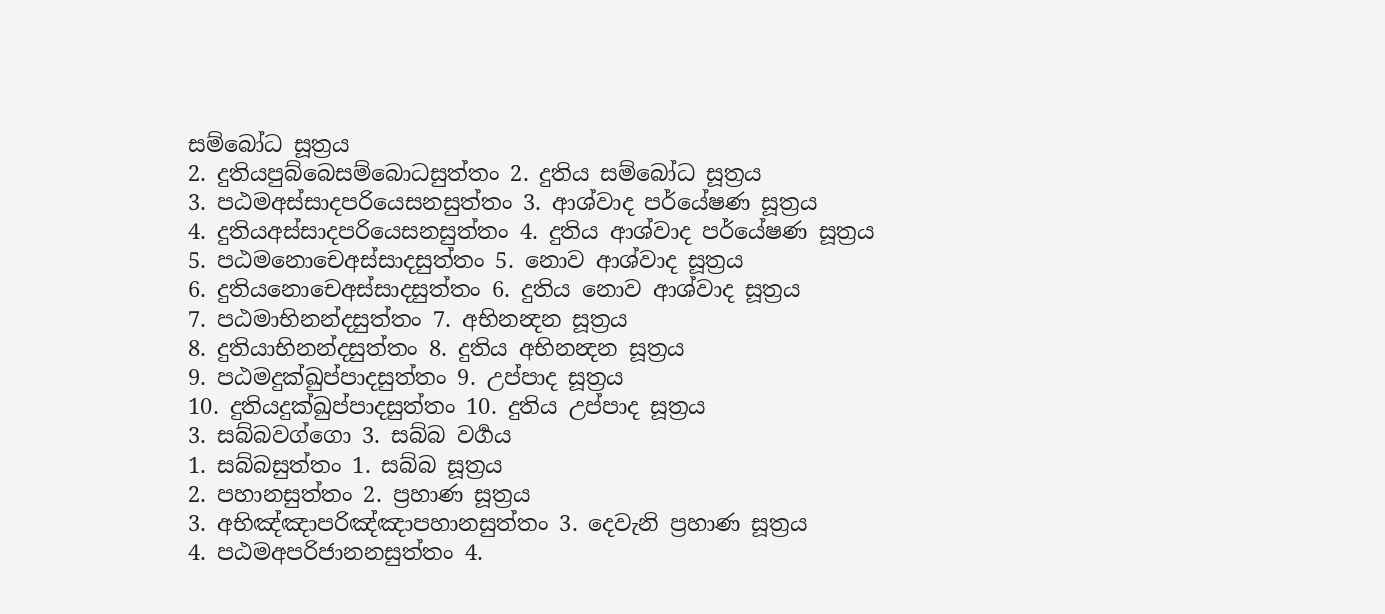සම්බෝධ සූත්‍රය
2. දුතියපුබ්බෙසම්බොධසුත්තං 2. දුතිය සම්බෝධ සූත්‍රය
3. පඨමඅස්සාදපරියෙසනසුත්තං 3. ආශ්වාද පර්යේෂණ සූත්‍රය
4. දුතියඅස්සාදපරියෙසනසුත්තං 4. දුතිය ආශ්වාද පර්යේෂණ සූත්‍රය
5. පඨමනොචෙඅස්සාදසුත්තං 5. නොව ආශ්වාද සූත්‍රය
6. දුතියනොචෙඅස්සාදසුත්තං 6. දුතිය නොව ආශ්වාද සූත්‍රය
7. පඨමාභිනන්දසුත්තං 7. අභිනන්‍දන සූත්‍රය
8. දුතියාභිනන්දසුත්තං 8. දුතිය අභිනන්‍දන සූත්‍රය
9. පඨමදුක්ඛුප්පාදසුත්තං 9. උප්පාද සූත්‍රය
10. දුතියදුක්ඛුප්පාදසුත්තං 10. දුතිය උප්පාද සූත්‍රය
3. සබ්බවග්ගො 3. සබ්බ වර්‍ගය
1. සබ්බසුත්තං 1. සබ්බ සූත්‍රය
2. පහානසුත්තං 2. ප්‍රහාණ සූත්‍රය
3. අභිඤ්ඤාපරිඤ්ඤාපහානසුත්තං 3. දෙවැනි ප්‍රහාණ සූත්‍රය
4. පඨමඅපරිජානනසුත්තං 4.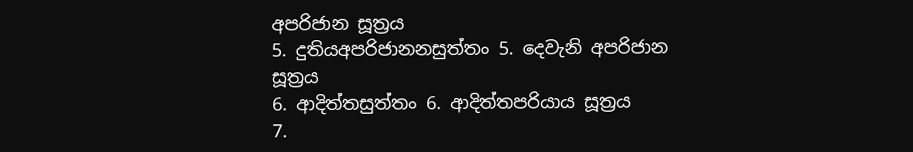අපරිජාන සූත්‍රය
5. දුතියඅපරිජානනසුත්තං 5. දෙවැනි අපරිජාන සූත්‍රය
6. ආදිත්තසුත්තං 6. ආදිත්තපරියාය සූත්‍රය
7.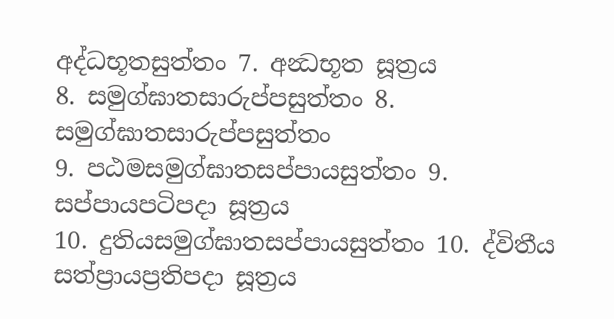අද්ධභූතසුත්තං 7. අන්‍ධභූත සූත්‍රය
8. සමුග්ඝාතසාරුප්පසුත්තං 8. සමුග්ඝාතසාරුප්පසුත්තං
9. පඨමසමුග්ඝාතසප්පායසුත්තං 9. සප්‌පායපටිපදා සූත්‍රය
10. දුතියසමුග්ඝාතසප්පායසුත්තං 10. ද්විතීය සත්ප්‍රායප්‍රතිපදා සූත්‍රය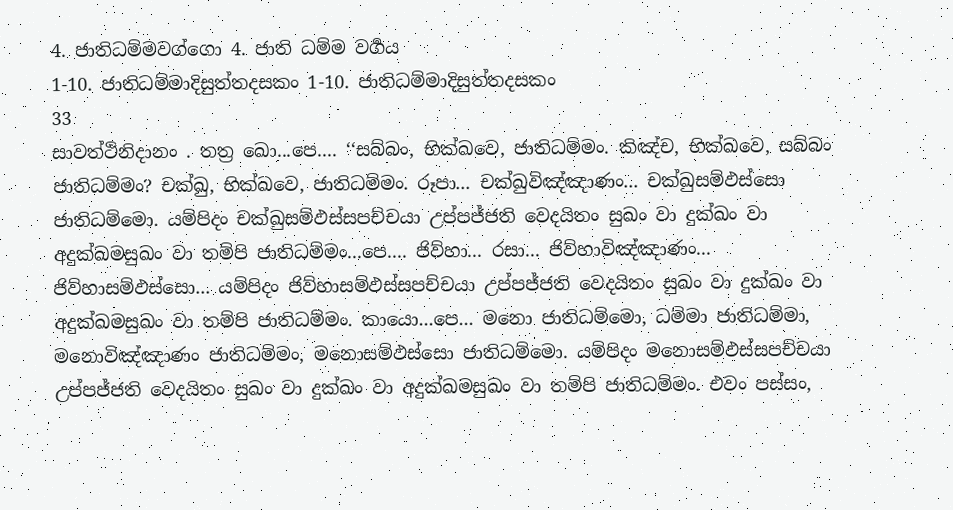4. ජාතිධම්මවග්ගො 4. ජාති ධම්ම වර්‍ගය
1-10. ජාතිධම්මාදිසුත්තදසකං 1-10. ජාතිධම්මාදිසුත්තදසකං
33
සාවත්ථිනිදානං . තත්‍ර ඛො...පෙ.... ‘‘සබ්බං, භික්ඛවෙ, ජාතිධම්මං. කිඤ්ච, භික්ඛවෙ, සබ්බං ජාතිධම්මං? චක්ඛු, භික්ඛවෙ, ජාතිධම්මං. රූපා... චක්ඛුවිඤ්ඤාණං... චක්ඛුසම්ඵස්සො ජාතිධම්මො. යම්පිදං චක්ඛුසම්ඵස්සපච්චයා උප්පජ්ජති වෙදයිතං සුඛං වා දුක්ඛං වා අදුක්ඛමසුඛං වා තම්පි ජාතිධම්මං...පෙ.... ජිව්හා... රසා... ජිව්හාවිඤ්ඤාණං... ජිව්හාසම්ඵස්සො... යම්පිදං ජිව්හාසම්ඵස්සපච්චයා උප්පජ්ජති වෙදයිතං සුඛං වා දුක්ඛං වා අදුක්ඛමසුඛං වා තම්පි ජාතිධම්මං. කායො...පෙ... මනො ජාතිධම්මො, ධම්මා ජාතිධම්මා, මනොවිඤ්ඤාණං ජාතිධම්මං, මනොසම්ඵස්සො ජාතිධම්මො. යම්පිදං මනොසම්ඵස්සපච්චයා උප්පජ්ජති වෙදයිතං සුඛං වා දුක්ඛං වා අදුක්ඛමසුඛං වා තම්පි ජාතිධම්මං. එවං පස්සං,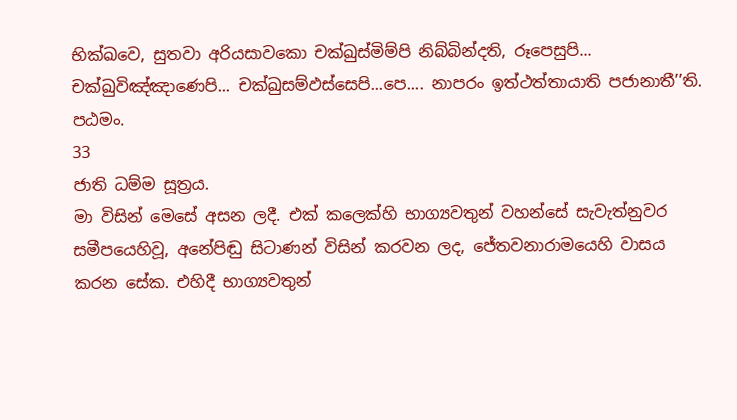භික්ඛවෙ, සුතවා අරියසාවකො චක්ඛුස්මිම්පි නිබ්බින්දති, රූපෙසුපි... චක්ඛුවිඤ්ඤාණෙපි... චක්ඛුසම්ඵස්සෙපි...පෙ.... නාපරං ඉත්ථත්තායාති පජානාතී’’ති. පඨමං.
33
ජාති ධම්ම සූත්‍රය.
මා විසින් මෙසේ අසන ලදී. එක් කලෙක්හි භාග්‍යවතුන් වහන්සේ සැවැත්නුවර සමීපයෙහිවූ, අනේපිඬු සිටාණන් විසින් කරවන ලද, ජේතවනාරාමයෙහි වාසය කරන සේක. එහිදී භාග්‍යවතුන්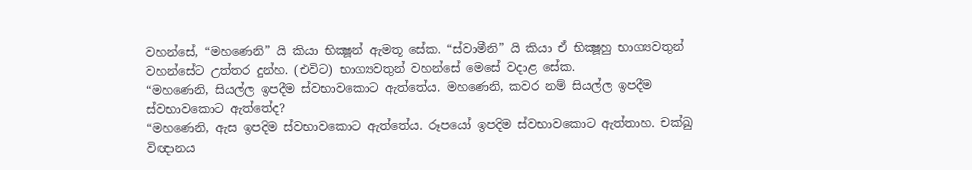වහන්සේ, “මහණෙනි” යි කියා භික්‍ෂූන් ඇමතූ සේක. “ස්වාමීනි” යි කියා ඒ භික්‍ෂූහු භාග්‍යවතුන් වහන්සේට උත්තර දුන්හ. (එවිට) භාග්‍යවතුන් වහන්සේ මෙසේ වදාළ සේක.
“මහණෙනි, සියල්ල ඉපදීම ස්වභාවකොට ඇත්තේය. මහණෙනි, කවර නම් සියල්ල ඉපදීම ස්වභාවකොට ඇත්තේද?
“මහණෙනි, ඇස ඉපදිම ස්වභාවකොට ඇත්තේය. රූපයෝ ඉපදිම ස්වභාවකොට ඇත්තාහ. චක්ඛු විඥානය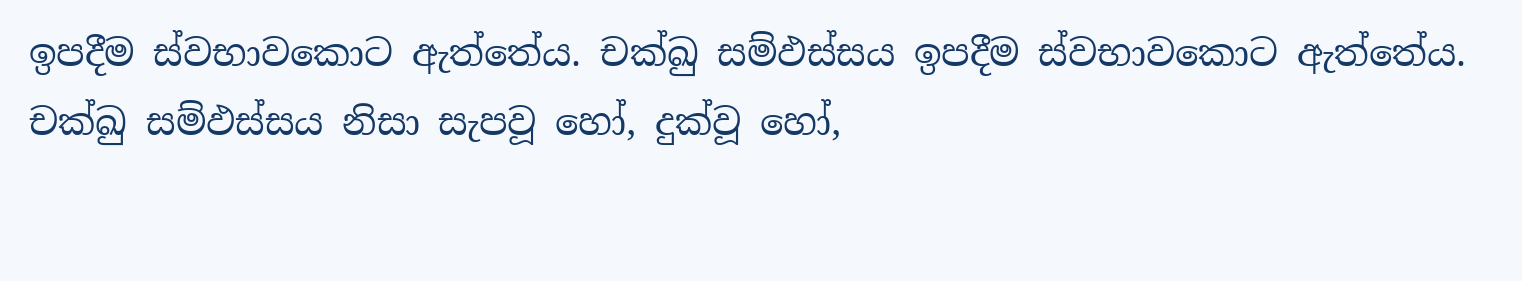ඉපදීම ස්වභාවකොට ඇත්තේය. චක්ඛු සම්ඵස්සය ඉපදීම ස්වභාවකොට ඇත්තේය. චක්ඛු සම්ඵස්සය නිසා සැපවූ හෝ, දුක්වූ හෝ,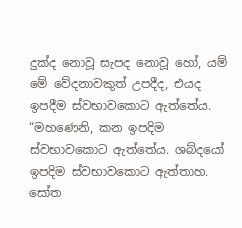දුක්ද නොවූ සැපද නොවූ හෝ, යම් මේ වේදනාවකුත් උපදීද, එයද ඉපදීම ස්වභාවකොට ඇත්තේය.
“මහණෙනි, කන ඉපදිම ස්වභාවකොට ඇත්තේය. ශබ්දයෝ ඉපදිම ස්වභාවකොට ඇත්තාහ. සෝත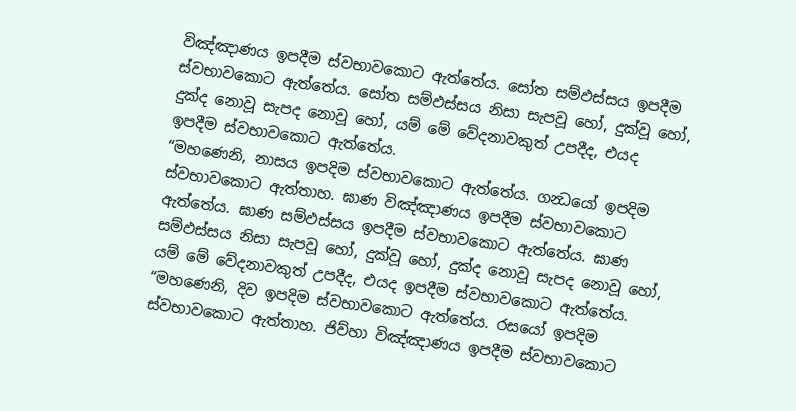විඤ්ඤාණය ඉපදීම ස්වභාවකොට ඇත්තේය. සෝත සම්ඵස්සය ඉපදීම ස්වභාවකොට ඇත්තේය. සෝත සම්ඵස්සය නිසා සැපවූ හෝ, දුක්වූ හෝ, දුක්ද නොවූ සැපද නොවූ හෝ, යම් මේ වේදනාවකුත් උපදීද, එයද ඉපදීම ස්වභාවකොට ඇත්තේය.
“මහණෙනි, නාසය ඉපදිම ස්වභාවකොට ඇත්තේය. ගන්‍ධයෝ ඉපදිම ස්වභාවකොට ඇත්තාහ. ඝාණ විඤ්ඤාණය ඉපදීම ස්වභාවකොට ඇත්තේය. ඝාණ සම්ඵස්සය ඉපදීම ස්වභාවකොට ඇත්තේය. ඝාණ සම්ඵස්සය නිසා සැපවූ හෝ, දුක්වූ හෝ, දුක්ද නොවූ සැපද නොවූ හෝ, යම් මේ වේදනාවකුත් උපදීද, එයද ඉපදීම ස්වභාවකොට ඇත්තේය.
“මහණෙනි, දිව ඉපදිම ස්වභාවකොට ඇත්තේය. රසයෝ ඉපදිම ස්වභාවකොට ඇත්තාහ. ජිව්හා විඤ්ඤාණය ඉපදීම ස්වභාවකොට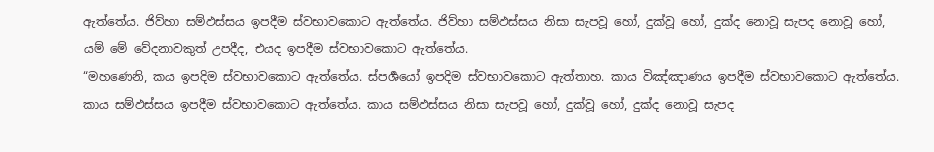ඇත්තේය. ජිව්හා සම්ඵස්සය ඉපදීම ස්වභාවකොට ඇත්තේය. ජිව්හා සම්ඵස්සය නිසා සැපවූ හෝ, දුක්වූ හෝ, දුක්ද නොවූ සැපද නොවූ හෝ, යම් මේ වේදනාවකුත් උපදීද, එයද ඉපදීම ස්වභාවකොට ඇත්තේය.
“මහණෙනි, කය ඉපදිම ස්වභාවකොට ඇත්තේය. ස්පර්‍ශයෝ ඉපදිම ස්වභාවකොට ඇත්තාහ. කාය විඤ්ඤාණය ඉපදීම ස්වභාවකොට ඇත්තේය. කාය සම්ඵස්සය ඉපදීම ස්වභාවකොට ඇත්තේය. කාය සම්ඵස්සය නිසා සැපවූ හෝ, දුක්වූ හෝ, දුක්ද නොවූ සැපද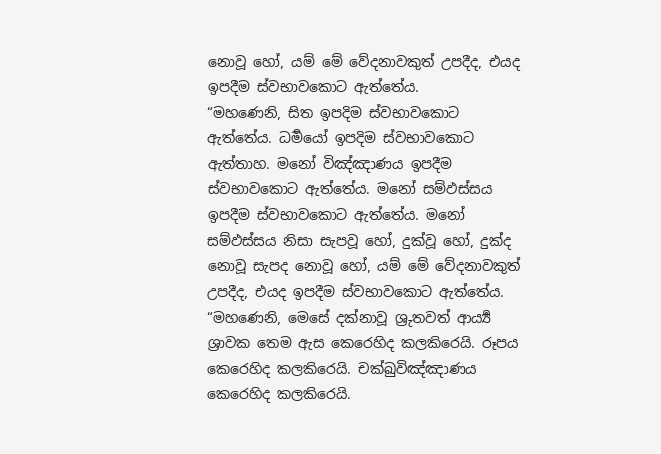නොවූ හෝ, යම් මේ වේදනාවකුත් උපදීද, එයද ඉපදීම ස්වභාවකොට ඇත්තේය.
“මහණෙනි, සිත ඉපදිම ස්වභාවකොට ඇත්තේය. ධර්‍මයෝ ඉපදිම ස්වභාවකොට ඇත්තාහ. මනෝ විඤ්ඤාණය ඉපදීම ස්වභාවකොට ඇත්තේය. මනෝ සම්ඵස්සය ඉපදීම ස්වභාවකොට ඇත්තේය. මනෝ සම්ඵස්සය නිසා සැපවූ හෝ, දුක්වූ හෝ, දුක්ද නොවූ සැපද නොවූ හෝ, යම් මේ වේදනාවකුත් උපදීද, එයද ඉපදීම ස්වභාවකොට ඇත්තේය.
“මහණෙනි, මෙසේ දක්නාවූ ශ්‍රුතවත් ආර්‍ය්‍ය ශ්‍රාවක තෙම ඇස කෙරෙහිද කලකිරෙයි. රූපය කෙරෙහිද කලකිරෙයි. චක්ඛුවිඤ්ඤාණය කෙරෙහිද කලකිරෙයි.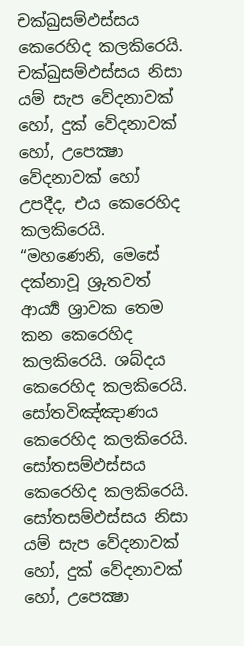චක්ඛුසම්ඵස්සය කෙරෙහිද කලකිරෙයි. චක්ඛුසම්ඵස්සය නිසා යම් සැප වේදනාවක් හෝ, දුක් වේදනාවක් හෝ, උපෙක්‍ෂා වේදනාවක් හෝ උපදීද, එය කෙරෙහිද කලකිරෙයි.
“මහණෙනි, මෙසේ දක්නාවූ ශ්‍රුතවත් ආර්‍ය්‍ය ශ්‍රාවක තෙම කන කෙරෙහිද කලකිරෙයි. ශබ්දය කෙරෙහිද කලකිරෙයි. සෝතවිඤ්ඤාණය කෙරෙහිද කලකිරෙයි. සෝතසම්ඵස්සය කෙරෙහිද කලකිරෙයි. සෝතසම්ඵස්සය නිසා යම් සැප වේදනාවක් හෝ, දුක් වේදනාවක් හෝ, උපෙක්‍ෂා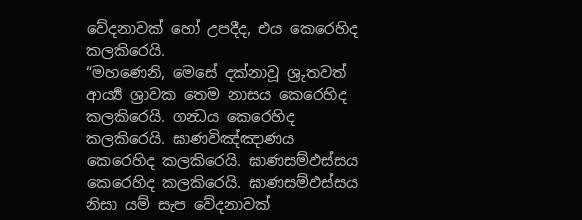වේදනාවක් හෝ උපදීද, එය කෙරෙහිද කලකිරෙයි.
“මහණෙනි, මෙසේ දක්නාවූ ශ්‍රුතවත් ආර්‍ය්‍ය ශ්‍රාවක තෙම නාසය කෙරෙහිද කලකිරෙයි. ගන්‍ධය කෙරෙහිද කලකිරෙයි. ඝාණවිඤ්ඤාණය කෙරෙහිද කලකිරෙයි. ඝාණසම්ඵස්සය කෙරෙහිද කලකිරෙයි. ඝාණසම්ඵස්සය නිසා යම් සැප වේදනාවක්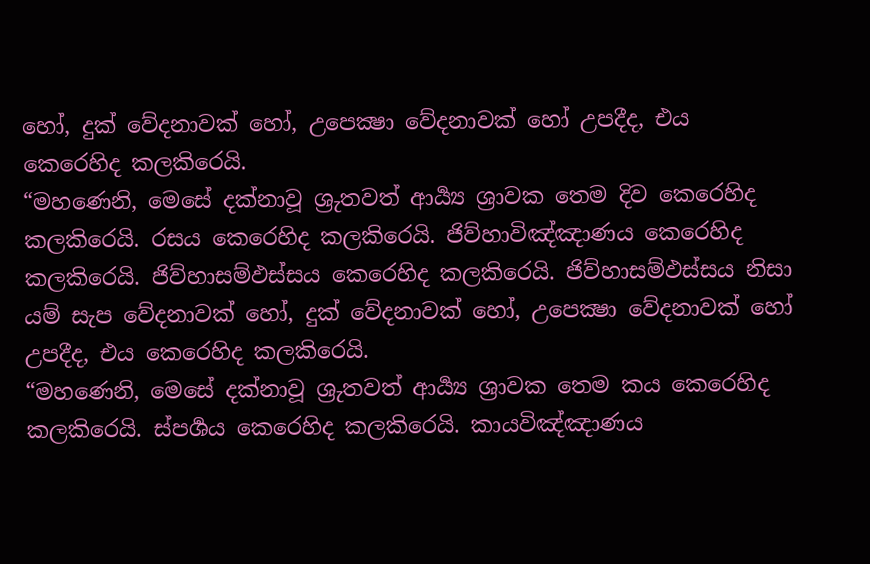හෝ, දුක් වේදනාවක් හෝ, උපෙක්‍ෂා වේදනාවක් හෝ උපදීද, එය කෙරෙහිද කලකිරෙයි.
“මහණෙනි, මෙසේ දක්නාවූ ශ්‍රුතවත් ආර්‍ය්‍ය ශ්‍රාවක තෙම දිව කෙරෙහිද කලකිරෙයි. රසය කෙරෙහිද කලකිරෙයි. ජිව්හාවිඤ්ඤාණය කෙරෙහිද කලකිරෙයි. ජිව්හාසම්ඵස්සය කෙරෙහිද කලකිරෙයි. ජිව්හාසම්ඵස්සය නිසා යම් සැප වේදනාවක් හෝ, දුක් වේදනාවක් හෝ, උපෙක්‍ෂා වේදනාවක් හෝ උපදීද, එය කෙරෙහිද කලකිරෙයි.
“මහණෙනි, මෙසේ දක්නාවූ ශ්‍රුතවත් ආර්‍ය්‍ය ශ්‍රාවක තෙම කය කෙරෙහිද කලකිරෙයි. ස්පර්‍ශය කෙරෙහිද කලකිරෙයි. කායවිඤ්ඤාණය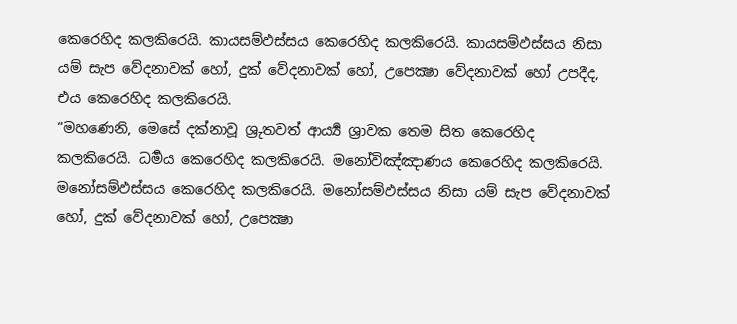කෙරෙහිද කලකිරෙයි. කායසම්ඵස්සය කෙරෙහිද කලකිරෙයි. කායසම්ඵස්සය නිසා යම් සැප වේදනාවක් හෝ, දුක් වේදනාවක් හෝ, උපෙක්‍ෂා වේදනාවක් හෝ උපදීද, එය කෙරෙහිද කලකිරෙයි.
“මහණෙනි, මෙසේ දක්නාවූ ශ්‍රුතවත් ආර්‍ය්‍ය ශ්‍රාවක තෙම සිත කෙරෙහිද කලකිරෙයි. ධර්‍මය කෙරෙහිද කලකිරෙයි. මනෝවිඤ්ඤාණය කෙරෙහිද කලකිරෙයි. මනෝසම්ඵස්සය කෙරෙහිද කලකිරෙයි. මනෝසම්ඵස්සය නිසා යම් සැප වේදනාවක් හෝ, දුක් වේදනාවක් හෝ, උපෙක්‍ෂා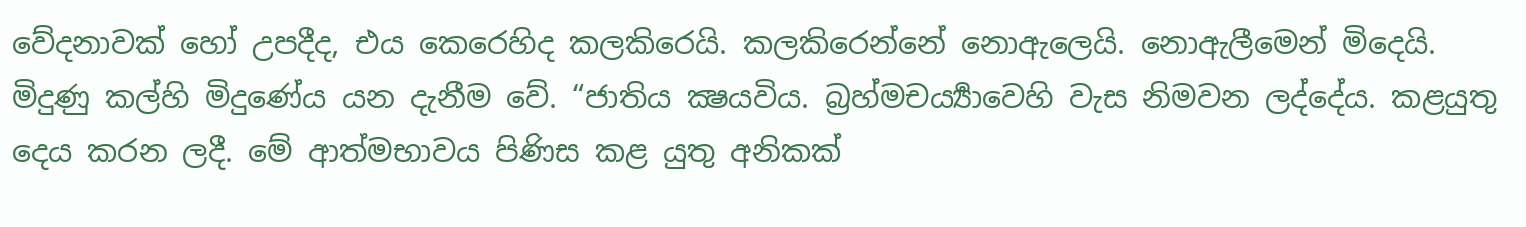වේදනාවක් හෝ උපදීද, එය කෙරෙහිද කලකිරෙයි. කලකිරෙන්නේ නොඇලෙයි. නොඇලීමෙන් මිදෙයි. මිදුණු කල්හි මිදුණේය යන දැනීම වේ. “ජාතිය ක්‍ෂයවිය. බ්‍රහ්මචර්‍ය්‍යාවෙහි වැස නිමවන ලද්දේය. කළයුතු දෙය කරන ලදී. මේ ආත්මභාවය පිණිස කළ යුතු අනිකක්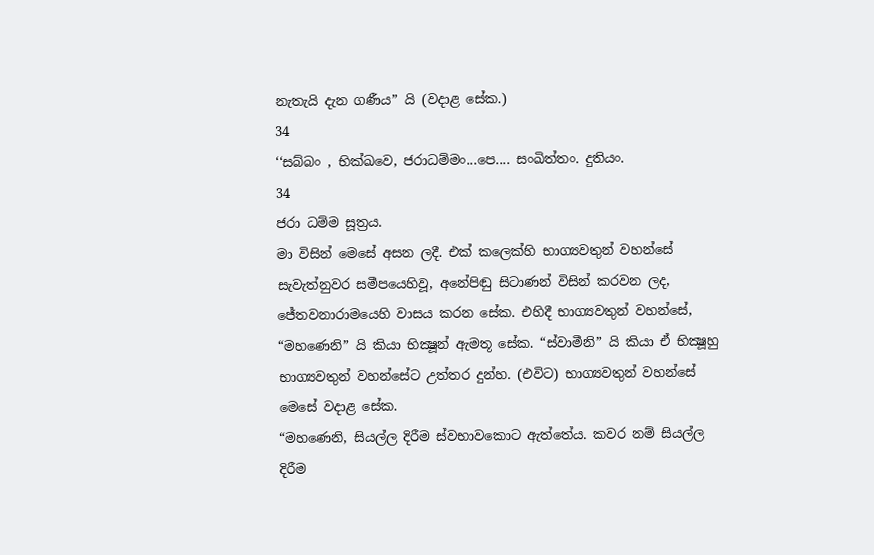නැතැයි දැන ගණීය” යි (වදාළ සේක.)
34
‘‘සබ්බං , භික්ඛවෙ, ජරාධම්මං...පෙ.... සංඛිත්තං. දුතියං.
34
ජරා ධම්ම සූත්‍රය.
මා විසින් මෙසේ අසන ලදී. එක් කලෙක්හි භාග්‍යවතුන් වහන්සේ සැවැත්නුවර සමීපයෙහිවූ, අනේපිඬු සිටාණන් විසින් කරවන ලද, ජේතවනාරාමයෙහි වාසය කරන සේක. එහිදී භාග්‍යවතුන් වහන්සේ, “මහණෙනි” යි කියා භික්‍ෂූන් ඇමතූ සේක. “ස්වාමීනි” යි කියා ඒ භික්‍ෂූහු භාග්‍යවතුන් වහන්සේට උත්තර දුන්හ. (එවිට) භාග්‍යවතුන් වහන්සේ මෙසේ වදාළ සේක.
“මහණෙනි, සියල්ල දිරීම ස්වභාවකොට ඇත්තේය. කවර නම් සියල්ල දිරීම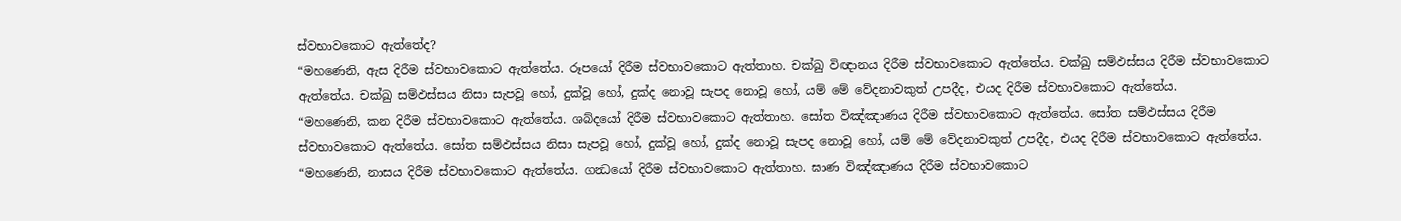ස්වභාවකොට ඇත්තේද?
“මහණෙනි, ඇස දිරීම ස්වභාවකොට ඇත්තේය. රූපයෝ දිරීම ස්වභාවකොට ඇත්තාහ. චක්ඛු විඥානය දිරීම ස්වභාවකොට ඇත්තේය. චක්ඛු සම්ඵස්සය දිරීම ස්වභාවකොට ඇත්තේය. චක්ඛු සම්ඵස්සය නිසා සැපවූ හෝ, දුක්වූ හෝ, දුක්ද නොවූ සැපද නොවූ හෝ, යම් මේ වේදනාවකුත් උපදීද, එයද දිරීම ස්වභාවකොට ඇත්තේය.
“මහණෙනි, කන දිරීම ස්වභාවකොට ඇත්තේය. ශබ්දයෝ දිරීම ස්වභාවකොට ඇත්තාහ. සෝත විඤ්ඤාණය දිරීම ස්වභාවකොට ඇත්තේය. සෝත සම්ඵස්සය දිරීම ස්වභාවකොට ඇත්තේය. සෝත සම්ඵස්සය නිසා සැපවූ හෝ, දුක්වූ හෝ, දුක්ද නොවූ සැපද නොවූ හෝ, යම් මේ වේදනාවකුත් උපදීද, එයද දිරීම ස්වභාවකොට ඇත්තේය.
“මහණෙනි, නාසය දිරීම ස්වභාවකොට ඇත්තේය. ගන්‍ධයෝ දිරීම ස්වභාවකොට ඇත්තාහ. ඝාණ විඤ්ඤාණය දිරීම ස්වභාවකොට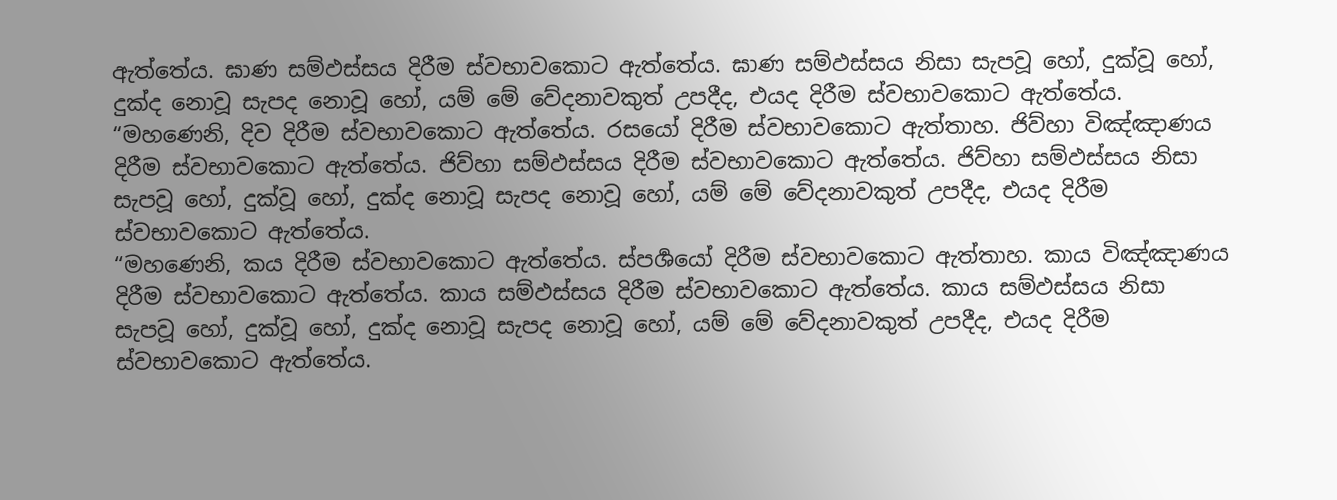ඇත්තේය. ඝාණ සම්ඵස්සය දිරීම ස්වභාවකොට ඇත්තේය. ඝාණ සම්ඵස්සය නිසා සැපවූ හෝ, දුක්වූ හෝ, දුක්ද නොවූ සැපද නොවූ හෝ, යම් මේ වේදනාවකුත් උපදීද, එයද දිරීම ස්වභාවකොට ඇත්තේය.
“මහණෙනි, දිව දිරීම ස්වභාවකොට ඇත්තේය. රසයෝ දිරීම ස්වභාවකොට ඇත්තාහ. ජිව්හා විඤ්ඤාණය දිරීම ස්වභාවකොට ඇත්තේය. ජිව්හා සම්ඵස්සය දිරීම ස්වභාවකොට ඇත්තේය. ජිව්හා සම්ඵස්සය නිසා සැපවූ හෝ, දුක්වූ හෝ, දුක්ද නොවූ සැපද නොවූ හෝ, යම් මේ වේදනාවකුත් උපදීද, එයද දිරීම ස්වභාවකොට ඇත්තේය.
“මහණෙනි, කය දිරීම ස්වභාවකොට ඇත්තේය. ස්පර්‍ශයෝ දිරීම ස්වභාවකොට ඇත්තාහ. කාය විඤ්ඤාණය දිරීම ස්වභාවකොට ඇත්තේය. කාය සම්ඵස්සය දිරීම ස්වභාවකොට ඇත්තේය. කාය සම්ඵස්සය නිසා සැපවූ හෝ, දුක්වූ හෝ, දුක්ද නොවූ සැපද නොවූ හෝ, යම් මේ වේදනාවකුත් උපදීද, එයද දිරීම ස්වභාවකොට ඇත්තේය.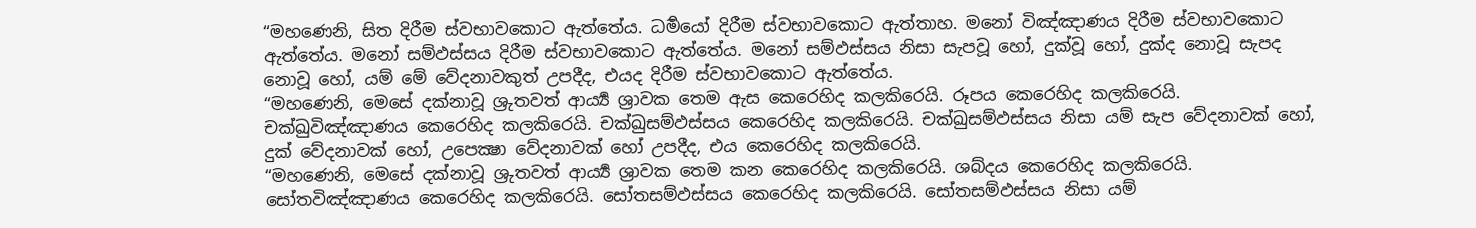“මහණෙනි, සිත දිරීම ස්වභාවකොට ඇත්තේය. ධර්‍මයෝ දිරීම ස්වභාවකොට ඇත්තාහ. මනෝ විඤ්ඤාණය දිරීම ස්වභාවකොට ඇත්තේය. මනෝ සම්ඵස්සය දිරීම ස්වභාවකොට ඇත්තේය. මනෝ සම්ඵස්සය නිසා සැපවූ හෝ, දුක්වූ හෝ, දුක්ද නොවූ සැපද නොවූ හෝ, යම් මේ වේදනාවකුත් උපදීද, එයද දිරීම ස්වභාවකොට ඇත්තේය.
“මහණෙනි, මෙසේ දක්නාවූ ශ්‍රුතවත් ආර්‍ය්‍ය ශ්‍රාවක තෙම ඇස කෙරෙහිද කලකිරෙයි. රූපය කෙරෙහිද කලකිරෙයි. චක්ඛුවිඤ්ඤාණය කෙරෙහිද කලකිරෙයි. චක්ඛුසම්ඵස්සය කෙරෙහිද කලකිරෙයි. චක්ඛුසම්ඵස්සය නිසා යම් සැප වේදනාවක් හෝ, දුක් වේදනාවක් හෝ, උපෙක්‍ෂා වේදනාවක් හෝ උපදීද, එය කෙරෙහිද කලකිරෙයි.
“මහණෙනි, මෙසේ දක්නාවූ ශ්‍රුතවත් ආර්‍ය්‍ය ශ්‍රාවක තෙම කන කෙරෙහිද කලකිරෙයි. ශබ්දය කෙරෙහිද කලකිරෙයි. සෝතවිඤ්ඤාණය කෙරෙහිද කලකිරෙයි. සෝතසම්ඵස්සය කෙරෙහිද කලකිරෙයි. සෝතසම්ඵස්සය නිසා යම්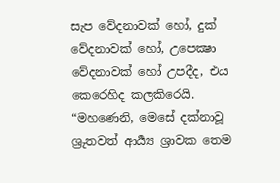සැප වේදනාවක් හෝ, දුක් වේදනාවක් හෝ, උපෙක්‍ෂා වේදනාවක් හෝ උපදීද, එය කෙරෙහිද කලකිරෙයි.
“මහණෙනි, මෙසේ දක්නාවූ ශ්‍රුතවත් ආර්‍ය්‍ය ශ්‍රාවක තෙම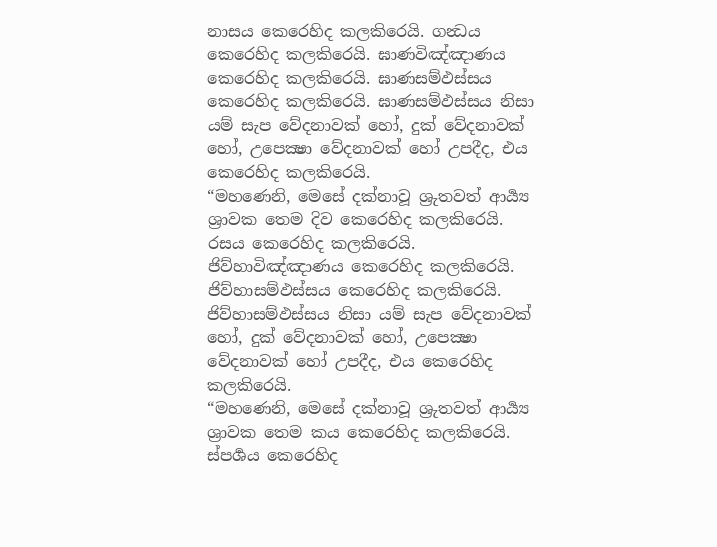නාසය කෙරෙහිද කලකිරෙයි. ගන්‍ධය කෙරෙහිද කලකිරෙයි. ඝාණවිඤ්ඤාණය කෙරෙහිද කලකිරෙයි. ඝාණසම්ඵස්සය කෙරෙහිද කලකිරෙයි. ඝාණසම්ඵස්සය නිසා යම් සැප වේදනාවක් හෝ, දුක් වේදනාවක් හෝ, උපෙක්‍ෂා වේදනාවක් හෝ උපදීද, එය කෙරෙහිද කලකිරෙයි.
“මහණෙනි, මෙසේ දක්නාවූ ශ්‍රුතවත් ආර්‍ය්‍ය ශ්‍රාවක තෙම දිව කෙරෙහිද කලකිරෙයි. රසය කෙරෙහිද කලකිරෙයි. ජිව්හාවිඤ්ඤාණය කෙරෙහිද කලකිරෙයි. ජිව්හාසම්ඵස්සය කෙරෙහිද කලකිරෙයි. ජිව්හාසම්ඵස්සය නිසා යම් සැප වේදනාවක් හෝ, දුක් වේදනාවක් හෝ, උපෙක්‍ෂා වේදනාවක් හෝ උපදීද, එය කෙරෙහිද කලකිරෙයි.
“මහණෙනි, මෙසේ දක්නාවූ ශ්‍රුතවත් ආර්‍ය්‍ය ශ්‍රාවක තෙම කය කෙරෙහිද කලකිරෙයි. ස්පර්‍ශය කෙරෙහිද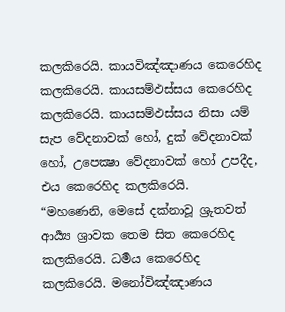කලකිරෙයි. කායවිඤ්ඤාණය කෙරෙහිද කලකිරෙයි. කායසම්ඵස්සය කෙරෙහිද කලකිරෙයි. කායසම්ඵස්සය නිසා යම් සැප වේදනාවක් හෝ, දුක් වේදනාවක් හෝ, උපෙක්‍ෂා වේදනාවක් හෝ උපදීද, එය කෙරෙහිද කලකිරෙයි.
“මහණෙනි, මෙසේ දක්නාවූ ශ්‍රුතවත් ආර්‍ය්‍ය ශ්‍රාවක තෙම සිත කෙරෙහිද කලකිරෙයි. ධර්‍මය කෙරෙහිද කලකිරෙයි. මනෝවිඤ්ඤාණය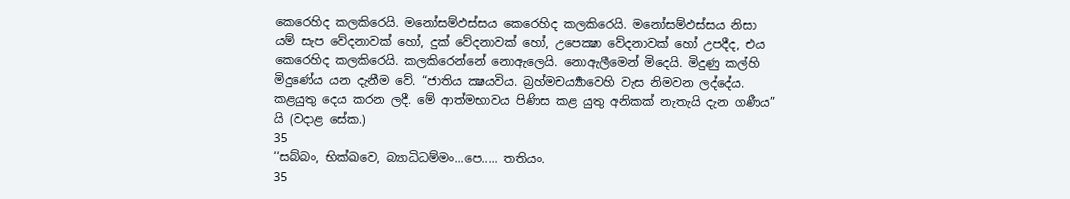කෙරෙහිද කලකිරෙයි. මනෝසම්ඵස්සය කෙරෙහිද කලකිරෙයි. මනෝසම්ඵස්සය නිසා යම් සැප වේදනාවක් හෝ, දුක් වේදනාවක් හෝ, උපෙක්‍ෂා වේදනාවක් හෝ උපදීද, එය කෙරෙහිද කලකිරෙයි. කලකිරෙන්නේ නොඇලෙයි. නොඇලීමෙන් මිදෙයි. මිදුණු කල්හි මිදුණේය යන දැනීම වේ. “ජාතිය ක්‍ෂයවිය. බ්‍රහ්මචර්‍ය්‍යාවෙහි වැස නිමවන ලද්දේය. කළයුතු දෙය කරන ලදී. මේ ආත්මභාවය පිණිස කළ යුතු අනිකක් නැතැයි දැන ගණීය” යි (වදාළ සේක.)
35
‘‘සබ්බං, භික්ඛවෙ, බ්‍යාධිධම්මං...පෙ..... තතියං.
35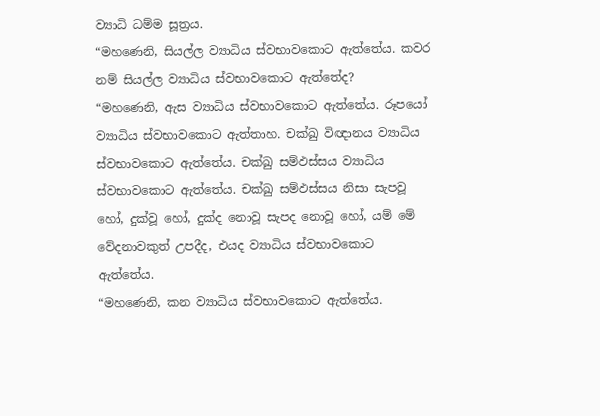ව්‍යාධි ධම්ම සූත්‍රය.
“මහණෙනි, සියල්ල ව්‍යාධිය ස්වභාවකොට ඇත්තේය. කවර නම් සියල්ල ව්‍යාධිය ස්වභාවකොට ඇත්තේද?
“මහණෙනි, ඇස ව්‍යාධිය ස්වභාවකොට ඇත්තේය. රූපයෝ ව්‍යාධිය ස්වභාවකොට ඇත්තාහ. චක්ඛු විඥානය ව්‍යාධිය ස්වභාවකොට ඇත්තේය. චක්ඛු සම්ඵස්සය ව්‍යාධිය ස්වභාවකොට ඇත්තේය. චක්ඛු සම්ඵස්සය නිසා සැපවූ හෝ, දුක්වූ හෝ, දුක්ද නොවූ සැපද නොවූ හෝ, යම් මේ වේදනාවකුත් උපදීද, එයද ව්‍යාධිය ස්වභාවකොට ඇත්තේය.
“මහණෙනි, කන ව්‍යාධිය ස්වභාවකොට ඇත්තේය.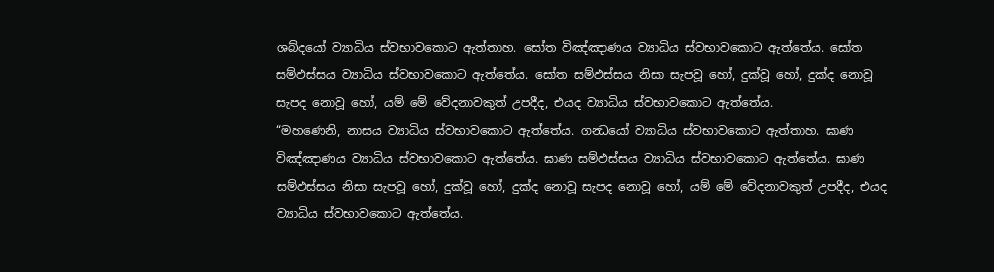ශබ්දයෝ ව්‍යාධිය ස්වභාවකොට ඇත්තාහ. සෝත විඤ්ඤාණය ව්‍යාධිය ස්වභාවකොට ඇත්තේය. සෝත සම්ඵස්සය ව්‍යාධිය ස්වභාවකොට ඇත්තේය. සෝත සම්ඵස්සය නිසා සැපවූ හෝ, දුක්වූ හෝ, දුක්ද නොවූ සැපද නොවූ හෝ, යම් මේ වේදනාවකුත් උපදීද, එයද ව්‍යාධිය ස්වභාවකොට ඇත්තේය.
“මහණෙනි, නාසය ව්‍යාධිය ස්වභාවකොට ඇත්තේය. ගන්‍ධයෝ ව්‍යාධිය ස්වභාවකොට ඇත්තාහ. ඝාණ විඤ්ඤාණය ව්‍යාධිය ස්වභාවකොට ඇත්තේය. ඝාණ සම්ඵස්සය ව්‍යාධිය ස්වභාවකොට ඇත්තේය. ඝාණ සම්ඵස්සය නිසා සැපවූ හෝ, දුක්වූ හෝ, දුක්ද නොවූ සැපද නොවූ හෝ, යම් මේ වේදනාවකුත් උපදීද, එයද ව්‍යාධිය ස්වභාවකොට ඇත්තේය.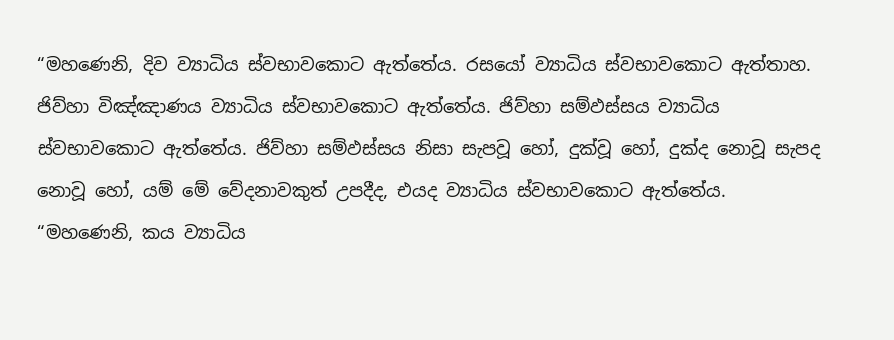“මහණෙනි, දිව ව්‍යාධිය ස්වභාවකොට ඇත්තේය. රසයෝ ව්‍යාධිය ස්වභාවකොට ඇත්තාහ. ජිව්හා විඤ්ඤාණය ව්‍යාධිය ස්වභාවකොට ඇත්තේය. ජිව්හා සම්ඵස්සය ව්‍යාධිය ස්වභාවකොට ඇත්තේය. ජිව්හා සම්ඵස්සය නිසා සැපවූ හෝ, දුක්වූ හෝ, දුක්ද නොවූ සැපද නොවූ හෝ, යම් මේ වේදනාවකුත් උපදීද, එයද ව්‍යාධිය ස්වභාවකොට ඇත්තේය.
“මහණෙනි, කය ව්‍යාධිය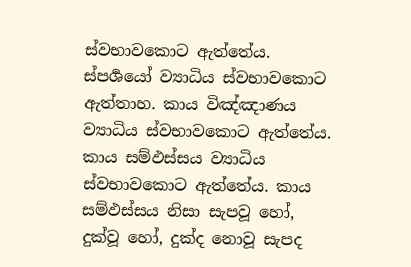ස්වභාවකොට ඇත්තේය. ස්පර්‍ශයෝ ව්‍යාධිය ස්වභාවකොට ඇත්තාහ. කාය විඤ්ඤාණය ව්‍යාධිය ස්වභාවකොට ඇත්තේය. කාය සම්ඵස්සය ව්‍යාධිය ස්වභාවකොට ඇත්තේය. කාය සම්ඵස්සය නිසා සැපවූ හෝ, දුක්වූ හෝ, දුක්ද නොවූ සැපද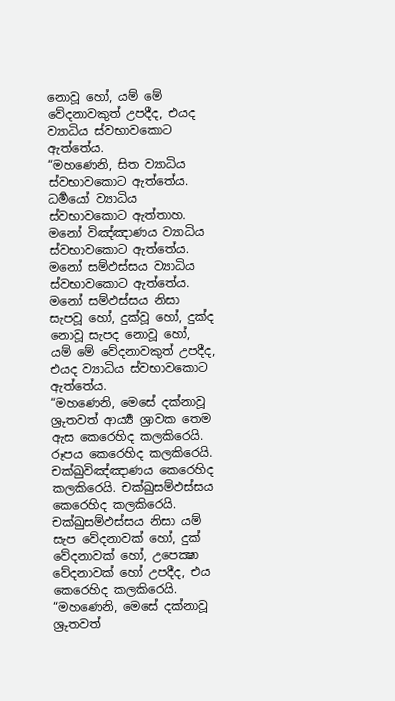නොවූ හෝ, යම් මේ වේදනාවකුත් උපදීද, එයද ව්‍යාධිය ස්වභාවකොට ඇත්තේය.
“මහණෙනි, සිත ව්‍යාධිය ස්වභාවකොට ඇත්තේය. ධර්‍මයෝ ව්‍යාධිය ස්වභාවකොට ඇත්තාහ. මනෝ විඤ්ඤාණය ව්‍යාධිය ස්වභාවකොට ඇත්තේය. මනෝ සම්ඵස්සය ව්‍යාධිය ස්වභාවකොට ඇත්තේය. මනෝ සම්ඵස්සය නිසා සැපවූ හෝ, දුක්වූ හෝ, දුක්ද නොවූ සැපද නොවූ හෝ, යම් මේ වේදනාවකුත් උපදීද, එයද ව්‍යාධිය ස්වභාවකොට ඇත්තේය.
“මහණෙනි, මෙසේ දක්නාවූ ශ්‍රුතවත් ආර්‍ය්‍ය ශ්‍රාවක තෙම ඇස කෙරෙහිද කලකිරෙයි. රූපය කෙරෙහිද කලකිරෙයි. චක්ඛුවිඤ්ඤාණය කෙරෙහිද කලකිරෙයි. චක්ඛුසම්ඵස්සය කෙරෙහිද කලකිරෙයි. චක්ඛුසම්ඵස්සය නිසා යම් සැප වේදනාවක් හෝ, දුක් වේදනාවක් හෝ, උපෙක්‍ෂා වේදනාවක් හෝ උපදීද, එය කෙරෙහිද කලකිරෙයි.
“මහණෙනි, මෙසේ දක්නාවූ ශ්‍රුතවත්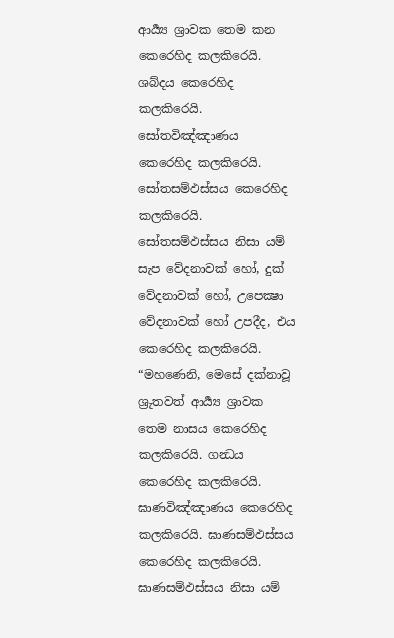ආර්‍ය්‍ය ශ්‍රාවක තෙම කන කෙරෙහිද කලකිරෙයි. ශබ්දය කෙරෙහිද කලකිරෙයි. සෝතවිඤ්ඤාණය කෙරෙහිද කලකිරෙයි. සෝතසම්ඵස්සය කෙරෙහිද කලකිරෙයි. සෝතසම්ඵස්සය නිසා යම් සැප වේදනාවක් හෝ, දුක් වේදනාවක් හෝ, උපෙක්‍ෂා වේදනාවක් හෝ උපදීද, එය කෙරෙහිද කලකිරෙයි.
“මහණෙනි, මෙසේ දක්නාවූ ශ්‍රුතවත් ආර්‍ය්‍ය ශ්‍රාවක තෙම නාසය කෙරෙහිද කලකිරෙයි. ගන්‍ධය කෙරෙහිද කලකිරෙයි. ඝාණවිඤ්ඤාණය කෙරෙහිද කලකිරෙයි. ඝාණසම්ඵස්සය කෙරෙහිද කලකිරෙයි. ඝාණසම්ඵස්සය නිසා යම්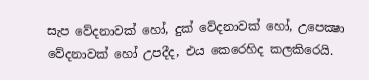සැප වේදනාවක් හෝ, දුක් වේදනාවක් හෝ, උපෙක්‍ෂා වේදනාවක් හෝ උපදීද, එය කෙරෙහිද කලකිරෙයි.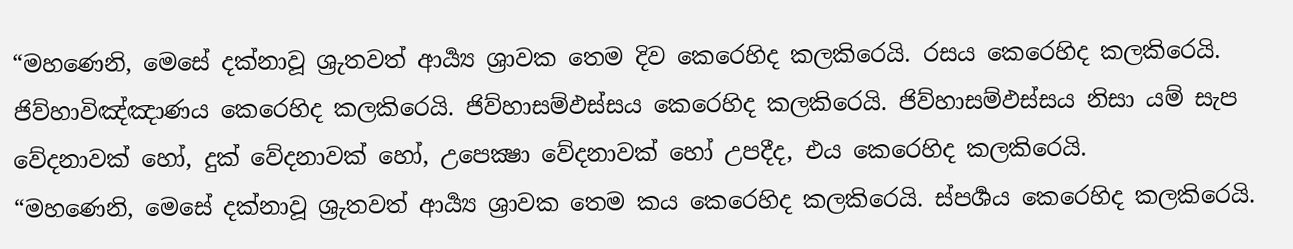“මහණෙනි, මෙසේ දක්නාවූ ශ්‍රුතවත් ආර්‍ය්‍ය ශ්‍රාවක තෙම දිව කෙරෙහිද කලකිරෙයි. රසය කෙරෙහිද කලකිරෙයි. ජිව්හාවිඤ්ඤාණය කෙරෙහිද කලකිරෙයි. ජිව්හාසම්ඵස්සය කෙරෙහිද කලකිරෙයි. ජිව්හාසම්ඵස්සය නිසා යම් සැප වේදනාවක් හෝ, දුක් වේදනාවක් හෝ, උපෙක්‍ෂා වේදනාවක් හෝ උපදීද, එය කෙරෙහිද කලකිරෙයි.
“මහණෙනි, මෙසේ දක්නාවූ ශ්‍රුතවත් ආර්‍ය්‍ය ශ්‍රාවක තෙම කය කෙරෙහිද කලකිරෙයි. ස්පර්‍ශය කෙරෙහිද කලකිරෙයි.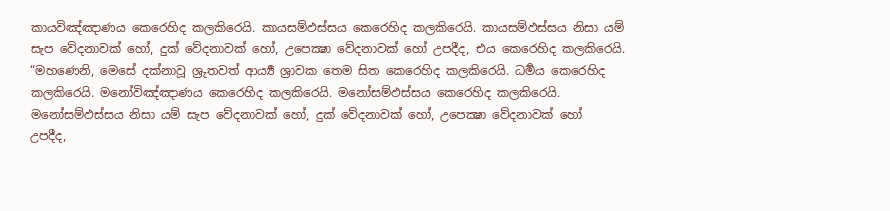කායවිඤ්ඤාණය කෙරෙහිද කලකිරෙයි. කායසම්ඵස්සය කෙරෙහිද කලකිරෙයි. කායසම්ඵස්සය නිසා යම් සැප වේදනාවක් හෝ, දුක් වේදනාවක් හෝ, උපෙක්‍ෂා වේදනාවක් හෝ උපදීද, එය කෙරෙහිද කලකිරෙයි.
“මහණෙනි, මෙසේ දක්නාවූ ශ්‍රුතවත් ආර්‍ය්‍ය ශ්‍රාවක තෙම සිත කෙරෙහිද කලකිරෙයි. ධර්‍මය කෙරෙහිද කලකිරෙයි. මනෝවිඤ්ඤාණය කෙරෙහිද කලකිරෙයි. මනෝසම්ඵස්සය කෙරෙහිද කලකිරෙයි. මනෝසම්ඵස්සය නිසා යම් සැප වේදනාවක් හෝ, දුක් වේදනාවක් හෝ, උපෙක්‍ෂා වේදනාවක් හෝ උපදීද,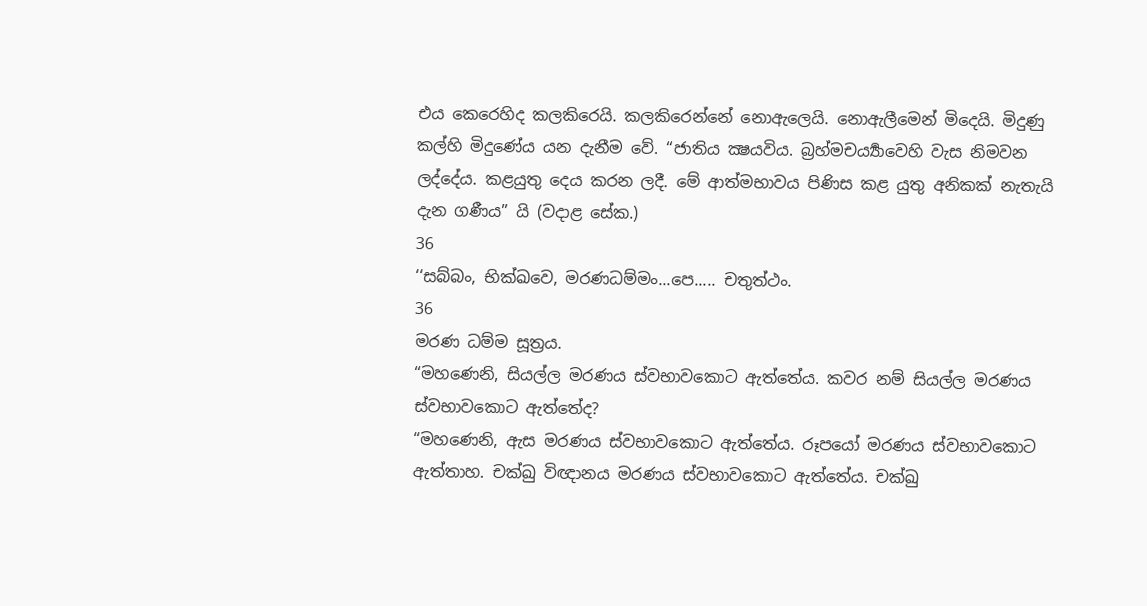එය කෙරෙහිද කලකිරෙයි. කලකිරෙන්නේ නොඇලෙයි. නොඇලීමෙන් මිදෙයි. මිදුණු කල්හි මිදුණේය යන දැනීම වේ. “ජාතිය ක්‍ෂයවිය. බ්‍රහ්මචර්‍ය්‍යාවෙහි වැස නිමවන ලද්දේය. කළයුතු දෙය කරන ලදී. මේ ආත්මභාවය පිණිස කළ යුතු අනිකක් නැතැයි දැන ගණීය” යි (වදාළ සේක.)
36
‘‘සබ්බං, භික්ඛවෙ, මරණධම්මං...පෙ..... චතුත්ථං.
36
මරණ ධම්ම සූත්‍රය.
“මහණෙනි, සියල්ල මරණය ස්වභාවකොට ඇත්තේය. කවර නම් සියල්ල මරණය ස්වභාවකොට ඇත්තේද?
“මහණෙනි, ඇස මරණය ස්වභාවකොට ඇත්තේය. රූපයෝ මරණය ස්වභාවකොට ඇත්තාහ. චක්ඛු විඥානය මරණය ස්වභාවකොට ඇත්තේය. චක්ඛු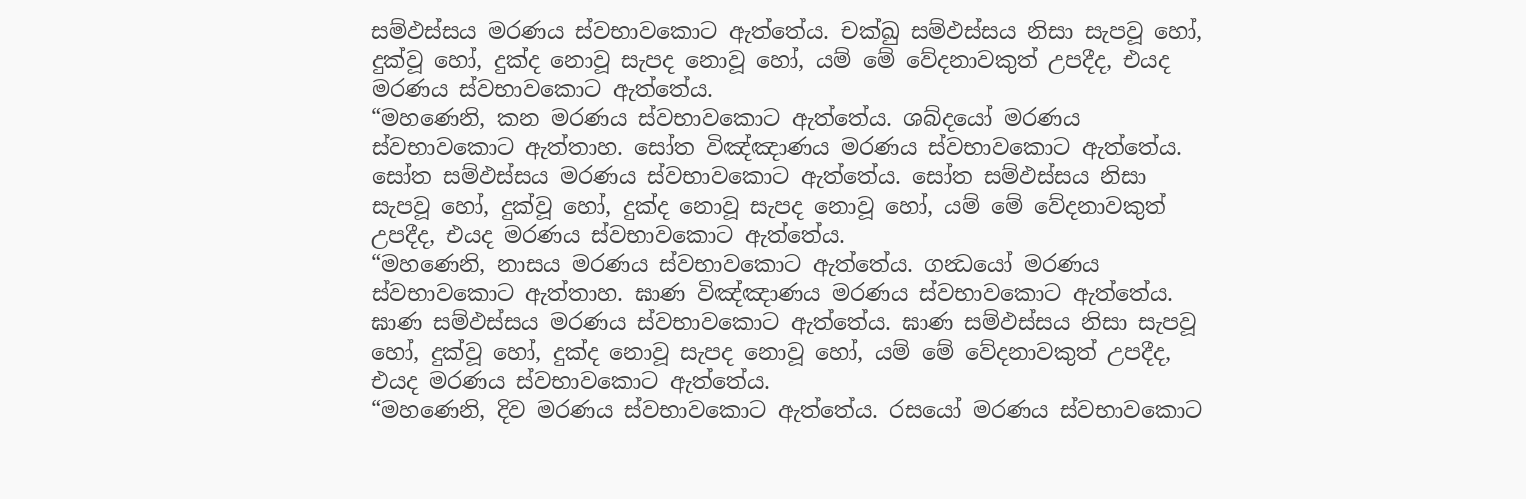සම්ඵස්සය මරණය ස්වභාවකොට ඇත්තේය. චක්ඛු සම්ඵස්සය නිසා සැපවූ හෝ, දුක්වූ හෝ, දුක්ද නොවූ සැපද නොවූ හෝ, යම් මේ වේදනාවකුත් උපදීද, එයද මරණය ස්වභාවකොට ඇත්තේය.
“මහණෙනි, කන මරණය ස්වභාවකොට ඇත්තේය. ශබ්දයෝ මරණය ස්වභාවකොට ඇත්තාහ. සෝත විඤ්ඤාණය මරණය ස්වභාවකොට ඇත්තේය. සෝත සම්ඵස්සය මරණය ස්වභාවකොට ඇත්තේය. සෝත සම්ඵස්සය නිසා සැපවූ හෝ, දුක්වූ හෝ, දුක්ද නොවූ සැපද නොවූ හෝ, යම් මේ වේදනාවකුත් උපදීද, එයද මරණය ස්වභාවකොට ඇත්තේය.
“මහණෙනි, නාසය මරණය ස්වභාවකොට ඇත්තේය. ගන්‍ධයෝ මරණය ස්වභාවකොට ඇත්තාහ. ඝාණ විඤ්ඤාණය මරණය ස්වභාවකොට ඇත්තේය. ඝාණ සම්ඵස්සය මරණය ස්වභාවකොට ඇත්තේය. ඝාණ සම්ඵස්සය නිසා සැපවූ හෝ, දුක්වූ හෝ, දුක්ද නොවූ සැපද නොවූ හෝ, යම් මේ වේදනාවකුත් උපදීද, එයද මරණය ස්වභාවකොට ඇත්තේය.
“මහණෙනි, දිව මරණය ස්වභාවකොට ඇත්තේය. රසයෝ මරණය ස්වභාවකොට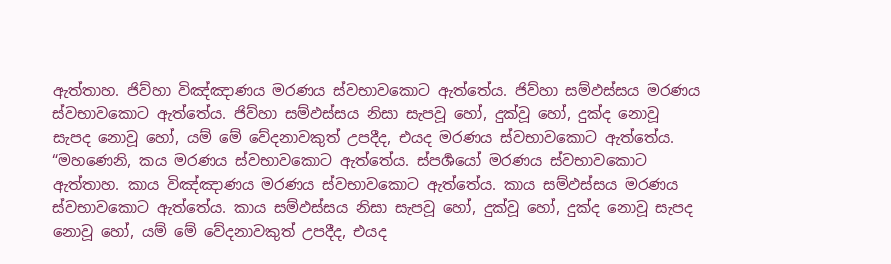ඇත්තාහ. ජිව්හා විඤ්ඤාණය මරණය ස්වභාවකොට ඇත්තේය. ජිව්හා සම්ඵස්සය මරණය ස්වභාවකොට ඇත්තේය. ජිව්හා සම්ඵස්සය නිසා සැපවූ හෝ, දුක්වූ හෝ, දුක්ද නොවූ සැපද නොවූ හෝ, යම් මේ වේදනාවකුත් උපදීද, එයද මරණය ස්වභාවකොට ඇත්තේය.
“මහණෙනි, කය මරණය ස්වභාවකොට ඇත්තේය. ස්පර්‍ශයෝ මරණය ස්වභාවකොට ඇත්තාහ. කාය විඤ්ඤාණය මරණය ස්වභාවකොට ඇත්තේය. කාය සම්ඵස්සය මරණය ස්වභාවකොට ඇත්තේය. කාය සම්ඵස්සය නිසා සැපවූ හෝ, දුක්වූ හෝ, දුක්ද නොවූ සැපද නොවූ හෝ, යම් මේ වේදනාවකුත් උපදීද, එයද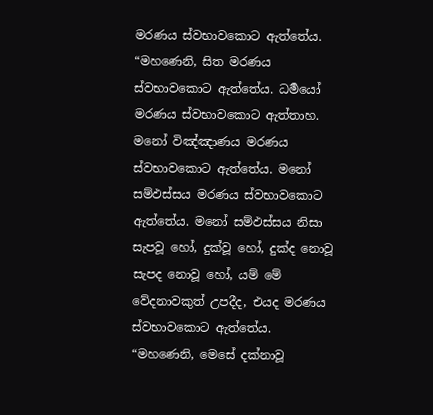මරණය ස්වභාවකොට ඇත්තේය.
“මහණෙනි, සිත මරණය ස්වභාවකොට ඇත්තේය. ධර්‍මයෝ මරණය ස්වභාවකොට ඇත්තාහ. මනෝ විඤ්ඤාණය මරණය ස්වභාවකොට ඇත්තේය. මනෝ සම්ඵස්සය මරණය ස්වභාවකොට ඇත්තේය. මනෝ සම්ඵස්සය නිසා සැපවූ හෝ, දුක්වූ හෝ, දුක්ද නොවූ සැපද නොවූ හෝ, යම් මේ වේදනාවකුත් උපදීද, එයද මරණය ස්වභාවකොට ඇත්තේය.
“මහණෙනි, මෙසේ දක්නාවූ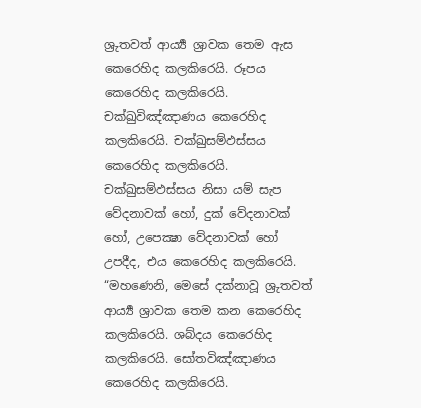ශ්‍රුතවත් ආර්‍ය්‍ය ශ්‍රාවක තෙම ඇස කෙරෙහිද කලකිරෙයි. රූපය කෙරෙහිද කලකිරෙයි. චක්ඛුවිඤ්ඤාණය කෙරෙහිද කලකිරෙයි. චක්ඛුසම්ඵස්සය කෙරෙහිද කලකිරෙයි. චක්ඛුසම්ඵස්සය නිසා යම් සැප වේදනාවක් හෝ, දුක් වේදනාවක් හෝ, උපෙක්‍ෂා වේදනාවක් හෝ උපදීද, එය කෙරෙහිද කලකිරෙයි.
“මහණෙනි, මෙසේ දක්නාවූ ශ්‍රුතවත් ආර්‍ය්‍ය ශ්‍රාවක තෙම කන කෙරෙහිද කලකිරෙයි. ශබ්දය කෙරෙහිද කලකිරෙයි. සෝතවිඤ්ඤාණය කෙරෙහිද කලකිරෙයි.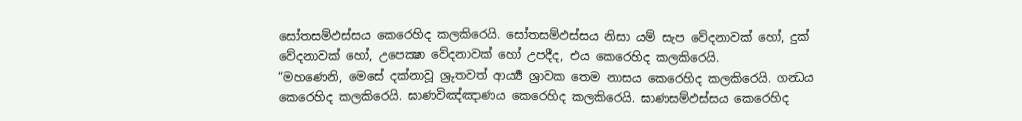සෝතසම්ඵස්සය කෙරෙහිද කලකිරෙයි. සෝතසම්ඵස්සය නිසා යම් සැප වේදනාවක් හෝ, දුක් වේදනාවක් හෝ, උපෙක්‍ෂා වේදනාවක් හෝ උපදීද, එය කෙරෙහිද කලකිරෙයි.
“මහණෙනි, මෙසේ දක්නාවූ ශ්‍රුතවත් ආර්‍ය්‍ය ශ්‍රාවක තෙම නාසය කෙරෙහිද කලකිරෙයි. ගන්‍ධය කෙරෙහිද කලකිරෙයි. ඝාණවිඤ්ඤාණය කෙරෙහිද කලකිරෙයි. ඝාණසම්ඵස්සය කෙරෙහිද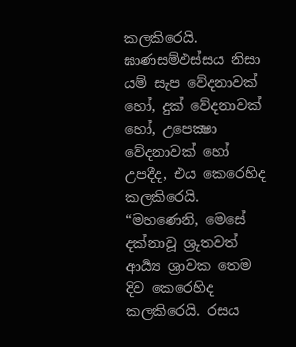කලකිරෙයි. ඝාණසම්ඵස්සය නිසා යම් සැප වේදනාවක් හෝ, දුක් වේදනාවක් හෝ, උපෙක්‍ෂා වේදනාවක් හෝ උපදීද, එය කෙරෙහිද කලකිරෙයි.
“මහණෙනි, මෙසේ දක්නාවූ ශ්‍රුතවත් ආර්‍ය්‍ය ශ්‍රාවක තෙම දිව කෙරෙහිද කලකිරෙයි. රසය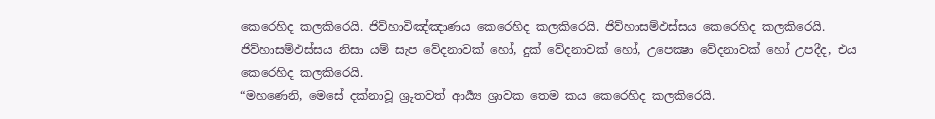කෙරෙහිද කලකිරෙයි. ජිව්හාවිඤ්ඤාණය කෙරෙහිද කලකිරෙයි. ජිව්හාසම්ඵස්සය කෙරෙහිද කලකිරෙයි. ජිව්හාසම්ඵස්සය නිසා යම් සැප වේදනාවක් හෝ, දුක් වේදනාවක් හෝ, උපෙක්‍ෂා වේදනාවක් හෝ උපදීද, එය කෙරෙහිද කලකිරෙයි.
“මහණෙනි, මෙසේ දක්නාවූ ශ්‍රුතවත් ආර්‍ය්‍ය ශ්‍රාවක තෙම කය කෙරෙහිද කලකිරෙයි.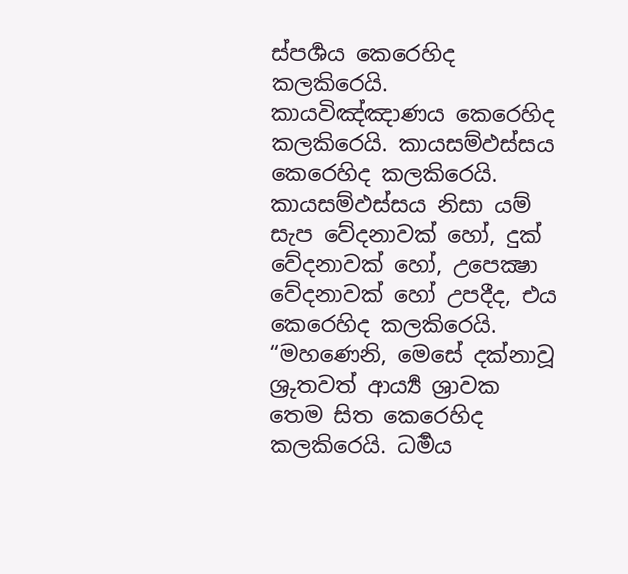ස්පර්‍ශය කෙරෙහිද කලකිරෙයි. කායවිඤ්ඤාණය කෙරෙහිද කලකිරෙයි. කායසම්ඵස්සය කෙරෙහිද කලකිරෙයි. කායසම්ඵස්සය නිසා යම් සැප වේදනාවක් හෝ, දුක් වේදනාවක් හෝ, උපෙක්‍ෂා වේදනාවක් හෝ උපදීද, එය කෙරෙහිද කලකිරෙයි.
“මහණෙනි, මෙසේ දක්නාවූ ශ්‍රුතවත් ආර්‍ය්‍ය ශ්‍රාවක තෙම සිත කෙරෙහිද කලකිරෙයි. ධර්‍මය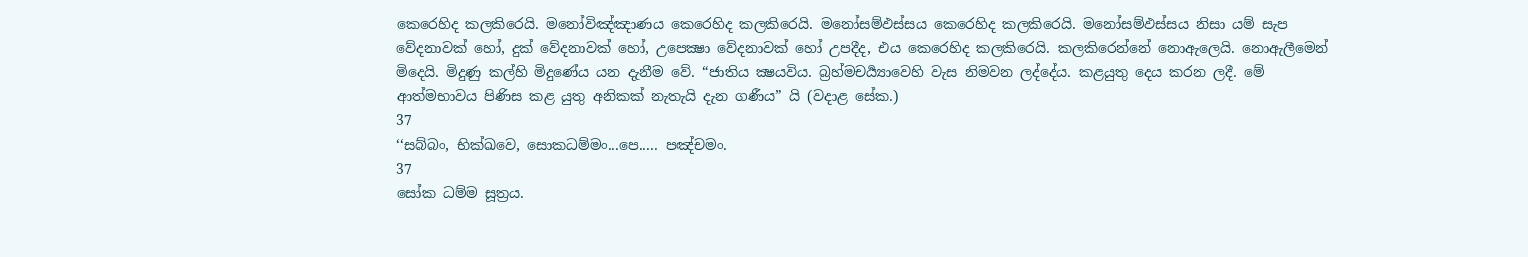කෙරෙහිද කලකිරෙයි. මනෝවිඤ්ඤාණය කෙරෙහිද කලකිරෙයි. මනෝසම්ඵස්සය කෙරෙහිද කලකිරෙයි. මනෝසම්ඵස්සය නිසා යම් සැප වේදනාවක් හෝ, දුක් වේදනාවක් හෝ, උපෙක්‍ෂා වේදනාවක් හෝ උපදීද, එය කෙරෙහිද කලකිරෙයි. කලකිරෙන්නේ නොඇලෙයි. නොඇලීමෙන් මිදෙයි. මිදුණු කල්හි මිදුණේය යන දැනීම වේ. “ජාතිය ක්‍ෂයවිය. බ්‍රහ්මචර්‍ය්‍යාවෙහි වැස නිමවන ලද්දේය. කළයුතු දෙය කරන ලදී. මේ ආත්මභාවය පිණිස කළ යුතු අනිකක් නැතැයි දැන ගණීය” යි (වදාළ සේක.)
37
‘‘සබ්බං, භික්ඛවෙ, සොකධම්මං...පෙ..... පඤ්චමං.
37
සෝක ධම්ම සූත්‍රය.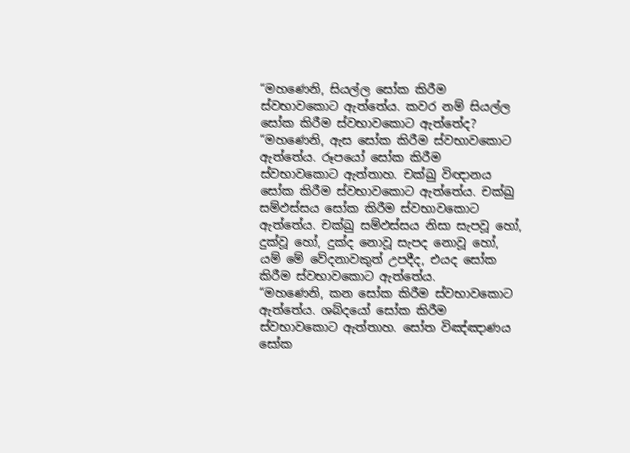“මහණෙනි, සියල්ල සෝක කිරීම ස්වභාවකොට ඇත්තේය. කවර නම් සියල්ල සෝක කිරීම ස්වභාවකොට ඇත්තේද?
“මහණෙනි, ඇස සෝක කිරීම ස්වභාවකොට ඇත්තේය. රූපයෝ සෝක කිරීම ස්වභාවකොට ඇත්තාහ. චක්ඛු විඥානය සෝක කිරීම ස්වභාවකොට ඇත්තේය. චක්ඛු සම්ඵස්සය සෝක කිරීම ස්වභාවකොට ඇත්තේය. චක්ඛු සම්ඵස්සය නිසා සැපවූ හෝ, දුක්වූ හෝ, දුක්ද නොවූ සැපද නොවූ හෝ, යම් මේ වේදනාවකුත් උපදීද, එයද සෝක කිරීම ස්වභාවකොට ඇත්තේය.
“මහණෙනි, කන සෝක කිරීම ස්වභාවකොට ඇත්තේය. ශබ්දයෝ සෝක කිරීම ස්වභාවකොට ඇත්තාහ. සෝත විඤ්ඤාණය සෝක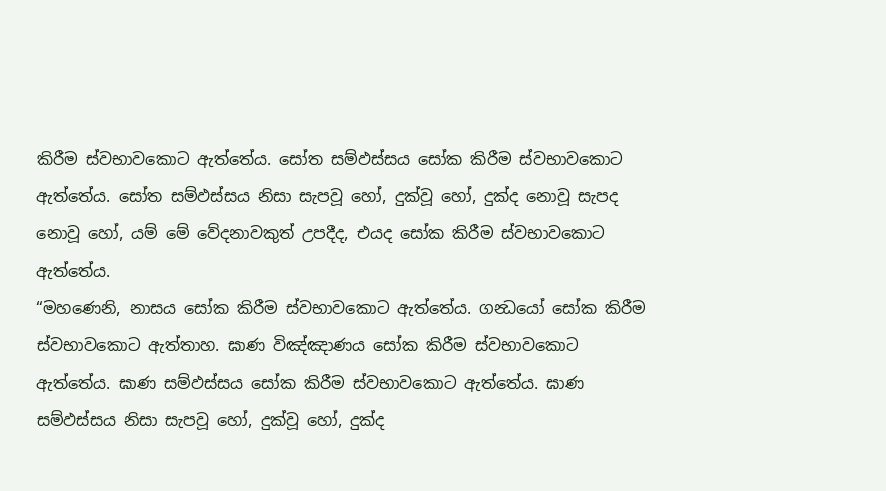කිරීම ස්වභාවකොට ඇත්තේය. සෝත සම්ඵස්සය සෝක කිරීම ස්වභාවකොට ඇත්තේය. සෝත සම්ඵස්සය නිසා සැපවූ හෝ, දුක්වූ හෝ, දුක්ද නොවූ සැපද නොවූ හෝ, යම් මේ වේදනාවකුත් උපදීද, එයද සෝක කිරීම ස්වභාවකොට ඇත්තේය.
“මහණෙනි, නාසය සෝක කිරීම ස්වභාවකොට ඇත්තේය. ගන්‍ධයෝ සෝක කිරීම ස්වභාවකොට ඇත්තාහ. ඝාණ විඤ්ඤාණය සෝක කිරීම ස්වභාවකොට ඇත්තේය. ඝාණ සම්ඵස්සය සෝක කිරීම ස්වභාවකොට ඇත්තේය. ඝාණ සම්ඵස්සය නිසා සැපවූ හෝ, දුක්වූ හෝ, දුක්ද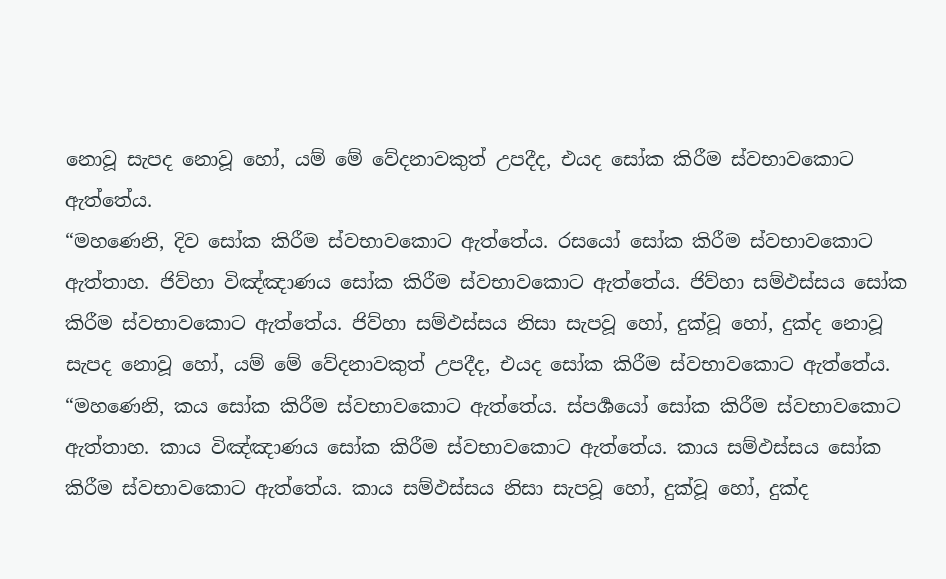නොවූ සැපද නොවූ හෝ, යම් මේ වේදනාවකුත් උපදීද, එයද සෝක කිරීම ස්වභාවකොට ඇත්තේය.
“මහණෙනි, දිව සෝක කිරීම ස්වභාවකොට ඇත්තේය. රසයෝ සෝක කිරීම ස්වභාවකොට ඇත්තාහ. ජිව්හා විඤ්ඤාණය සෝක කිරීම ස්වභාවකොට ඇත්තේය. ජිව්හා සම්ඵස්සය සෝක කිරීම ස්වභාවකොට ඇත්තේය. ජිව්හා සම්ඵස්සය නිසා සැපවූ හෝ, දුක්වූ හෝ, දුක්ද නොවූ සැපද නොවූ හෝ, යම් මේ වේදනාවකුත් උපදීද, එයද සෝක කිරීම ස්වභාවකොට ඇත්තේය.
“මහණෙනි, කය සෝක කිරීම ස්වභාවකොට ඇත්තේය. ස්පර්‍ශයෝ සෝක කිරීම ස්වභාවකොට ඇත්තාහ. කාය විඤ්ඤාණය සෝක කිරීම ස්වභාවකොට ඇත්තේය. කාය සම්ඵස්සය සෝක කිරීම ස්වභාවකොට ඇත්තේය. කාය සම්ඵස්සය නිසා සැපවූ හෝ, දුක්වූ හෝ, දුක්ද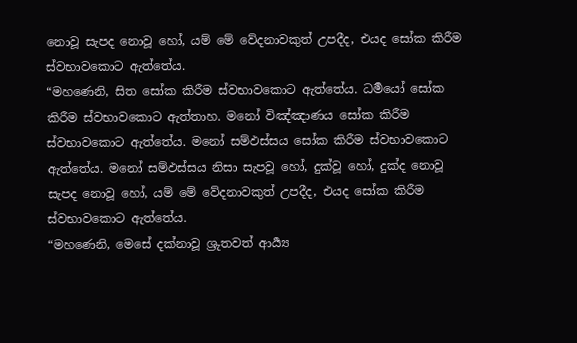නොවූ සැපද නොවූ හෝ, යම් මේ වේදනාවකුත් උපදීද, එයද සෝක කිරීම ස්වභාවකොට ඇත්තේය.
“මහණෙනි, සිත සෝක කිරීම ස්වභාවකොට ඇත්තේය. ධර්‍මයෝ සෝක කිරීම ස්වභාවකොට ඇත්තාහ. මනෝ විඤ්ඤාණය සෝක කිරීම ස්වභාවකොට ඇත්තේය. මනෝ සම්ඵස්සය සෝක කිරීම ස්වභාවකොට ඇත්තේය. මනෝ සම්ඵස්සය නිසා සැපවූ හෝ, දුක්වූ හෝ, දුක්ද නොවූ සැපද නොවූ හෝ, යම් මේ වේදනාවකුත් උපදීද, එයද සෝක කිරීම ස්වභාවකොට ඇත්තේය.
“මහණෙනි, මෙසේ දක්නාවූ ශ්‍රුතවත් ආර්‍ය්‍ය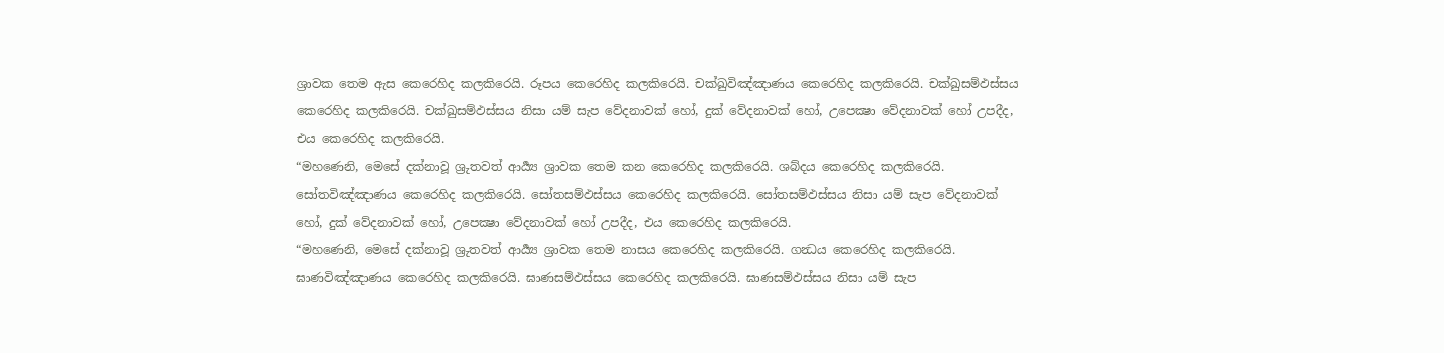ශ්‍රාවක තෙම ඇස කෙරෙහිද කලකිරෙයි. රූපය කෙරෙහිද කලකිරෙයි. චක්ඛුවිඤ්ඤාණය කෙරෙහිද කලකිරෙයි. චක්ඛුසම්ඵස්සය කෙරෙහිද කලකිරෙයි. චක්ඛුසම්ඵස්සය නිසා යම් සැප වේදනාවක් හෝ, දුක් වේදනාවක් හෝ, උපෙක්‍ෂා වේදනාවක් හෝ උපදීද, එය කෙරෙහිද කලකිරෙයි.
“මහණෙනි, මෙසේ දක්නාවූ ශ්‍රුතවත් ආර්‍ය්‍ය ශ්‍රාවක තෙම කන කෙරෙහිද කලකිරෙයි. ශබ්දය කෙරෙහිද කලකිරෙයි. සෝතවිඤ්ඤාණය කෙරෙහිද කලකිරෙයි. සෝතසම්ඵස්සය කෙරෙහිද කලකිරෙයි. සෝතසම්ඵස්සය නිසා යම් සැප වේදනාවක් හෝ, දුක් වේදනාවක් හෝ, උපෙක්‍ෂා වේදනාවක් හෝ උපදීද, එය කෙරෙහිද කලකිරෙයි.
“මහණෙනි, මෙසේ දක්නාවූ ශ්‍රුතවත් ආර්‍ය්‍ය ශ්‍රාවක තෙම නාසය කෙරෙහිද කලකිරෙයි. ගන්‍ධය කෙරෙහිද කලකිරෙයි. ඝාණවිඤ්ඤාණය කෙරෙහිද කලකිරෙයි. ඝාණසම්ඵස්සය කෙරෙහිද කලකිරෙයි. ඝාණසම්ඵස්සය නිසා යම් සැප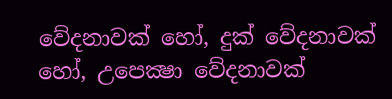වේදනාවක් හෝ, දුක් වේදනාවක් හෝ, උපෙක්‍ෂා වේදනාවක්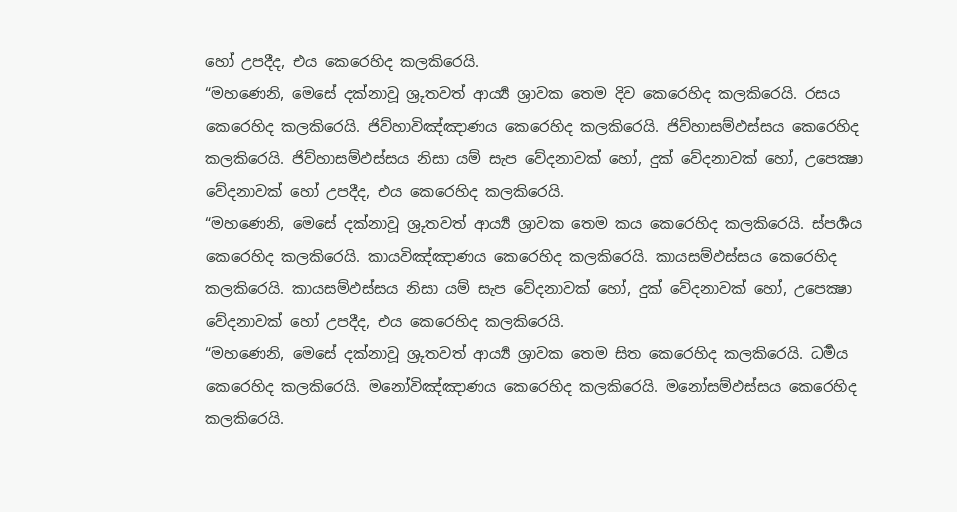හෝ උපදීද, එය කෙරෙහිද කලකිරෙයි.
“මහණෙනි, මෙසේ දක්නාවූ ශ්‍රුතවත් ආර්‍ය්‍ය ශ්‍රාවක තෙම දිව කෙරෙහිද කලකිරෙයි. රසය කෙරෙහිද කලකිරෙයි. ජිව්හාවිඤ්ඤාණය කෙරෙහිද කලකිරෙයි. ජිව්හාසම්ඵස්සය කෙරෙහිද කලකිරෙයි. ජිව්හාසම්ඵස්සය නිසා යම් සැප වේදනාවක් හෝ, දුක් වේදනාවක් හෝ, උපෙක්‍ෂා වේදනාවක් හෝ උපදීද, එය කෙරෙහිද කලකිරෙයි.
“මහණෙනි, මෙසේ දක්නාවූ ශ්‍රුතවත් ආර්‍ය්‍ය ශ්‍රාවක තෙම කය කෙරෙහිද කලකිරෙයි. ස්පර්‍ශය කෙරෙහිද කලකිරෙයි. කායවිඤ්ඤාණය කෙරෙහිද කලකිරෙයි. කායසම්ඵස්සය කෙරෙහිද කලකිරෙයි. කායසම්ඵස්සය නිසා යම් සැප වේදනාවක් හෝ, දුක් වේදනාවක් හෝ, උපෙක්‍ෂා වේදනාවක් හෝ උපදීද, එය කෙරෙහිද කලකිරෙයි.
“මහණෙනි, මෙසේ දක්නාවූ ශ්‍රුතවත් ආර්‍ය්‍ය ශ්‍රාවක තෙම සිත කෙරෙහිද කලකිරෙයි. ධර්‍මය කෙරෙහිද කලකිරෙයි. මනෝවිඤ්ඤාණය කෙරෙහිද කලකිරෙයි. මනෝසම්ඵස්සය කෙරෙහිද කලකිරෙයි.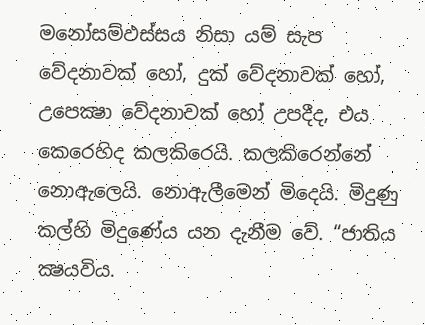මනෝසම්ඵස්සය නිසා යම් සැප වේදනාවක් හෝ, දුක් වේදනාවක් හෝ, උපෙක්‍ෂා වේදනාවක් හෝ උපදීද, එය කෙරෙහිද කලකිරෙයි. කලකිරෙන්නේ නොඇලෙයි. නොඇලීමෙන් මිදෙයි. මිදුණු කල්හි මිදුණේය යන දැනීම වේ. “ජාතිය ක්‍ෂයවිය.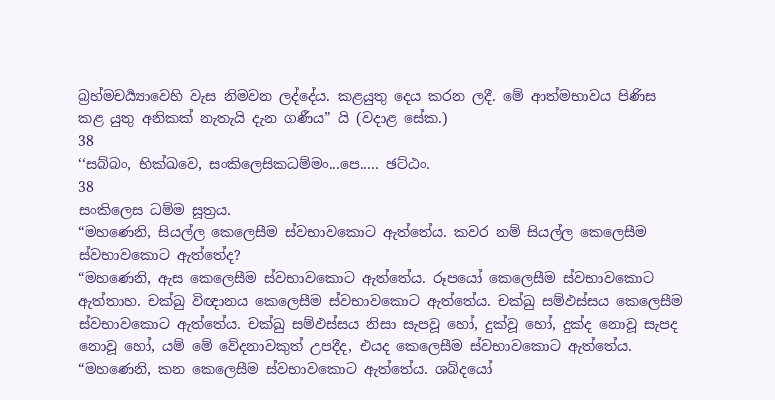බ්‍රහ්මචර්‍ය්‍යාවෙහි වැස නිමවන ලද්දේය. කළයුතු දෙය කරන ලදී. මේ ආත්මභාවය පිණිස කළ යුතු අනිකක් නැතැයි දැන ගණීය” යි (වදාළ සේක.)
38
‘‘සබ්බං, භික්ඛවෙ, සංකිලෙසිකධම්මං...පෙ..... ඡට්ඨං.
38
සංකිලෙස ධම්ම සූත්‍රය.
“මහණෙනි, සියල්ල කෙලෙසීම ස්වභාවකොට ඇත්තේය. කවර නම් සියල්ල කෙලෙසීම ස්වභාවකොට ඇත්තේද?
“මහණෙනි, ඇස කෙලෙසීම ස්වභාවකොට ඇත්තේය. රූපයෝ කෙලෙසීම ස්වභාවකොට ඇත්තාහ. චක්ඛු විඥානය කෙලෙසීම ස්වභාවකොට ඇත්තේය. චක්ඛු සම්ඵස්සය කෙලෙසීම ස්වභාවකොට ඇත්තේය. චක්ඛු සම්ඵස්සය නිසා සැපවූ හෝ, දුක්වූ හෝ, දුක්ද නොවූ සැපද නොවූ හෝ, යම් මේ වේදනාවකුත් උපදීද, එයද කෙලෙසීම ස්වභාවකොට ඇත්තේය.
“මහණෙනි, කන කෙලෙසීම ස්වභාවකොට ඇත්තේය. ශබ්දයෝ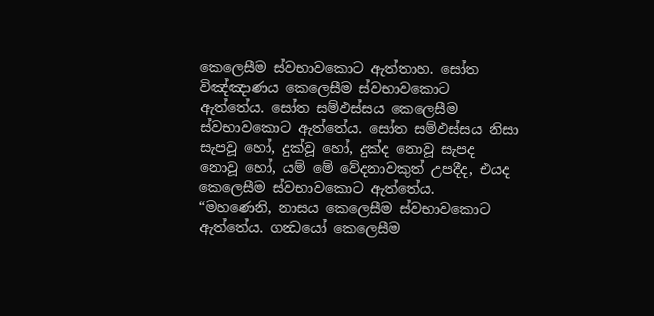කෙලෙසීම ස්වභාවකොට ඇත්තාහ. සෝත විඤ්ඤාණය කෙලෙසීම ස්වභාවකොට ඇත්තේය. සෝත සම්ඵස්සය කෙලෙසීම ස්වභාවකොට ඇත්තේය. සෝත සම්ඵස්සය නිසා සැපවූ හෝ, දුක්වූ හෝ, දුක්ද නොවූ සැපද නොවූ හෝ, යම් මේ වේදනාවකුත් උපදීද, එයද කෙලෙසීම ස්වභාවකොට ඇත්තේය.
“මහණෙනි, නාසය කෙලෙසීම ස්වභාවකොට ඇත්තේය. ගන්‍ධයෝ කෙලෙසීම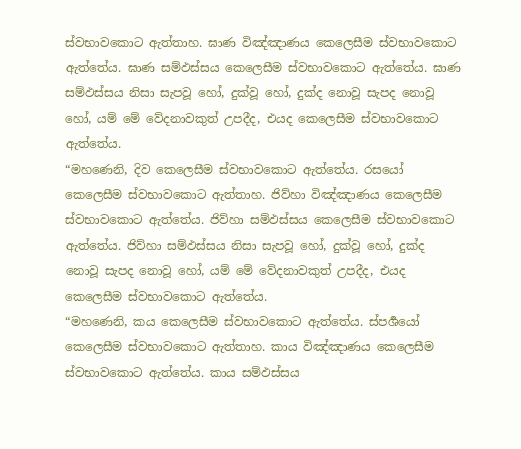ස්වභාවකොට ඇත්තාහ. ඝාණ විඤ්ඤාණය කෙලෙසීම ස්වභාවකොට ඇත්තේය. ඝාණ සම්ඵස්සය කෙලෙසීම ස්වභාවකොට ඇත්තේය. ඝාණ සම්ඵස්සය නිසා සැපවූ හෝ, දුක්වූ හෝ, දුක්ද නොවූ සැපද නොවූ හෝ, යම් මේ වේදනාවකුත් උපදීද, එයද කෙලෙසීම ස්වභාවකොට ඇත්තේය.
“මහණෙනි, දිව කෙලෙසීම ස්වභාවකොට ඇත්තේය. රසයෝ කෙලෙසීම ස්වභාවකොට ඇත්තාහ. ජිව්හා විඤ්ඤාණය කෙලෙසීම ස්වභාවකොට ඇත්තේය. ජිව්හා සම්ඵස්සය කෙලෙසීම ස්වභාවකොට ඇත්තේය. ජිව්හා සම්ඵස්සය නිසා සැපවූ හෝ, දුක්වූ හෝ, දුක්ද නොවූ සැපද නොවූ හෝ, යම් මේ වේදනාවකුත් උපදීද, එයද කෙලෙසීම ස්වභාවකොට ඇත්තේය.
“මහණෙනි, කය කෙලෙසීම ස්වභාවකොට ඇත්තේය. ස්පර්‍ශයෝ කෙලෙසීම ස්වභාවකොට ඇත්තාහ. කාය විඤ්ඤාණය කෙලෙසීම ස්වභාවකොට ඇත්තේය. කාය සම්ඵස්සය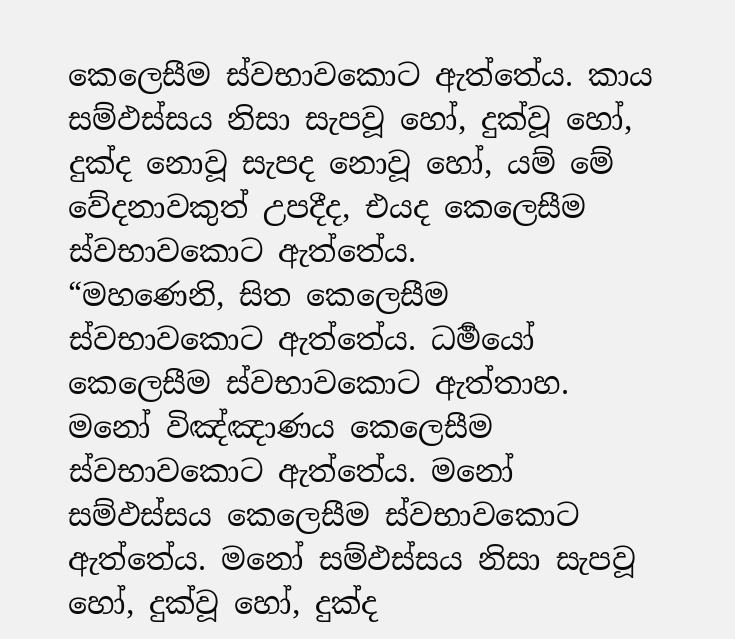කෙලෙසීම ස්වභාවකොට ඇත්තේය. කාය සම්ඵස්සය නිසා සැපවූ හෝ, දුක්වූ හෝ, දුක්ද නොවූ සැපද නොවූ හෝ, යම් මේ වේදනාවකුත් උපදීද, එයද කෙලෙසීම ස්වභාවකොට ඇත්තේය.
“මහණෙනි, සිත කෙලෙසීම ස්වභාවකොට ඇත්තේය. ධර්‍මයෝ කෙලෙසීම ස්වභාවකොට ඇත්තාහ. මනෝ විඤ්ඤාණය කෙලෙසීම ස්වභාවකොට ඇත්තේය. මනෝ සම්ඵස්සය කෙලෙසීම ස්වභාවකොට ඇත්තේය. මනෝ සම්ඵස්සය නිසා සැපවූ හෝ, දුක්වූ හෝ, දුක්ද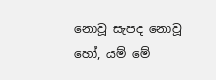නොවූ සැපද නොවූ හෝ, යම් මේ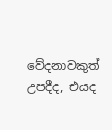වේදනාවකුත් උපදීද, එයද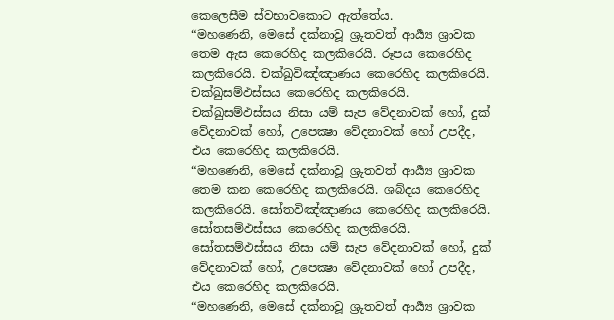කෙලෙසීම ස්වභාවකොට ඇත්තේය.
“මහණෙනි, මෙසේ දක්නාවූ ශ්‍රුතවත් ආර්‍ය්‍ය ශ්‍රාවක තෙම ඇස කෙරෙහිද කලකිරෙයි. රූපය කෙරෙහිද කලකිරෙයි. චක්ඛුවිඤ්ඤාණය කෙරෙහිද කලකිරෙයි. චක්ඛුසම්ඵස්සය කෙරෙහිද කලකිරෙයි. චක්ඛුසම්ඵස්සය නිසා යම් සැප වේදනාවක් හෝ, දුක් වේදනාවක් හෝ, උපෙක්‍ෂා වේදනාවක් හෝ උපදීද, එය කෙරෙහිද කලකිරෙයි.
“මහණෙනි, මෙසේ දක්නාවූ ශ්‍රුතවත් ආර්‍ය්‍ය ශ්‍රාවක තෙම කන කෙරෙහිද කලකිරෙයි. ශබ්දය කෙරෙහිද කලකිරෙයි. සෝතවිඤ්ඤාණය කෙරෙහිද කලකිරෙයි. සෝතසම්ඵස්සය කෙරෙහිද කලකිරෙයි. සෝතසම්ඵස්සය නිසා යම් සැප වේදනාවක් හෝ, දුක් වේදනාවක් හෝ, උපෙක්‍ෂා වේදනාවක් හෝ උපදීද, එය කෙරෙහිද කලකිරෙයි.
“මහණෙනි, මෙසේ දක්නාවූ ශ්‍රුතවත් ආර්‍ය්‍ය ශ්‍රාවක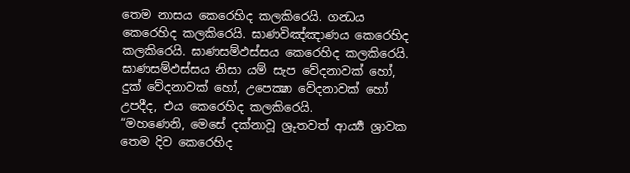තෙම නාසය කෙරෙහිද කලකිරෙයි. ගන්‍ධය කෙරෙහිද කලකිරෙයි. ඝාණවිඤ්ඤාණය කෙරෙහිද කලකිරෙයි. ඝාණසම්ඵස්සය කෙරෙහිද කලකිරෙයි. ඝාණසම්ඵස්සය නිසා යම් සැප වේදනාවක් හෝ, දුක් වේදනාවක් හෝ, උපෙක්‍ෂා වේදනාවක් හෝ උපදීද, එය කෙරෙහිද කලකිරෙයි.
“මහණෙනි, මෙසේ දක්නාවූ ශ්‍රුතවත් ආර්‍ය්‍ය ශ්‍රාවක තෙම දිව කෙරෙහිද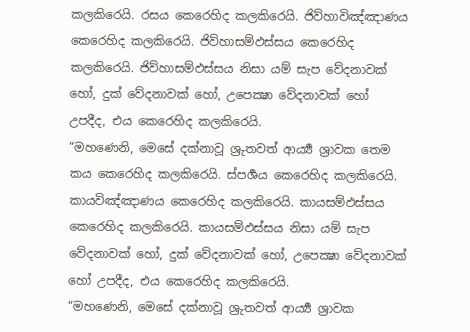කලකිරෙයි. රසය කෙරෙහිද කලකිරෙයි. ජිව්හාවිඤ්ඤාණය කෙරෙහිද කලකිරෙයි. ජිව්හාසම්ඵස්සය කෙරෙහිද කලකිරෙයි. ජිව්හාසම්ඵස්සය නිසා යම් සැප වේදනාවක් හෝ, දුක් වේදනාවක් හෝ, උපෙක්‍ෂා වේදනාවක් හෝ උපදීද, එය කෙරෙහිද කලකිරෙයි.
“මහණෙනි, මෙසේ දක්නාවූ ශ්‍රුතවත් ආර්‍ය්‍ය ශ්‍රාවක තෙම කය කෙරෙහිද කලකිරෙයි. ස්පර්‍ශය කෙරෙහිද කලකිරෙයි. කායවිඤ්ඤාණය කෙරෙහිද කලකිරෙයි. කායසම්ඵස්සය කෙරෙහිද කලකිරෙයි. කායසම්ඵස්සය නිසා යම් සැප වේදනාවක් හෝ, දුක් වේදනාවක් හෝ, උපෙක්‍ෂා වේදනාවක් හෝ උපදීද, එය කෙරෙහිද කලකිරෙයි.
“මහණෙනි, මෙසේ දක්නාවූ ශ්‍රුතවත් ආර්‍ය්‍ය ශ්‍රාවක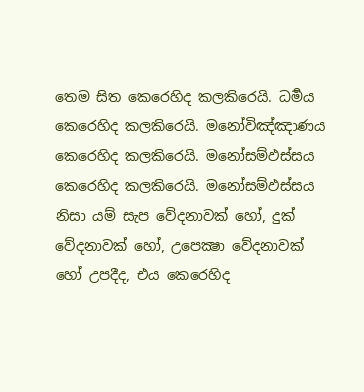තෙම සිත කෙරෙහිද කලකිරෙයි. ධර්‍මය කෙරෙහිද කලකිරෙයි. මනෝවිඤ්ඤාණය කෙරෙහිද කලකිරෙයි. මනෝසම්ඵස්සය කෙරෙහිද කලකිරෙයි. මනෝසම්ඵස්සය නිසා යම් සැප වේදනාවක් හෝ, දුක් වේදනාවක් හෝ, උපෙක්‍ෂා වේදනාවක් හෝ උපදීද, එය කෙරෙහිද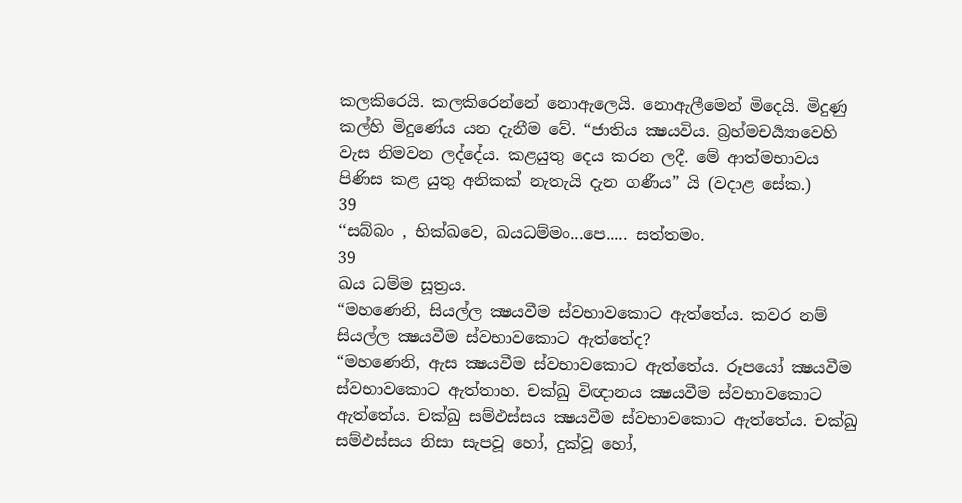කලකිරෙයි. කලකිරෙන්නේ නොඇලෙයි. නොඇලීමෙන් මිදෙයි. මිදුණු කල්හි මිදුණේය යන දැනීම වේ. “ජාතිය ක්‍ෂයවිය. බ්‍රහ්මචර්‍ය්‍යාවෙහි වැස නිමවන ලද්දේය. කළයුතු දෙය කරන ලදී. මේ ආත්මභාවය පිණිස කළ යුතු අනිකක් නැතැයි දැන ගණීය” යි (වදාළ සේක.)
39
‘‘සබ්බං , භික්ඛවෙ, ඛයධම්මං...පෙ..... සත්තමං.
39
ඛය ධම්ම සූත්‍රය.
“මහණෙනි, සියල්ල ක්‍ෂයවීම ස්වභාවකොට ඇත්තේය. කවර නම් සියල්ල ක්‍ෂයවීම ස්වභාවකොට ඇත්තේද?
“මහණෙනි, ඇස ක්‍ෂයවීම ස්වභාවකොට ඇත්තේය. රූපයෝ ක්‍ෂයවීම ස්වභාවකොට ඇත්තාහ. චක්ඛු විඥානය ක්‍ෂයවීම ස්වභාවකොට ඇත්තේය. චක්ඛු සම්ඵස්සය ක්‍ෂයවීම ස්වභාවකොට ඇත්තේය. චක්ඛු සම්ඵස්සය නිසා සැපවූ හෝ, දුක්වූ හෝ,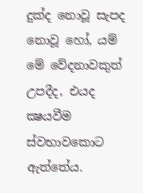දුක්ද නොවූ සැපද නොවූ හෝ, යම් මේ වේදනාවකුත් උපදීද, එයද ක්‍ෂයවීම ස්වභාවකොට ඇත්තේය.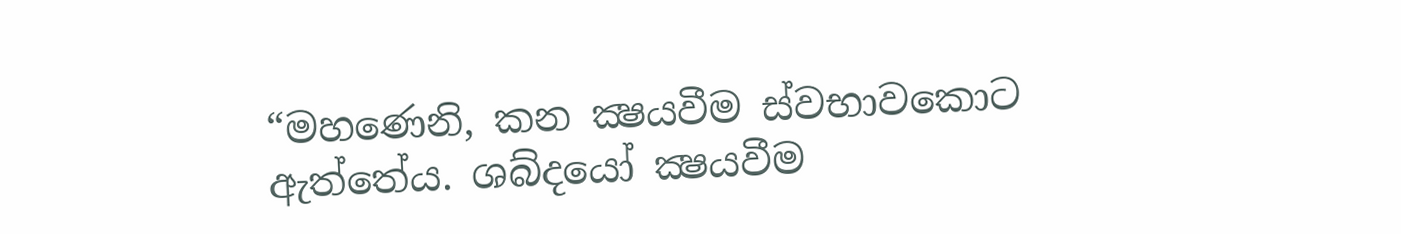“මහණෙනි, කන ක්‍ෂයවීම ස්වභාවකොට ඇත්තේය. ශබ්දයෝ ක්‍ෂයවීම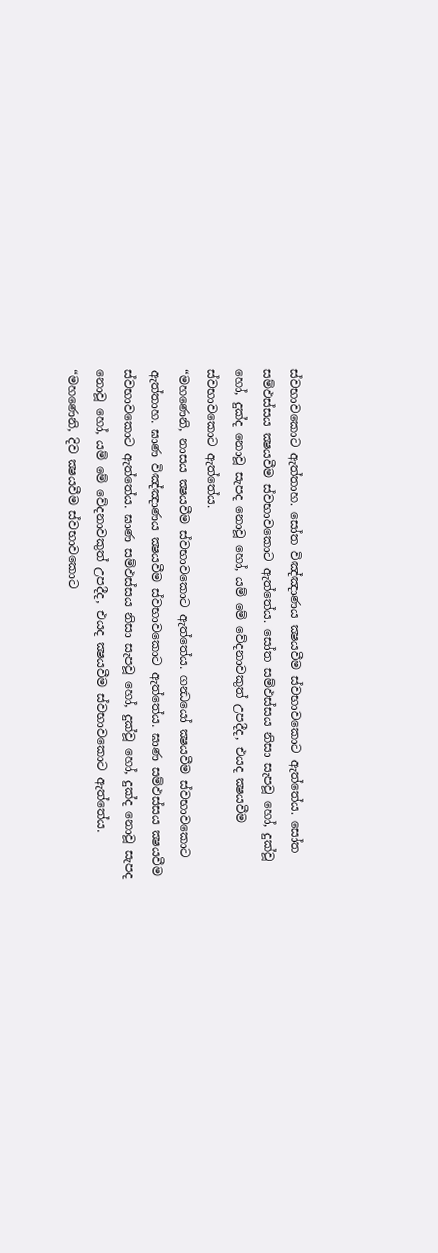ස්වභාවකොට ඇත්තාහ. සෝත විඤ්ඤාණය ක්‍ෂයවීම ස්වභාවකොට ඇත්තේය. සෝත සම්ඵස්සය ක්‍ෂයවීම ස්වභාවකොට ඇත්තේය. සෝත සම්ඵස්සය නිසා සැපවූ හෝ, දුක්වූ හෝ, දුක්ද නොවූ සැපද නොවූ හෝ, යම් මේ වේදනාවකුත් උපදීද, එයද ක්‍ෂයවීම ස්වභාවකොට ඇත්තේය.
“මහණෙනි, නාසය ක්‍ෂයවීම ස්වභාවකොට ඇත්තේය. ගන්‍ධයෝ ක්‍ෂයවීම ස්වභාවකොට ඇත්තාහ. ඝාණ විඤ්ඤාණය ක්‍ෂයවීම ස්වභාවකොට ඇත්තේය. ඝාණ සම්ඵස්සය ක්‍ෂයවීම ස්වභාවකොට ඇත්තේය. ඝාණ සම්ඵස්සය නිසා සැපවූ හෝ, දුක්වූ හෝ, දුක්ද නොවූ සැපද නොවූ හෝ, යම් මේ වේදනාවකුත් උපදීද, එයද ක්‍ෂයවීම ස්වභාවකොට ඇත්තේය.
“මහණෙනි, දිව ක්‍ෂයවීම ස්වභාවකොට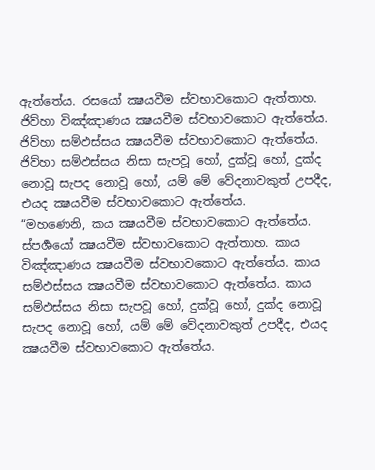ඇත්තේය. රසයෝ ක්‍ෂයවීම ස්වභාවකොට ඇත්තාහ. ජිව්හා විඤ්ඤාණය ක්‍ෂයවීම ස්වභාවකොට ඇත්තේය. ජිව්හා සම්ඵස්සය ක්‍ෂයවීම ස්වභාවකොට ඇත්තේය. ජිව්හා සම්ඵස්සය නිසා සැපවූ හෝ, දුක්වූ හෝ, දුක්ද නොවූ සැපද නොවූ හෝ, යම් මේ වේදනාවකුත් උපදීද, එයද ක්‍ෂයවීම ස්වභාවකොට ඇත්තේය.
“මහණෙනි, කය ක්‍ෂයවීම ස්වභාවකොට ඇත්තේය. ස්පර්‍ශයෝ ක්‍ෂයවීම ස්වභාවකොට ඇත්තාහ. කාය විඤ්ඤාණය ක්‍ෂයවීම ස්වභාවකොට ඇත්තේය. කාය සම්ඵස්සය ක්‍ෂයවීම ස්වභාවකොට ඇත්තේය. කාය සම්ඵස්සය නිසා සැපවූ හෝ, දුක්වූ හෝ, දුක්ද නොවූ සැපද නොවූ හෝ, යම් මේ වේදනාවකුත් උපදීද, එයද ක්‍ෂයවීම ස්වභාවකොට ඇත්තේය.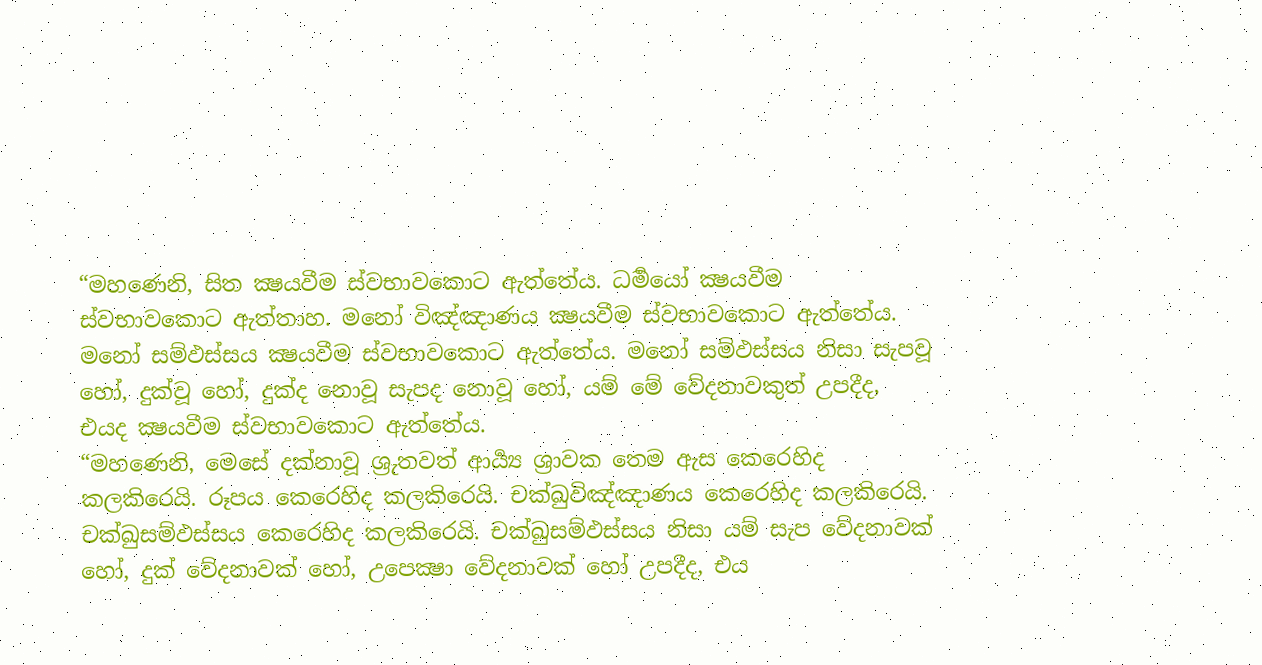“මහණෙනි, සිත ක්‍ෂයවීම ස්වභාවකොට ඇත්තේය. ධර්‍මයෝ ක්‍ෂයවීම ස්වභාවකොට ඇත්තාහ. මනෝ විඤ්ඤාණය ක්‍ෂයවීම ස්වභාවකොට ඇත්තේය. මනෝ සම්ඵස්සය ක්‍ෂයවීම ස්වභාවකොට ඇත්තේය. මනෝ සම්ඵස්සය නිසා සැපවූ හෝ, දුක්වූ හෝ, දුක්ද නොවූ සැපද නොවූ හෝ, යම් මේ වේදනාවකුත් උපදීද, එයද ක්‍ෂයවීම ස්වභාවකොට ඇත්තේය.
“මහණෙනි, මෙසේ දක්නාවූ ශ්‍රුතවත් ආර්‍ය්‍ය ශ්‍රාවක තෙම ඇස කෙරෙහිද කලකිරෙයි. රූපය කෙරෙහිද කලකිරෙයි. චක්ඛුවිඤ්ඤාණය කෙරෙහිද කලකිරෙයි. චක්ඛුසම්ඵස්සය කෙරෙහිද කලකිරෙයි. චක්ඛුසම්ඵස්සය නිසා යම් සැප වේදනාවක් හෝ, දුක් වේදනාවක් හෝ, උපෙක්‍ෂා වේදනාවක් හෝ උපදීද, එය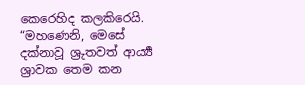කෙරෙහිද කලකිරෙයි.
“මහණෙනි, මෙසේ දක්නාවූ ශ්‍රුතවත් ආර්‍ය්‍ය ශ්‍රාවක තෙම කන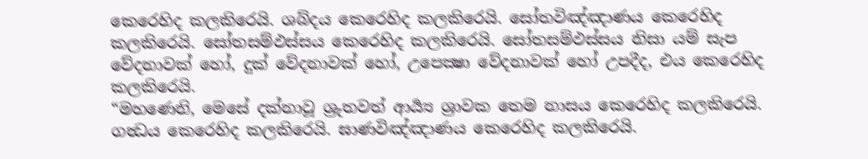කෙරෙහිද කලකිරෙයි. ශබ්දය කෙරෙහිද කලකිරෙයි. සෝතවිඤ්ඤාණය කෙරෙහිද කලකිරෙයි. සෝතසම්ඵස්සය කෙරෙහිද කලකිරෙයි. සෝතසම්ඵස්සය නිසා යම් සැප වේදනාවක් හෝ, දුක් වේදනාවක් හෝ, උපෙක්‍ෂා වේදනාවක් හෝ උපදීද, එය කෙරෙහිද කලකිරෙයි.
“මහණෙනි, මෙසේ දක්නාවූ ශ්‍රුතවත් ආර්‍ය්‍ය ශ්‍රාවක තෙම නාසය කෙරෙහිද කලකිරෙයි. ගන්‍ධය කෙරෙහිද කලකිරෙයි. ඝාණවිඤ්ඤාණය කෙරෙහිද කලකිරෙයි.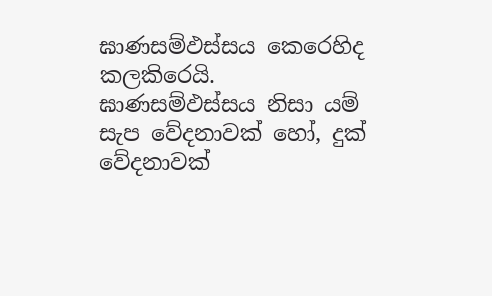ඝාණසම්ඵස්සය කෙරෙහිද කලකිරෙයි. ඝාණසම්ඵස්සය නිසා යම් සැප වේදනාවක් හෝ, දුක් වේදනාවක්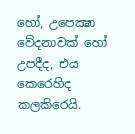හෝ, උපෙක්‍ෂා වේදනාවක් හෝ උපදීද, එය කෙරෙහිද කලකිරෙයි.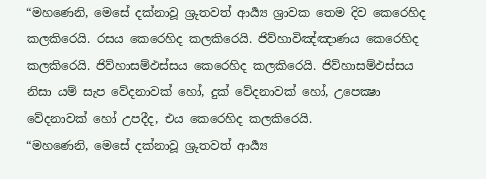“මහණෙනි, මෙසේ දක්නාවූ ශ්‍රුතවත් ආර්‍ය්‍ය ශ්‍රාවක තෙම දිව කෙරෙහිද කලකිරෙයි. රසය කෙරෙහිද කලකිරෙයි. ජිව්හාවිඤ්ඤාණය කෙරෙහිද කලකිරෙයි. ජිව්හාසම්ඵස්සය කෙරෙහිද කලකිරෙයි. ජිව්හාසම්ඵස්සය නිසා යම් සැප වේදනාවක් හෝ, දුක් වේදනාවක් හෝ, උපෙක්‍ෂා වේදනාවක් හෝ උපදීද, එය කෙරෙහිද කලකිරෙයි.
“මහණෙනි, මෙසේ දක්නාවූ ශ්‍රුතවත් ආර්‍ය්‍ය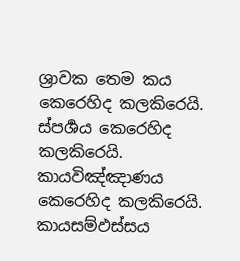ශ්‍රාවක තෙම කය කෙරෙහිද කලකිරෙයි. ස්පර්‍ශය කෙරෙහිද කලකිරෙයි. කායවිඤ්ඤාණය කෙරෙහිද කලකිරෙයි. කායසම්ඵස්සය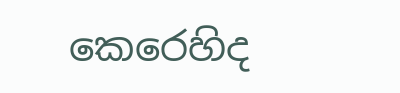කෙරෙහිද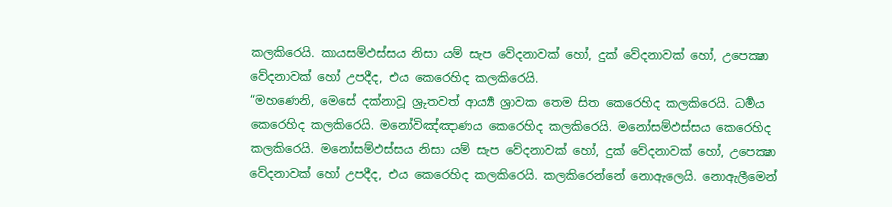කලකිරෙයි. කායසම්ඵස්සය නිසා යම් සැප වේදනාවක් හෝ, දුක් වේදනාවක් හෝ, උපෙක්‍ෂා වේදනාවක් හෝ උපදීද, එය කෙරෙහිද කලකිරෙයි.
“මහණෙනි, මෙසේ දක්නාවූ ශ්‍රුතවත් ආර්‍ය්‍ය ශ්‍රාවක තෙම සිත කෙරෙහිද කලකිරෙයි. ධර්‍මය කෙරෙහිද කලකිරෙයි. මනෝවිඤ්ඤාණය කෙරෙහිද කලකිරෙයි. මනෝසම්ඵස්සය කෙරෙහිද කලකිරෙයි. මනෝසම්ඵස්සය නිසා යම් සැප වේදනාවක් හෝ, දුක් වේදනාවක් හෝ, උපෙක්‍ෂා වේදනාවක් හෝ උපදීද, එය කෙරෙහිද කලකිරෙයි. කලකිරෙන්නේ නොඇලෙයි. නොඇලීමෙන්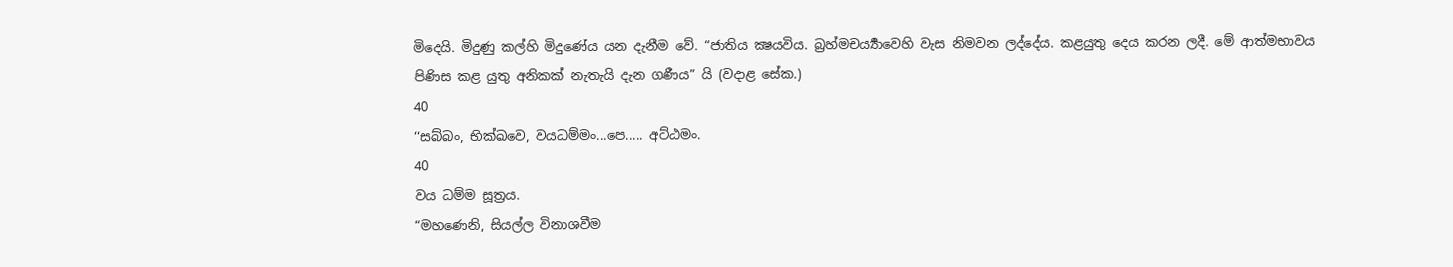මිදෙයි. මිදුණු කල්හි මිදුණේය යන දැනීම වේ. “ජාතිය ක්‍ෂයවිය. බ්‍රහ්මචර්‍ය්‍යාවෙහි වැස නිමවන ලද්දේය. කළයුතු දෙය කරන ලදී. මේ ආත්මභාවය පිණිස කළ යුතු අනිකක් නැතැයි දැන ගණීය” යි (වදාළ සේක.)
40
‘‘සබ්බං, භික්ඛවෙ, වයධම්මං...පෙ..... අට්ඨමං.
40
වය ධම්ම සූත්‍රය.
“මහණෙනි, සියල්ල විනාශවීම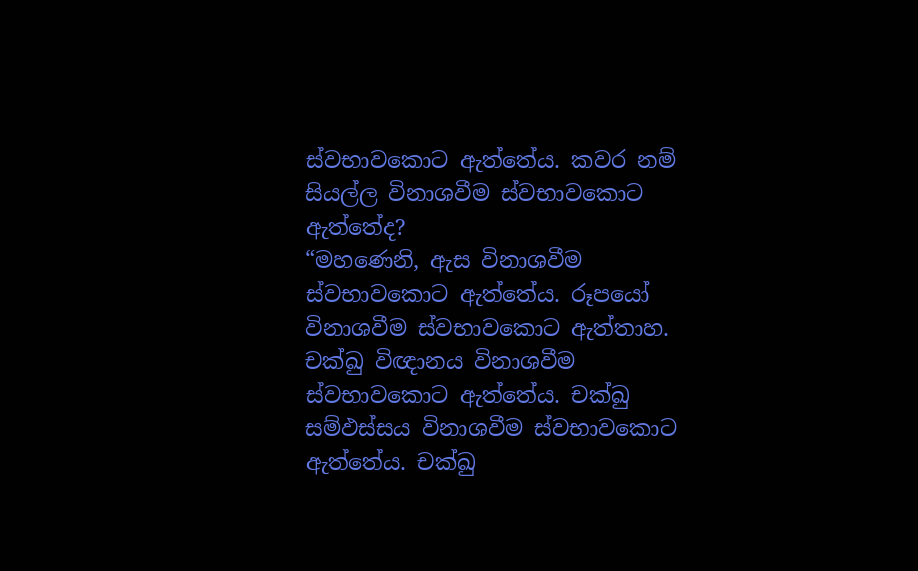ස්වභාවකොට ඇත්තේය. කවර නම් සියල්ල විනාශවීම ස්වභාවකොට ඇත්තේද?
“මහණෙනි, ඇස විනාශවීම ස්වභාවකොට ඇත්තේය. රූපයෝ විනාශවීම ස්වභාවකොට ඇත්තාහ. චක්ඛු විඥානය විනාශවීම ස්වභාවකොට ඇත්තේය. චක්ඛු සම්ඵස්සය විනාශවීම ස්වභාවකොට ඇත්තේය. චක්ඛු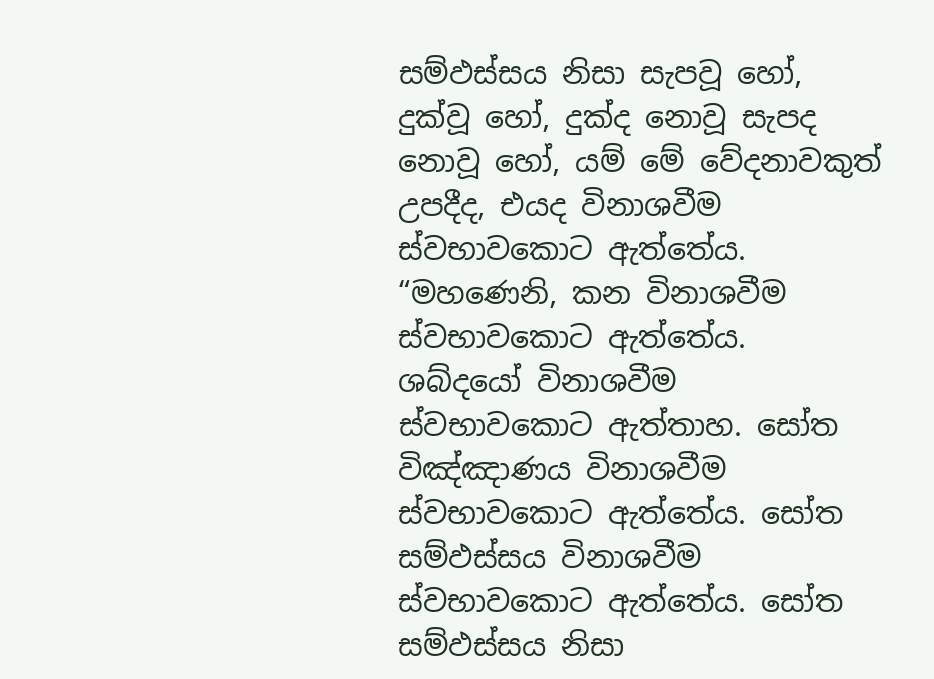සම්ඵස්සය නිසා සැපවූ හෝ, දුක්වූ හෝ, දුක්ද නොවූ සැපද නොවූ හෝ, යම් මේ වේදනාවකුත් උපදීද, එයද විනාශවීම ස්වභාවකොට ඇත්තේය.
“මහණෙනි, කන විනාශවීම ස්වභාවකොට ඇත්තේය. ශබ්දයෝ විනාශවීම ස්වභාවකොට ඇත්තාහ. සෝත විඤ්ඤාණය විනාශවීම ස්වභාවකොට ඇත්තේය. සෝත සම්ඵස්සය විනාශවීම ස්වභාවකොට ඇත්තේය. සෝත සම්ඵස්සය නිසා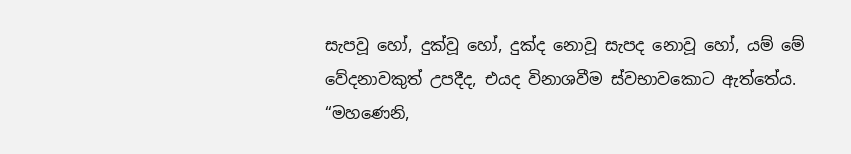සැපවූ හෝ, දුක්වූ හෝ, දුක්ද නොවූ සැපද නොවූ හෝ, යම් මේ වේදනාවකුත් උපදීද, එයද විනාශවීම ස්වභාවකොට ඇත්තේය.
“මහණෙනි,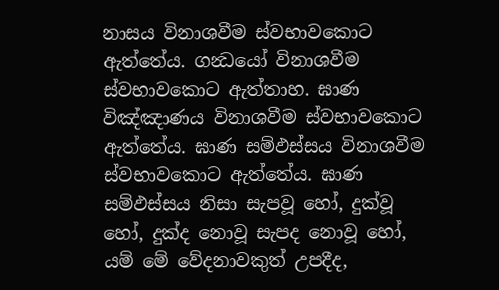නාසය විනාශවීම ස්වභාවකොට ඇත්තේය. ගන්‍ධයෝ විනාශවීම ස්වභාවකොට ඇත්තාහ. ඝාණ විඤ්ඤාණය විනාශවීම ස්වභාවකොට ඇත්තේය. ඝාණ සම්ඵස්සය විනාශවීම ස්වභාවකොට ඇත්තේය. ඝාණ සම්ඵස්සය නිසා සැපවූ හෝ, දුක්වූ හෝ, දුක්ද නොවූ සැපද නොවූ හෝ, යම් මේ වේදනාවකුත් උපදීද,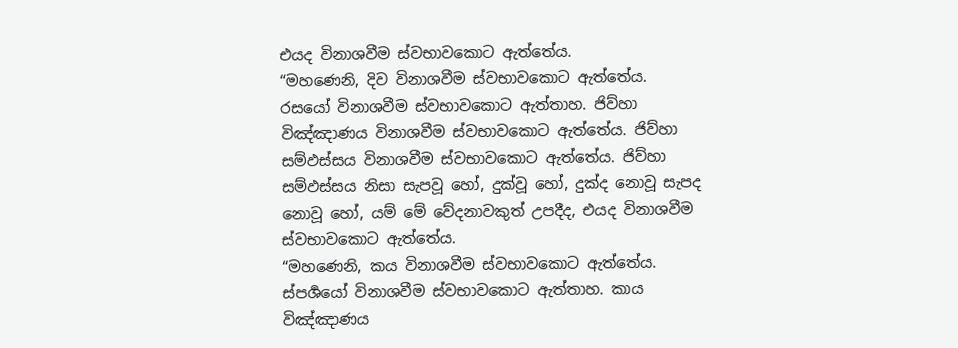එයද විනාශවීම ස්වභාවකොට ඇත්තේය.
“මහණෙනි, දිව විනාශවීම ස්වභාවකොට ඇත්තේය. රසයෝ විනාශවීම ස්වභාවකොට ඇත්තාහ. ජිව්හා විඤ්ඤාණය විනාශවීම ස්වභාවකොට ඇත්තේය. ජිව්හා සම්ඵස්සය විනාශවීම ස්වභාවකොට ඇත්තේය. ජිව්හා සම්ඵස්සය නිසා සැපවූ හෝ, දුක්වූ හෝ, දුක්ද නොවූ සැපද නොවූ හෝ, යම් මේ වේදනාවකුත් උපදීද, එයද විනාශවීම ස්වභාවකොට ඇත්තේය.
“මහණෙනි, කය විනාශවීම ස්වභාවකොට ඇත්තේය. ස්පර්‍ශයෝ විනාශවීම ස්වභාවකොට ඇත්තාහ. කාය විඤ්ඤාණය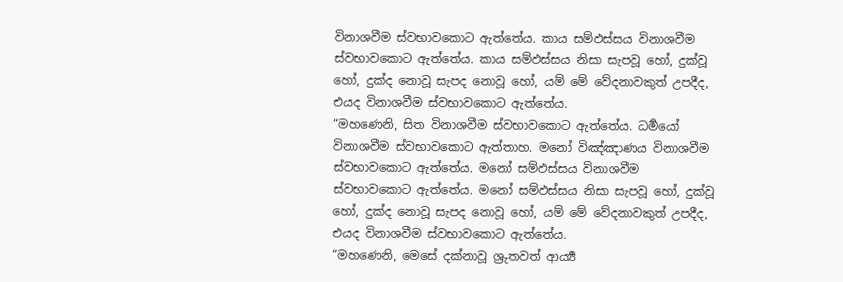විනාශවීම ස්වභාවකොට ඇත්තේය. කාය සම්ඵස්සය විනාශවීම ස්වභාවකොට ඇත්තේය. කාය සම්ඵස්සය නිසා සැපවූ හෝ, දුක්වූ හෝ, දුක්ද නොවූ සැපද නොවූ හෝ, යම් මේ වේදනාවකුත් උපදීද, එයද විනාශවීම ස්වභාවකොට ඇත්තේය.
“මහණෙනි, සිත විනාශවීම ස්වභාවකොට ඇත්තේය. ධර්‍මයෝ විනාශවීම ස්වභාවකොට ඇත්තාහ. මනෝ විඤ්ඤාණය විනාශවීම ස්වභාවකොට ඇත්තේය. මනෝ සම්ඵස්සය විනාශවීම ස්වභාවකොට ඇත්තේය. මනෝ සම්ඵස්සය නිසා සැපවූ හෝ, දුක්වූ හෝ, දුක්ද නොවූ සැපද නොවූ හෝ, යම් මේ වේදනාවකුත් උපදීද, එයද විනාශවීම ස්වභාවකොට ඇත්තේය.
“මහණෙනි, මෙසේ දක්නාවූ ශ්‍රුතවත් ආර්‍ය්‍ය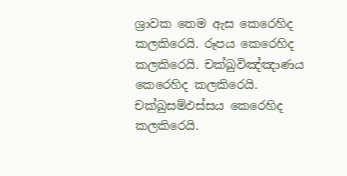ශ්‍රාවක තෙම ඇස කෙරෙහිද කලකිරෙයි. රූපය කෙරෙහිද කලකිරෙයි. චක්ඛුවිඤ්ඤාණය කෙරෙහිද කලකිරෙයි. චක්ඛුසම්ඵස්සය කෙරෙහිද කලකිරෙයි.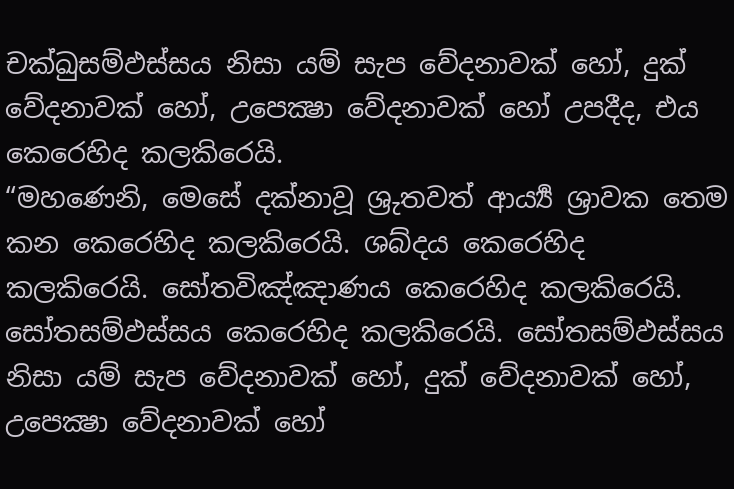චක්ඛුසම්ඵස්සය නිසා යම් සැප වේදනාවක් හෝ, දුක් වේදනාවක් හෝ, උපෙක්‍ෂා වේදනාවක් හෝ උපදීද, එය කෙරෙහිද කලකිරෙයි.
“මහණෙනි, මෙසේ දක්නාවූ ශ්‍රුතවත් ආර්‍ය්‍ය ශ්‍රාවක තෙම කන කෙරෙහිද කලකිරෙයි. ශබ්දය කෙරෙහිද කලකිරෙයි. සෝතවිඤ්ඤාණය කෙරෙහිද කලකිරෙයි. සෝතසම්ඵස්සය කෙරෙහිද කලකිරෙයි. සෝතසම්ඵස්සය නිසා යම් සැප වේදනාවක් හෝ, දුක් වේදනාවක් හෝ, උපෙක්‍ෂා වේදනාවක් හෝ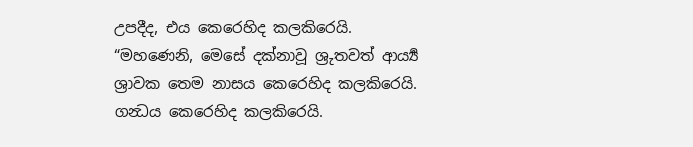උපදීද, එය කෙරෙහිද කලකිරෙයි.
“මහණෙනි, මෙසේ දක්නාවූ ශ්‍රුතවත් ආර්‍ය්‍ය ශ්‍රාවක තෙම නාසය කෙරෙහිද කලකිරෙයි. ගන්‍ධය කෙරෙහිද කලකිරෙයි.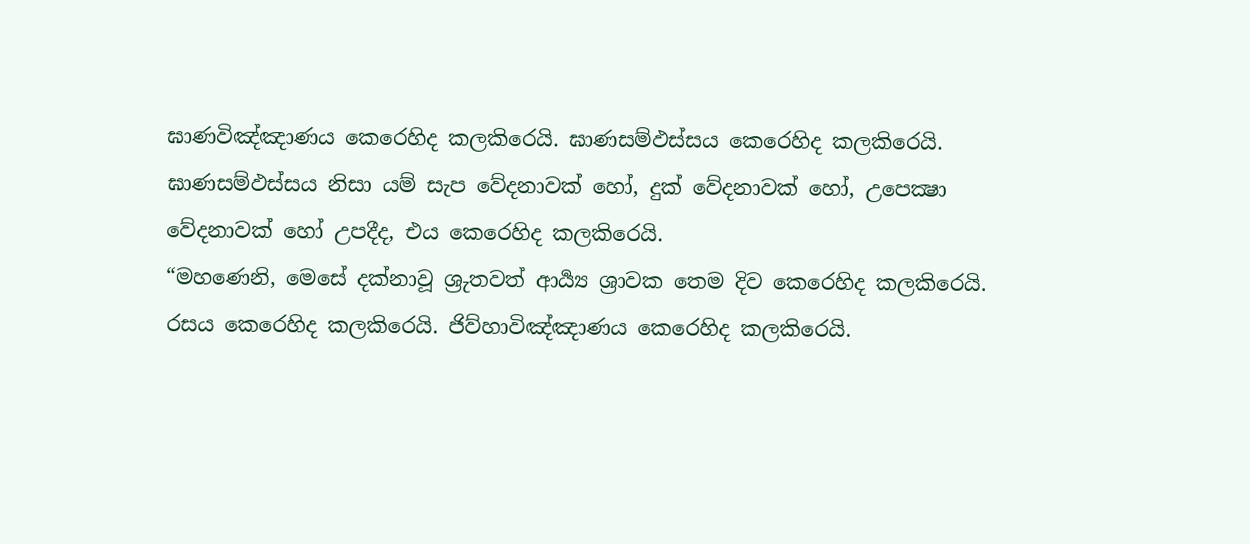ඝාණවිඤ්ඤාණය කෙරෙහිද කලකිරෙයි. ඝාණසම්ඵස්සය කෙරෙහිද කලකිරෙයි. ඝාණසම්ඵස්සය නිසා යම් සැප වේදනාවක් හෝ, දුක් වේදනාවක් හෝ, උපෙක්‍ෂා වේදනාවක් හෝ උපදීද, එය කෙරෙහිද කලකිරෙයි.
“මහණෙනි, මෙසේ දක්නාවූ ශ්‍රුතවත් ආර්‍ය්‍ය ශ්‍රාවක තෙම දිව කෙරෙහිද කලකිරෙයි. රසය කෙරෙහිද කලකිරෙයි. ජිව්හාවිඤ්ඤාණය කෙරෙහිද කලකිරෙයි.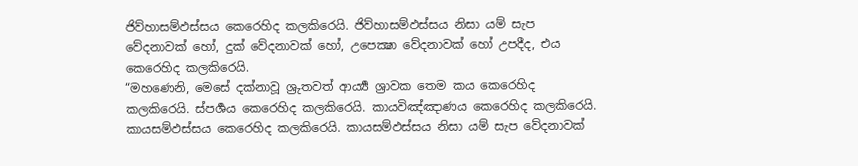ජිව්හාසම්ඵස්සය කෙරෙහිද කලකිරෙයි. ජිව්හාසම්ඵස්සය නිසා යම් සැප වේදනාවක් හෝ, දුක් වේදනාවක් හෝ, උපෙක්‍ෂා වේදනාවක් හෝ උපදීද, එය කෙරෙහිද කලකිරෙයි.
“මහණෙනි, මෙසේ දක්නාවූ ශ්‍රුතවත් ආර්‍ය්‍ය ශ්‍රාවක තෙම කය කෙරෙහිද කලකිරෙයි. ස්පර්‍ශය කෙරෙහිද කලකිරෙයි. කායවිඤ්ඤාණය කෙරෙහිද කලකිරෙයි. කායසම්ඵස්සය කෙරෙහිද කලකිරෙයි. කායසම්ඵස්සය නිසා යම් සැප වේදනාවක්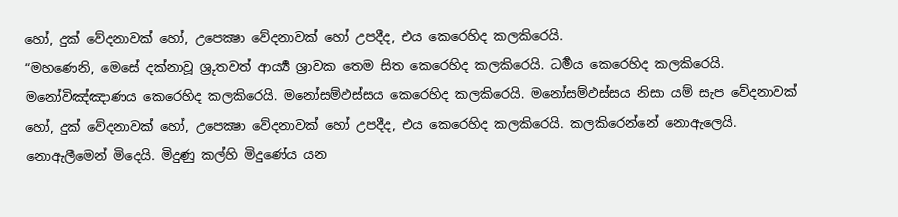හෝ, දුක් වේදනාවක් හෝ, උපෙක්‍ෂා වේදනාවක් හෝ උපදීද, එය කෙරෙහිද කලකිරෙයි.
“මහණෙනි, මෙසේ දක්නාවූ ශ්‍රුතවත් ආර්‍ය්‍ය ශ්‍රාවක තෙම සිත කෙරෙහිද කලකිරෙයි. ධර්‍මය කෙරෙහිද කලකිරෙයි. මනෝවිඤ්ඤාණය කෙරෙහිද කලකිරෙයි. මනෝසම්ඵස්සය කෙරෙහිද කලකිරෙයි. මනෝසම්ඵස්සය නිසා යම් සැප වේදනාවක් හෝ, දුක් වේදනාවක් හෝ, උපෙක්‍ෂා වේදනාවක් හෝ උපදීද, එය කෙරෙහිද කලකිරෙයි. කලකිරෙන්නේ නොඇලෙයි. නොඇලීමෙන් මිදෙයි. මිදුණු කල්හි මිදුණේය යන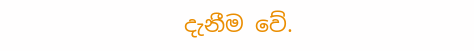දැනීම වේ.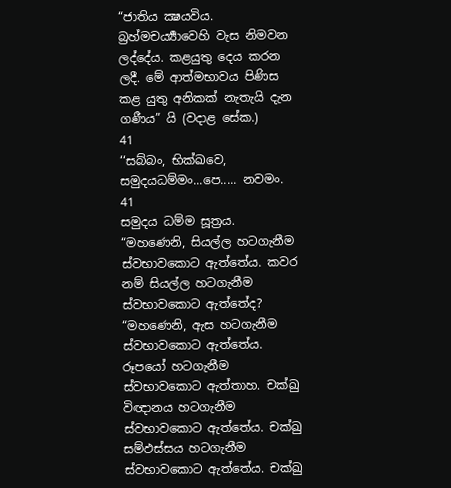“ජාතිය ක්‍ෂයවිය. බ්‍රහ්මචර්‍ය්‍යාවෙහි වැස නිමවන ලද්දේය. කළයුතු දෙය කරන ලදී. මේ ආත්මභාවය පිණිස කළ යුතු අනිකක් නැතැයි දැන ගණීය” යි (වදාළ සේක.)
41
‘‘සබ්බං, භික්ඛවෙ, සමුදයධම්මං...පෙ..... නවමං.
41
සමුදය ධම්ම සූත්‍රය.
“මහණෙනි, සියල්ල හටගැනීම ස්වභාවකොට ඇත්තේය. කවර නම් සියල්ල හටගැනීම ස්වභාවකොට ඇත්තේද?
“මහණෙනි, ඇස හටගැනීම ස්වභාවකොට ඇත්තේය. රූපයෝ හටගැනීම ස්වභාවකොට ඇත්තාහ. චක්ඛු විඥානය හටගැනීම ස්වභාවකොට ඇත්තේය. චක්ඛු සම්ඵස්සය හටගැනීම ස්වභාවකොට ඇත්තේය. චක්ඛු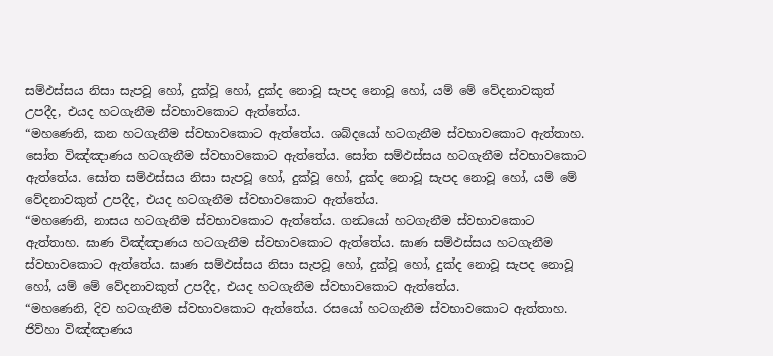සම්ඵස්සය නිසා සැපවූ හෝ, දුක්වූ හෝ, දුක්ද නොවූ සැපද නොවූ හෝ, යම් මේ වේදනාවකුත් උපදීද, එයද හටගැනීම ස්වභාවකොට ඇත්තේය.
“මහණෙනි, කන හටගැනීම ස්වභාවකොට ඇත්තේය. ශබ්දයෝ හටගැනීම ස්වභාවකොට ඇත්තාහ. සෝත විඤ්ඤාණය හටගැනීම ස්වභාවකොට ඇත්තේය. සෝත සම්ඵස්සය හටගැනීම ස්වභාවකොට ඇත්තේය. සෝත සම්ඵස්සය නිසා සැපවූ හෝ, දුක්වූ හෝ, දුක්ද නොවූ සැපද නොවූ හෝ, යම් මේ වේදනාවකුත් උපදීද, එයද හටගැනීම ස්වභාවකොට ඇත්තේය.
“මහණෙනි, නාසය හටගැනීම ස්වභාවකොට ඇත්තේය. ගන්‍ධයෝ හටගැනීම ස්වභාවකොට ඇත්තාහ. ඝාණ විඤ්ඤාණය හටගැනීම ස්වභාවකොට ඇත්තේය. ඝාණ සම්ඵස්සය හටගැනීම ස්වභාවකොට ඇත්තේය. ඝාණ සම්ඵස්සය නිසා සැපවූ හෝ, දුක්වූ හෝ, දුක්ද නොවූ සැපද නොවූ හෝ, යම් මේ වේදනාවකුත් උපදීද, එයද හටගැනීම ස්වභාවකොට ඇත්තේය.
“මහණෙනි, දිව හටගැනීම ස්වභාවකොට ඇත්තේය. රසයෝ හටගැනීම ස්වභාවකොට ඇත්තාහ. ජිව්හා විඤ්ඤාණය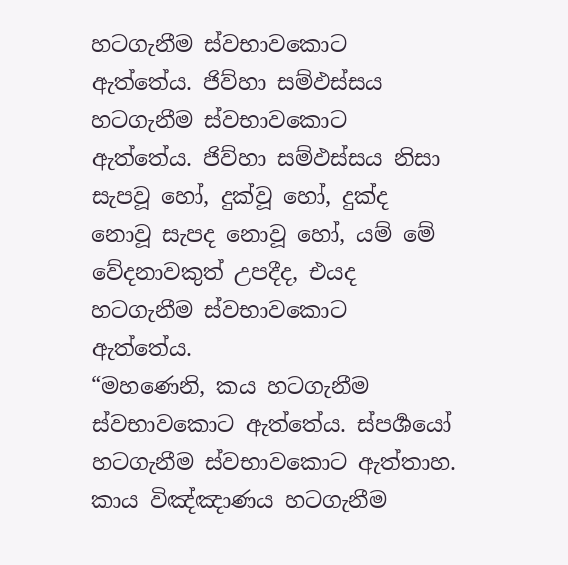හටගැනීම ස්වභාවකොට ඇත්තේය. ජිව්හා සම්ඵස්සය හටගැනීම ස්වභාවකොට ඇත්තේය. ජිව්හා සම්ඵස්සය නිසා සැපවූ හෝ, දුක්වූ හෝ, දුක්ද නොවූ සැපද නොවූ හෝ, යම් මේ වේදනාවකුත් උපදීද, එයද හටගැනීම ස්වභාවකොට ඇත්තේය.
“මහණෙනි, කය හටගැනීම ස්වභාවකොට ඇත්තේය. ස්පර්‍ශයෝ හටගැනීම ස්වභාවකොට ඇත්තාහ. කාය විඤ්ඤාණය හටගැනීම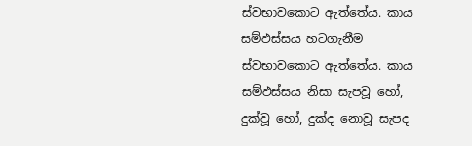ස්වභාවකොට ඇත්තේය. කාය සම්ඵස්සය හටගැනීම ස්වභාවකොට ඇත්තේය. කාය සම්ඵස්සය නිසා සැපවූ හෝ, දුක්වූ හෝ, දුක්ද නොවූ සැපද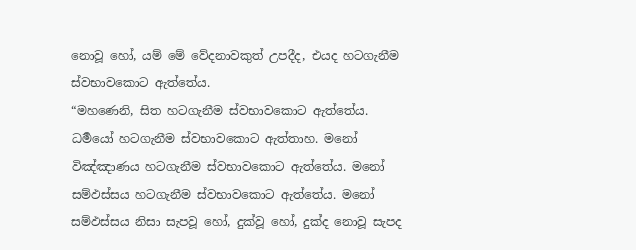නොවූ හෝ, යම් මේ වේදනාවකුත් උපදීද, එයද හටගැනීම ස්වභාවකොට ඇත්තේය.
“මහණෙනි, සිත හටගැනීම ස්වභාවකොට ඇත්තේය. ධර්‍මයෝ හටගැනීම ස්වභාවකොට ඇත්තාහ. මනෝ විඤ්ඤාණය හටගැනීම ස්වභාවකොට ඇත්තේය. මනෝ සම්ඵස්සය හටගැනීම ස්වභාවකොට ඇත්තේය. මනෝ සම්ඵස්සය නිසා සැපවූ හෝ, දුක්වූ හෝ, දුක්ද නොවූ සැපද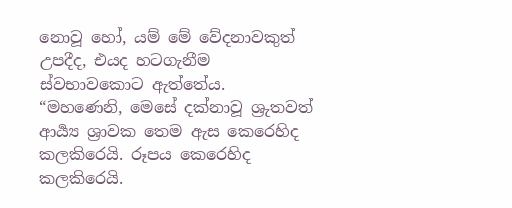නොවූ හෝ, යම් මේ වේදනාවකුත් උපදීද, එයද හටගැනීම ස්වභාවකොට ඇත්තේය.
“මහණෙනි, මෙසේ දක්නාවූ ශ්‍රුතවත් ආර්‍ය්‍ය ශ්‍රාවක තෙම ඇස කෙරෙහිද කලකිරෙයි. රූපය කෙරෙහිද කලකිරෙයි.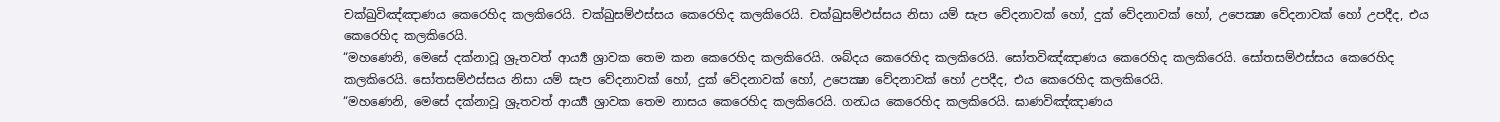චක්ඛුවිඤ්ඤාණය කෙරෙහිද කලකිරෙයි. චක්ඛුසම්ඵස්සය කෙරෙහිද කලකිරෙයි. චක්ඛුසම්ඵස්සය නිසා යම් සැප වේදනාවක් හෝ, දුක් වේදනාවක් හෝ, උපෙක්‍ෂා වේදනාවක් හෝ උපදීද, එය කෙරෙහිද කලකිරෙයි.
“මහණෙනි, මෙසේ දක්නාවූ ශ්‍රුතවත් ආර්‍ය්‍ය ශ්‍රාවක තෙම කන කෙරෙහිද කලකිරෙයි. ශබ්දය කෙරෙහිද කලකිරෙයි. සෝතවිඤ්ඤාණය කෙරෙහිද කලකිරෙයි. සෝතසම්ඵස්සය කෙරෙහිද කලකිරෙයි. සෝතසම්ඵස්සය නිසා යම් සැප වේදනාවක් හෝ, දුක් වේදනාවක් හෝ, උපෙක්‍ෂා වේදනාවක් හෝ උපදීද, එය කෙරෙහිද කලකිරෙයි.
“මහණෙනි, මෙසේ දක්නාවූ ශ්‍රුතවත් ආර්‍ය්‍ය ශ්‍රාවක තෙම නාසය කෙරෙහිද කලකිරෙයි. ගන්‍ධය කෙරෙහිද කලකිරෙයි. ඝාණවිඤ්ඤාණය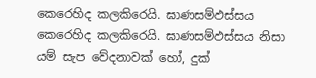කෙරෙහිද කලකිරෙයි. ඝාණසම්ඵස්සය කෙරෙහිද කලකිරෙයි. ඝාණසම්ඵස්සය නිසා යම් සැප වේදනාවක් හෝ, දුක්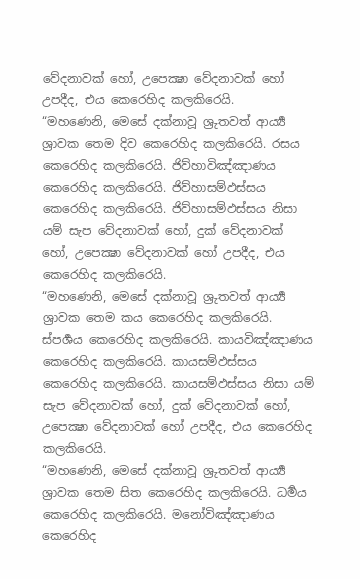වේදනාවක් හෝ, උපෙක්‍ෂා වේදනාවක් හෝ උපදීද, එය කෙරෙහිද කලකිරෙයි.
“මහණෙනි, මෙසේ දක්නාවූ ශ්‍රුතවත් ආර්‍ය්‍ය ශ්‍රාවක තෙම දිව කෙරෙහිද කලකිරෙයි. රසය කෙරෙහිද කලකිරෙයි. ජිව්හාවිඤ්ඤාණය කෙරෙහිද කලකිරෙයි. ජිව්හාසම්ඵස්සය කෙරෙහිද කලකිරෙයි. ජිව්හාසම්ඵස්සය නිසා යම් සැප වේදනාවක් හෝ, දුක් වේදනාවක් හෝ, උපෙක්‍ෂා වේදනාවක් හෝ උපදීද, එය කෙරෙහිද කලකිරෙයි.
“මහණෙනි, මෙසේ දක්නාවූ ශ්‍රුතවත් ආර්‍ය්‍ය ශ්‍රාවක තෙම කය කෙරෙහිද කලකිරෙයි. ස්පර්‍ශය කෙරෙහිද කලකිරෙයි. කායවිඤ්ඤාණය කෙරෙහිද කලකිරෙයි. කායසම්ඵස්සය කෙරෙහිද කලකිරෙයි. කායසම්ඵස්සය නිසා යම් සැප වේදනාවක් හෝ, දුක් වේදනාවක් හෝ, උපෙක්‍ෂා වේදනාවක් හෝ උපදීද, එය කෙරෙහිද කලකිරෙයි.
“මහණෙනි, මෙසේ දක්නාවූ ශ්‍රුතවත් ආර්‍ය්‍ය ශ්‍රාවක තෙම සිත කෙරෙහිද කලකිරෙයි. ධර්‍මය කෙරෙහිද කලකිරෙයි. මනෝවිඤ්ඤාණය කෙරෙහිද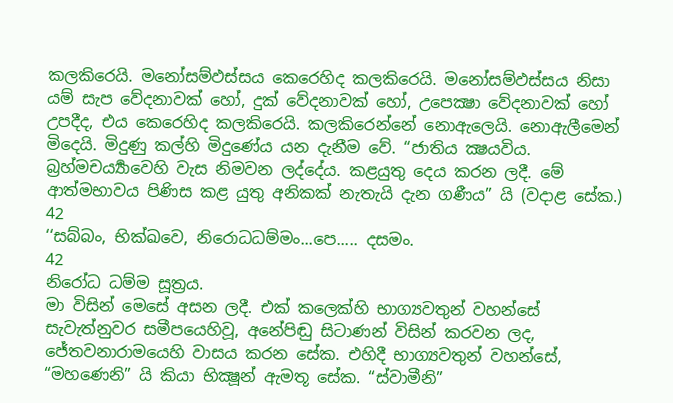කලකිරෙයි. මනෝසම්ඵස්සය කෙරෙහිද කලකිරෙයි. මනෝසම්ඵස්සය නිසා යම් සැප වේදනාවක් හෝ, දුක් වේදනාවක් හෝ, උපෙක්‍ෂා වේදනාවක් හෝ උපදීද, එය කෙරෙහිද කලකිරෙයි. කලකිරෙන්නේ නොඇලෙයි. නොඇලීමෙන් මිදෙයි. මිදුණු කල්හි මිදුණේය යන දැනීම වේ. “ජාතිය ක්‍ෂයවිය. බ්‍රහ්මචර්‍ය්‍යාවෙහි වැස නිමවන ලද්දේය. කළයුතු දෙය කරන ලදී. මේ ආත්මභාවය පිණිස කළ යුතු අනිකක් නැතැයි දැන ගණීය” යි (වදාළ සේක.)
42
‘‘සබ්බං, භික්ඛවෙ, නිරොධධම්මං...පෙ..... දසමං.
42
නිරෝධ ධම්ම සූත්‍රය.
මා විසින් මෙසේ අසන ලදී. එක් කලෙක්හි භාග්‍යවතුන් වහන්සේ සැවැත්නුවර සමීපයෙහිවූ, අනේපිඬු සිටාණන් විසින් කරවන ලද, ජේතවනාරාමයෙහි වාසය කරන සේක. එහිදී භාග්‍යවතුන් වහන්සේ, “මහණෙනි” යි කියා භික්‍ෂූන් ඇමතූ සේක. “ස්වාමීනි”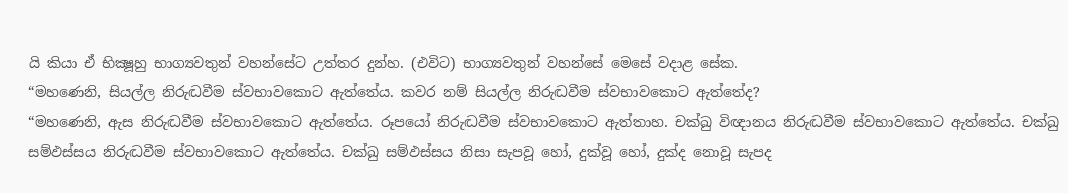යි කියා ඒ භික්‍ෂූහු භාග්‍යවතුන් වහන්සේට උත්තර දුන්හ. (එවිට) භාග්‍යවතුන් වහන්සේ මෙසේ වදාළ සේක.
“මහණෙනි, සියල්ල නිරුද්‍ධවීම ස්වභාවකොට ඇත්තේය. කවර නම් සියල්ල නිරුද්‍ධවීම ස්වභාවකොට ඇත්තේද?
“මහණෙනි, ඇස නිරුද්‍ධවීම ස්වභාවකොට ඇත්තේය. රූපයෝ නිරුද්‍ධවීම ස්වභාවකොට ඇත්තාහ. චක්ඛු විඥානය නිරුද්‍ධවීම ස්වභාවකොට ඇත්තේය. චක්ඛු සම්ඵස්සය නිරුද්‍ධවීම ස්වභාවකොට ඇත්තේය. චක්ඛු සම්ඵස්සය නිසා සැපවූ හෝ, දුක්වූ හෝ, දුක්ද නොවූ සැපද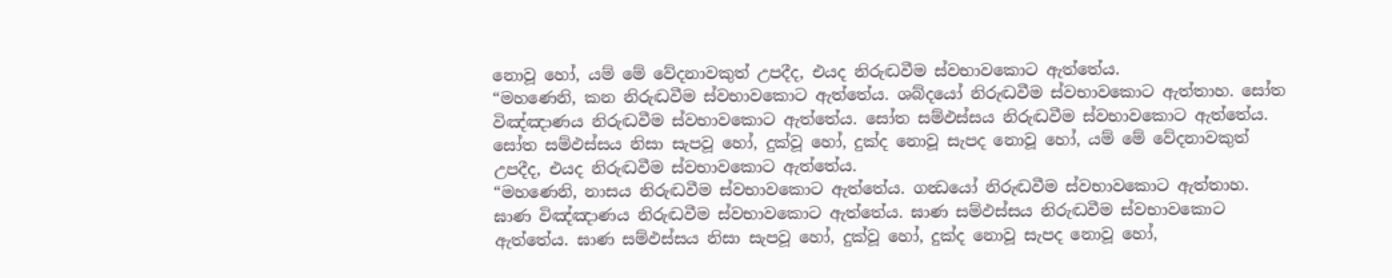නොවූ හෝ, යම් මේ වේදනාවකුත් උපදීද, එයද නිරුද්‍ධවීම ස්වභාවකොට ඇත්තේය.
“මහණෙනි, කන නිරුද්‍ධවීම ස්වභාවකොට ඇත්තේය. ශබ්දයෝ නිරුද්‍ධවීම ස්වභාවකොට ඇත්තාහ. සෝත විඤ්ඤාණය නිරුද්‍ධවීම ස්වභාවකොට ඇත්තේය. සෝත සම්ඵස්සය නිරුද්‍ධවීම ස්වභාවකොට ඇත්තේය. සෝත සම්ඵස්සය නිසා සැපවූ හෝ, දුක්වූ හෝ, දුක්ද නොවූ සැපද නොවූ හෝ, යම් මේ වේදනාවකුත් උපදීද, එයද නිරුද්‍ධවීම ස්වභාවකොට ඇත්තේය.
“මහණෙනි, නාසය නිරුද්‍ධවීම ස්වභාවකොට ඇත්තේය. ගන්‍ධයෝ නිරුද්‍ධවීම ස්වභාවකොට ඇත්තාහ. ඝාණ විඤ්ඤාණය නිරුද්‍ධවීම ස්වභාවකොට ඇත්තේය. ඝාණ සම්ඵස්සය නිරුද්‍ධවීම ස්වභාවකොට ඇත්තේය. ඝාණ සම්ඵස්සය නිසා සැපවූ හෝ, දුක්වූ හෝ, දුක්ද නොවූ සැපද නොවූ හෝ,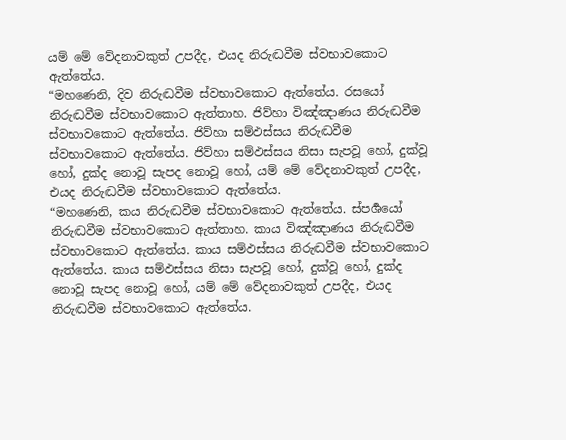යම් මේ වේදනාවකුත් උපදීද, එයද නිරුද්‍ධවීම ස්වභාවකොට ඇත්තේය.
“මහණෙනි, දිව නිරුද්‍ධවීම ස්වභාවකොට ඇත්තේය. රසයෝ නිරුද්‍ධවීම ස්වභාවකොට ඇත්තාහ. ජිව්හා විඤ්ඤාණය නිරුද්‍ධවීම ස්වභාවකොට ඇත්තේය. ජිව්හා සම්ඵස්සය නිරුද්‍ධවීම ස්වභාවකොට ඇත්තේය. ජිව්හා සම්ඵස්සය නිසා සැපවූ හෝ, දුක්වූ හෝ, දුක්ද නොවූ සැපද නොවූ හෝ, යම් මේ වේදනාවකුත් උපදීද, එයද නිරුද්‍ධවීම ස්වභාවකොට ඇත්තේය.
“මහණෙනි, කය නිරුද්‍ධවීම ස්වභාවකොට ඇත්තේය. ස්පර්‍ශයෝ නිරුද්‍ධවීම ස්වභාවකොට ඇත්තාහ. කාය විඤ්ඤාණය නිරුද්‍ධවීම ස්වභාවකොට ඇත්තේය. කාය සම්ඵස්සය නිරුද්‍ධවීම ස්වභාවකොට ඇත්තේය. කාය සම්ඵස්සය නිසා සැපවූ හෝ, දුක්වූ හෝ, දුක්ද නොවූ සැපද නොවූ හෝ, යම් මේ වේදනාවකුත් උපදීද, එයද නිරුද්‍ධවීම ස්වභාවකොට ඇත්තේය.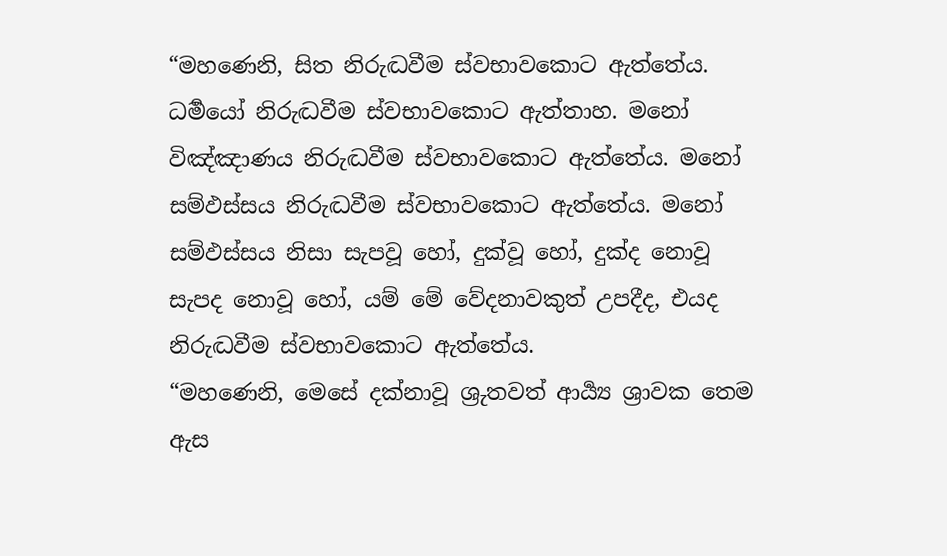“මහණෙනි, සිත නිරුද්‍ධවීම ස්වභාවකොට ඇත්තේය. ධර්‍මයෝ නිරුද්‍ධවීම ස්වභාවකොට ඇත්තාහ. මනෝ විඤ්ඤාණය නිරුද්‍ධවීම ස්වභාවකොට ඇත්තේය. මනෝ සම්ඵස්සය නිරුද්‍ධවීම ස්වභාවකොට ඇත්තේය. මනෝ සම්ඵස්සය නිසා සැපවූ හෝ, දුක්වූ හෝ, දුක්ද නොවූ සැපද නොවූ හෝ, යම් මේ වේදනාවකුත් උපදීද, එයද නිරුද්‍ධවීම ස්වභාවකොට ඇත්තේය.
“මහණෙනි, මෙසේ දක්නාවූ ශ්‍රුතවත් ආර්‍ය්‍ය ශ්‍රාවක තෙම ඇස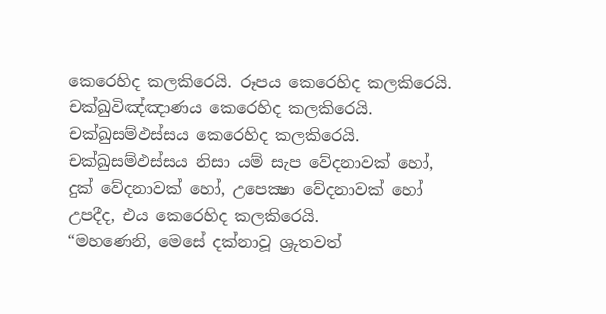කෙරෙහිද කලකිරෙයි. රූපය කෙරෙහිද කලකිරෙයි. චක්ඛුවිඤ්ඤාණය කෙරෙහිද කලකිරෙයි. චක්ඛුසම්ඵස්සය කෙරෙහිද කලකිරෙයි. චක්ඛුසම්ඵස්සය නිසා යම් සැප වේදනාවක් හෝ, දුක් වේදනාවක් හෝ, උපෙක්‍ෂා වේදනාවක් හෝ උපදීද, එය කෙරෙහිද කලකිරෙයි.
“මහණෙනි, මෙසේ දක්නාවූ ශ්‍රුතවත්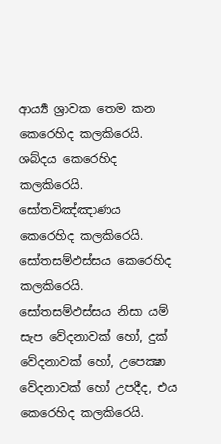ආර්‍ය්‍ය ශ්‍රාවක තෙම කන කෙරෙහිද කලකිරෙයි. ශබ්දය කෙරෙහිද කලකිරෙයි. සෝතවිඤ්ඤාණය කෙරෙහිද කලකිරෙයි. සෝතසම්ඵස්සය කෙරෙහිද කලකිරෙයි. සෝතසම්ඵස්සය නිසා යම් සැප වේදනාවක් හෝ, දුක් වේදනාවක් හෝ, උපෙක්‍ෂා වේදනාවක් හෝ උපදීද, එය කෙරෙහිද කලකිරෙයි.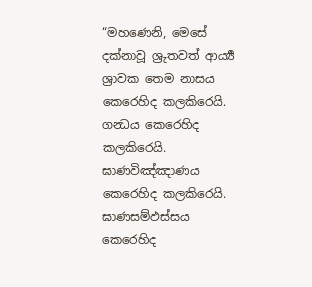“මහණෙනි, මෙසේ දක්නාවූ ශ්‍රුතවත් ආර්‍ය්‍ය ශ්‍රාවක තෙම නාසය කෙරෙහිද කලකිරෙයි. ගන්‍ධය කෙරෙහිද කලකිරෙයි. ඝාණවිඤ්ඤාණය කෙරෙහිද කලකිරෙයි. ඝාණසම්ඵස්සය කෙරෙහිද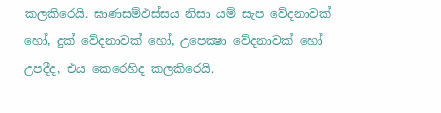කලකිරෙයි. ඝාණසම්ඵස්සය නිසා යම් සැප වේදනාවක් හෝ, දුක් වේදනාවක් හෝ, උපෙක්‍ෂා වේදනාවක් හෝ උපදීද, එය කෙරෙහිද කලකිරෙයි.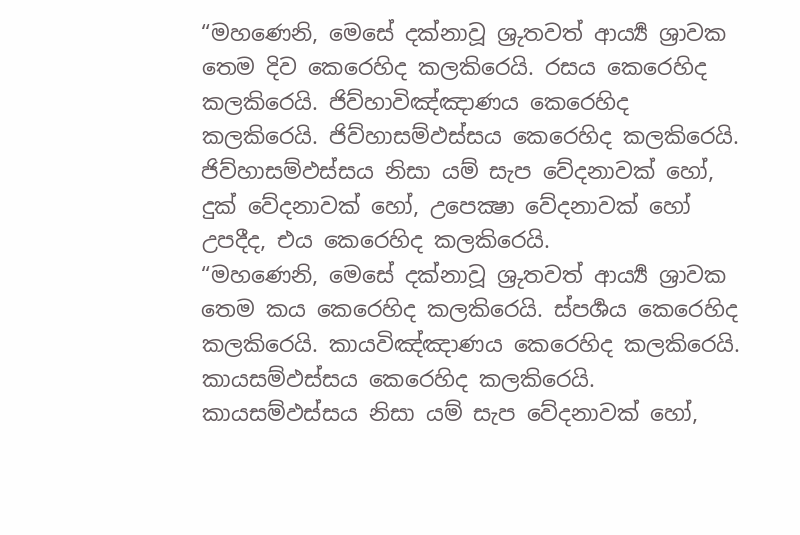“මහණෙනි, මෙසේ දක්නාවූ ශ්‍රුතවත් ආර්‍ය්‍ය ශ්‍රාවක තෙම දිව කෙරෙහිද කලකිරෙයි. රසය කෙරෙහිද කලකිරෙයි. ජිව්හාවිඤ්ඤාණය කෙරෙහිද කලකිරෙයි. ජිව්හාසම්ඵස්සය කෙරෙහිද කලකිරෙයි. ජිව්හාසම්ඵස්සය නිසා යම් සැප වේදනාවක් හෝ, දුක් වේදනාවක් හෝ, උපෙක්‍ෂා වේදනාවක් හෝ උපදීද, එය කෙරෙහිද කලකිරෙයි.
“මහණෙනි, මෙසේ දක්නාවූ ශ්‍රුතවත් ආර්‍ය්‍ය ශ්‍රාවක තෙම කය කෙරෙහිද කලකිරෙයි. ස්පර්‍ශය කෙරෙහිද කලකිරෙයි. කායවිඤ්ඤාණය කෙරෙහිද කලකිරෙයි. කායසම්ඵස්සය කෙරෙහිද කලකිරෙයි. කායසම්ඵස්සය නිසා යම් සැප වේදනාවක් හෝ,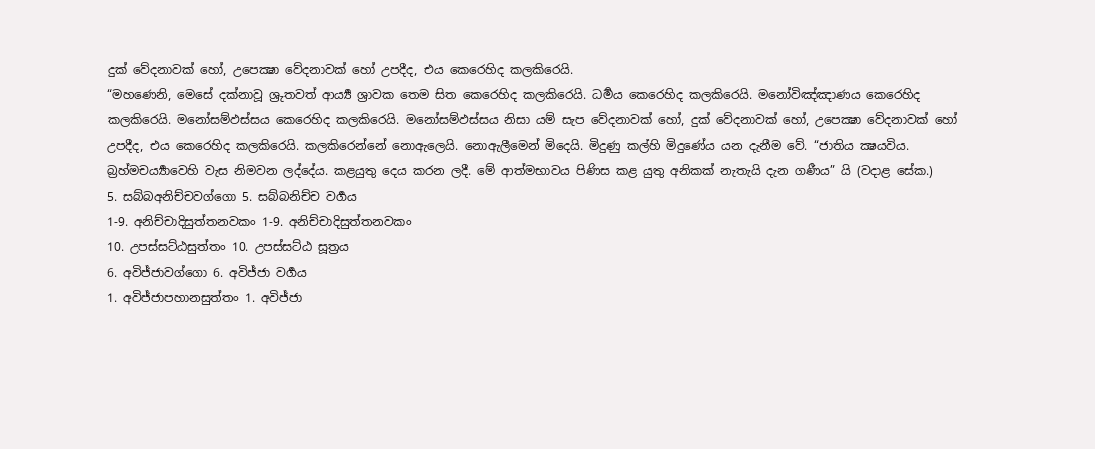දුක් වේදනාවක් හෝ, උපෙක්‍ෂා වේදනාවක් හෝ උපදීද, එය කෙරෙහිද කලකිරෙයි.
“මහණෙනි, මෙසේ දක්නාවූ ශ්‍රුතවත් ආර්‍ය්‍ය ශ්‍රාවක තෙම සිත කෙරෙහිද කලකිරෙයි. ධර්‍මය කෙරෙහිද කලකිරෙයි. මනෝවිඤ්ඤාණය කෙරෙහිද කලකිරෙයි. මනෝසම්ඵස්සය කෙරෙහිද කලකිරෙයි. මනෝසම්ඵස්සය නිසා යම් සැප වේදනාවක් හෝ, දුක් වේදනාවක් හෝ, උපෙක්‍ෂා වේදනාවක් හෝ උපදීද, එය කෙරෙහිද කලකිරෙයි. කලකිරෙන්නේ නොඇලෙයි. නොඇලීමෙන් මිදෙයි. මිදුණු කල්හි මිදුණේය යන දැනීම වේ. “ජාතිය ක්‍ෂයවිය. බ්‍රහ්මචර්‍ය්‍යාවෙහි වැස නිමවන ලද්දේය. කළයුතු දෙය කරන ලදී. මේ ආත්මභාවය පිණිස කළ යුතු අනිකක් නැතැයි දැන ගණීය” යි (වදාළ සේක.)
5. සබ්බඅනිච්චවග්ගො 5. සබ්‌බනිච්‌ච වර්‍ගය
1-9. අනිච්චාදිසුත්තනවකං 1-9. අනිච්චාදිසුත්තනවකං
10. උපස්සට්ඨසුත්තං 10. උපස්සට්ඨ සූත්‍රය
6. අවිජ්ජාවග්ගො 6. අවිජ්ජා වර්‍ගය
1. අවිජ්ජාපහානසුත්තං 1. අවිජ්‌ජා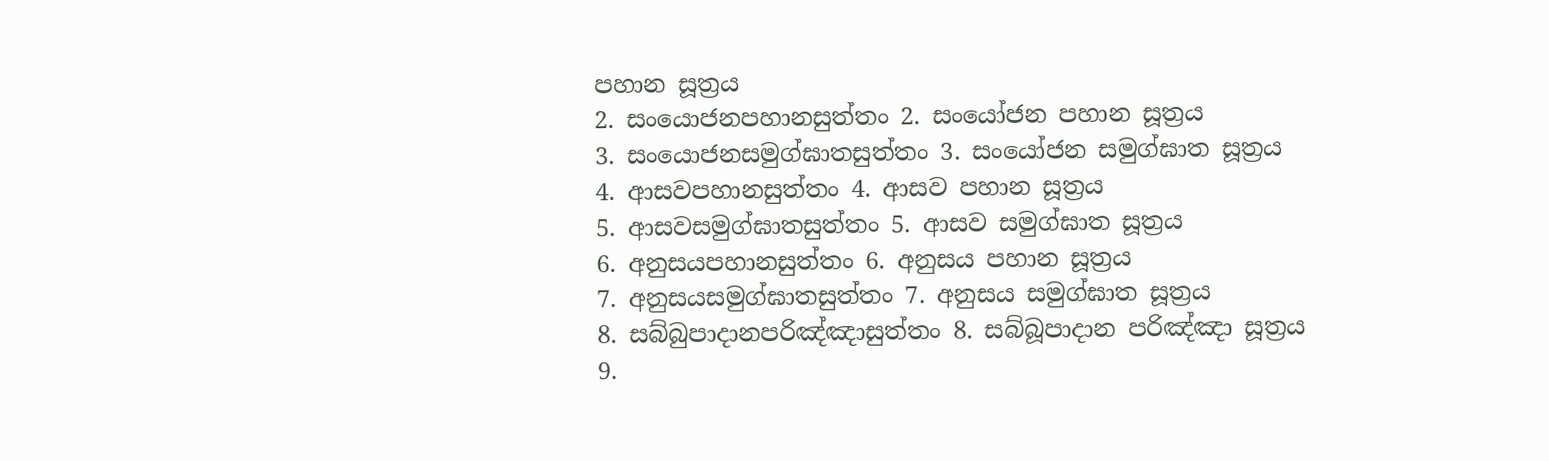පහාන සූත්‍රය
2. සංයොජනපහානසුත්තං 2. සංයෝජන පහාන සූත්‍රය
3. සංයොජනසමුග්ඝාතසුත්තං 3. සංයෝජන සමුග්‌ඝාත සූත්‍රය
4. ආසවපහානසුත්තං 4. ආසව පහාන සූත්‍රය
5. ආසවසමුග්ඝාතසුත්තං 5. ආසව සමුග්‌ඝාත සූත්‍රය
6. අනුසයපහානසුත්තං 6. අනුසය පහාන සූත්‍රය
7. අනුසයසමුග්ඝාතසුත්තං 7. අනුසය සමුග්‌ඝාත සූත්‍රය
8. සබ්බුපාදානපරිඤ්ඤාසුත්තං 8. සබ්බූපාදාන පරිඤ්ඤා සූත්‍රය
9.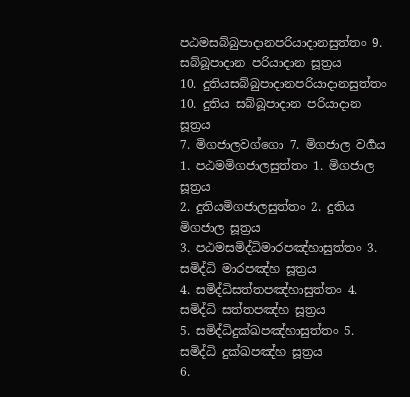පඨමසබ්බුපාදානපරියාදානසුත්තං 9. සබ්බූපාදාන පරියාදාන සූත්‍රය
10. දුතියසබ්බුපාදානපරියාදානසුත්තං 10. දුතිය සබ්බූපාදාන පරියාදාන සූත්‍රය
7. මිගජාලවග්ගො 7. මිගජාල වර්‍ගය
1. පඨමමිගජාලසුත්තං 1. මිගජාල සූත්‍රය
2. දුතියමිගජාලසුත්තං 2. දුතිය මිගජාල සූත්‍රය
3. පඨමසමිද්ධිමාරපඤ්හාසුත්තං 3. සමිද්‌ධි මාරපඤ්‌හ සූත්‍රය
4. සමිද්ධිසත්තපඤ්හාසුත්තං 4. සමිද්‌ධි සත්‌තපඤ්‌හ සූත්‍රය
5. සමිද්ධිදුක්ඛපඤ්හාසුත්තං 5. සමිද්‌ධි දුක්‌ඛපඤ්‌හ සූත්‍රය
6.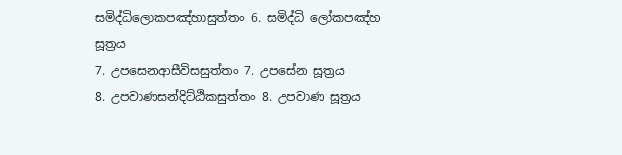සමිද්ධිලොකපඤ්හාසුත්තං 6. සමිද්‌ධි ලෝකපඤ්‌හ සූත්‍රය
7. උපසෙනආසීවිසසුත්තං 7. උපසේන සූත්‍රය
8. උපවාණසන්දිට්ඨිකසුත්තං 8. උපවාණ සූත්‍රය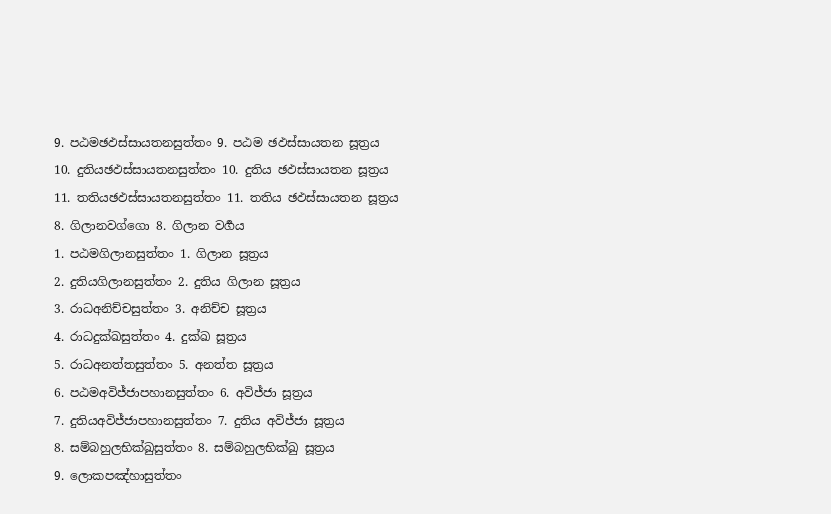9. පඨමඡඵස්සායතනසුත්තං 9. පඨම ඡඵස්‌සායතන සූත්‍රය
10. දුතියඡඵස්සායතනසුත්තං 10. දුතිය ඡඵස්‌සායතන සූත්‍රය
11. තතියඡඵස්සායතනසුත්තං 11. තතිය ඡඵස්‌සායතන සූත්‍රය
8. ගිලානවග්ගො 8. ගිලාන වර්‍ගය
1. පඨමගිලානසුත්තං 1. ගිලාන සූත්‍රය
2. දුතියගිලානසුත්තං 2. දුතිය ගිලාන සූත්‍රය
3. රාධඅනිච්චසුත්තං 3. අනිච්‌ච සූත්‍රය
4. රාධදුක්ඛසුත්තං 4. දුක්‌ඛ සූත්‍රය
5. රාධඅනත්තසුත්තං 5. අනත්‌ත සූත්‍රය
6. පඨමඅවිජ්ජාපහානසුත්තං 6. අවිජ්ජා සූත්‍රය
7. දුතියඅවිජ්ජාපහානසුත්තං 7. දුතිය අවිජ්‌ජා සූත්‍රය
8. සම්බහුලභික්ඛුසුත්තං 8. සම්‌බහුලභික්‌ඛු සූත්‍රය
9. ලොකපඤ්හාසුත්තං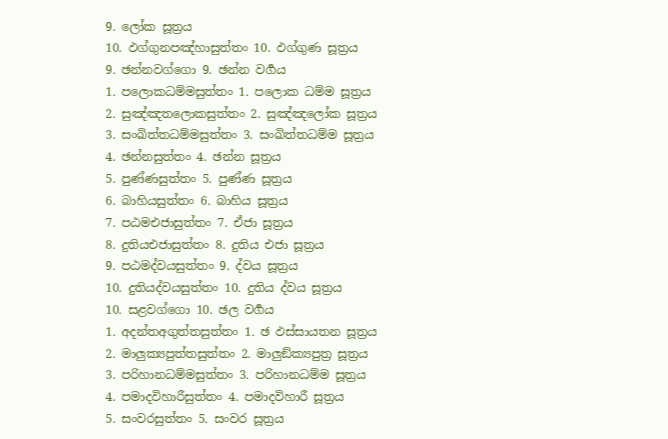9. ලෝක සූත්‍රය
10. ඵග්ගුනපඤ්හාසුත්තං 10. ඵග්ගුණ සූත්‍රය
9. ඡන්නවග්ගො 9. ඡන්න වර්‍ගය
1. පලොකධම්මසුත්තං 1. පලොක ධම්ම සූත්‍රය
2. සුඤ්ඤතලොකසුත්තං 2. සුඤ්ඤලෝක සූත්‍රය
3. සංඛිත්තධම්මසුත්තං 3. සංඛිත්තධම්ම සූත්‍රය
4. ඡන්නසුත්තං 4. ඡන්න සූත්‍රය
5. පුණ්ණසුත්තං 5. පුණ්ණ සූත්‍රය
6. බාහියසුත්තං 6. බාහිය සූත්‍රය
7. පඨමඑජාසුත්තං 7. ඒජා සූත්‍රය
8. දුතියඑජාසුත්තං 8. දුතිය එජා සූත්‍රය
9. පඨමද්වයසුත්තං 9. ද්වය සූත්‍රය
10. දුතියද්වයසුත්තං 10. දුතිය ද්වය සූත්‍රය
10. සළවග්ගො 10. ඡල වර්‍ගය
1. අදන්තඅගුත්තසුත්තං 1. ඡ ඵස්සායතන සූත්‍රය
2. මාලුක්‍යපුත්තසුත්තං 2. මාලුඞ්ක්‍යපුත්‍ර සූත්‍රය
3. පරිහානධම්මසුත්තං 3. පරිහානධම්‌ම සූත්‍රය
4. පමාදවිහාරීසුත්තං 4. පමාදවිහාරී සූත්‍රය
5. සංවරසුත්තං 5. සංවර සූත්‍රය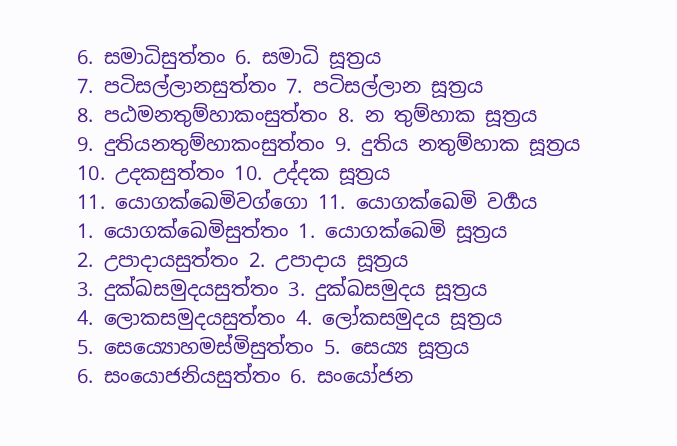6. සමාධිසුත්තං 6. සමාධි සූත්‍රය
7. පටිසල්ලානසුත්තං 7. පටිසල්‌ලාන සූත්‍රය
8. පඨමනතුම්හාකංසුත්තං 8. න තුම්‌හාක සූත්‍රය
9. දුතියනතුම්හාකංසුත්තං 9. දුතිය නතුම්‌හාක සූත්‍රය
10. උදකසුත්තං 10. උද්දක සූත්‍රය
11. යොගක්ඛෙමිවග්ගො 11. යොගක්ඛෙමි වර්‍ගය
1. යොගක්ඛෙමිසුත්තං 1. යොගක්ඛෙමි සූත්‍රය
2. උපාදායසුත්තං 2. උපාදාය සූත්‍රය
3. දුක්ඛසමුදයසුත්තං 3. දුක්‌ඛසමුදය සූත්‍රය
4. ලොකසමුදයසුත්තං 4. ලෝකසමුදය සූත්‍රය
5. සෙය්‍යොහමස්මිසුත්තං 5. සෙය්‍ය සූත්‍රය
6. සංයොජනියසුත්තං 6. සංයෝජන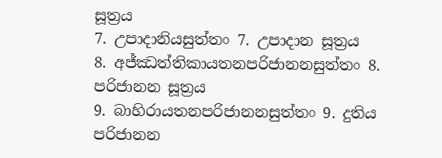සූත්‍රය
7. උපාදානියසුත්තං 7. උපාදාන සූත්‍රය
8. අජ්ඣත්තිකායතනපරිජානනසුත්තං 8. පරිජානන සූත්‍රය
9. බාහිරායතනපරිජානනසුත්තං 9. දුතිය පරිජානන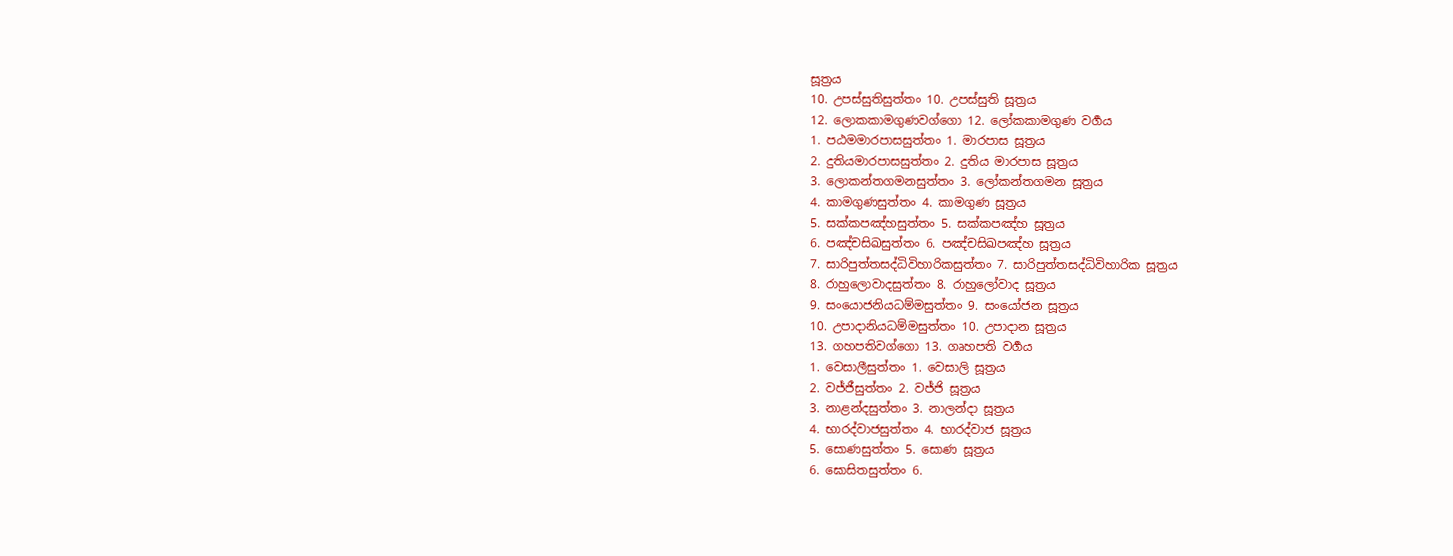සූත්‍රය
10. උපස්සුතිසුත්තං 10. උපස්සුති සූත්‍රය
12. ලොකකාමගුණවග්ගො 12. ලෝකකාමගුණ වර්‍ගය
1. පඨමමාරපාසසුත්තං 1. මාරපාස සූත්‍රය
2. දුතියමාරපාසසුත්තං 2. දුතිය මාරපාස සූත්‍රය
3. ලොකන්තගමනසුත්තං 3. ලෝකන්‌තගමන සූත්‍රය
4. කාමගුණසුත්තං 4. කාමගුණ සූත්‍රය
5. සක්කපඤ්හසුත්තං 5. සක්‌කපඤ්‌හ සූත්‍රය
6. පඤ්චසිඛසුත්තං 6. පඤ්‌චසිඛපඤ්‌හ සූත්‍රය
7. සාරිපුත්තසද්ධිවිහාරිකසුත්තං 7. සාරිපුත්‌තසද්‌ධිවිහාරික සූත්‍රය
8. රාහුලොවාදසුත්තං 8. රාහුලෝවාද සූත්‍රය
9. සංයොජනියධම්මසුත්තං 9. සංයෝජන සූත්‍රය
10. උපාදානියධම්මසුත්තං 10. උපාදාන සූත්‍රය
13. ගහපතිවග්ගො 13. ගෘහපති වර්‍ගය
1. වෙසාලීසුත්තං 1. වෙසාලි සූත්‍රය
2. වජ්ජීසුත්තං 2. වජ්ජි සූත්‍රය
3. නාළන්දසුත්තං 3. නාලන්‌දා සූත්‍රය
4. භාරද්වාජසුත්තං 4. භාරද්‌වාජ සූත්‍රය
5. සොණසුත්තං 5. සොණ සූත්‍රය
6. ඝොසිතසුත්තං 6.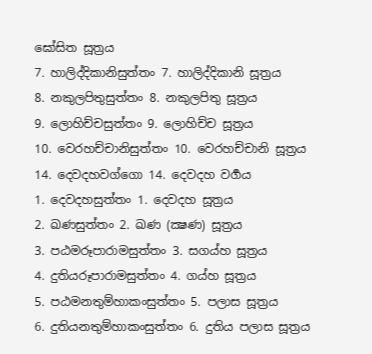ඝෝසිත සූත්‍රය
7. හාලිද්දිකානිසුත්තං 7. හාලිද්‌දිකානි සූත්‍රය
8. නකුලපිතුසුත්තං 8. නකුලපිතු සූත්‍රය
9. ලොහිච්චසුත්තං 9. ලොහිච්‌ච සූත්‍රය
10. වෙරහච්චානිසුත්තං 10. වෙරහච්‌චානි සූත්‍රය
14. දෙවදහවග්ගො 14. දෙවදහ වර්‍ගය
1. දෙවදහසුත්තං 1. දෙවදහ සූත්‍රය
2. ඛණසුත්තං 2. ඛණ (ක්‍ෂණ) සූත්‍රය
3. පඨමරූපාරාමසුත්තං 3. සගය්හ සූත්‍රය
4. දුතියරූපාරාමසුත්තං 4. ගය්හ සූත්‍රය
5. පඨමනතුම්හාකංසුත්තං 5. පලාස සූත්‍රය
6. දුතියනතුම්හාකංසුත්තං 6. දුතිය පලාස සූත්‍රය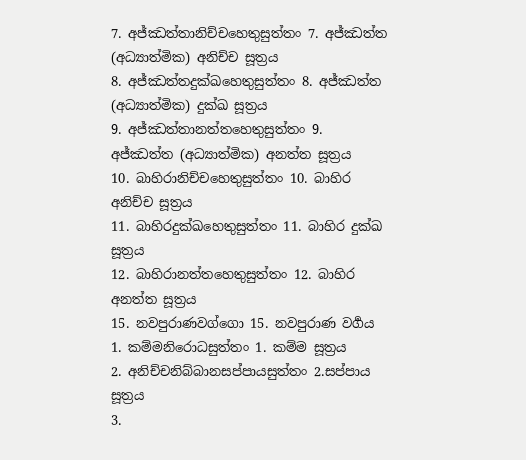7. අජ්ඣත්තානිච්චහෙතුසුත්තං 7. අජ්‌ඣත්‌ත (අධ්‍යාත්මික) අනිච්‌ච සූත්‍රය
8. අජ්ඣත්තදුක්ඛහෙතුසුත්තං 8. අජ්‌ඣත්‌ත (අධ්‍යාත්මික) දුක්‌ඛ සූත්‍රය
9. අජ්ඣත්තානත්තහෙතුසුත්තං 9. අජ්‌ඣත්‌ත (අධ්‍යාත්මික) අනත්‌ත සූත්‍රය
10. බාහිරානිච්චහෙතුසුත්තං 10. බාහිර අනිච්‌ච සූත්‍රය
11. බාහිරදුක්ඛහෙතුසුත්තං 11. බාහිර දුක්‌ඛ සූත්‍රය
12. බාහිරානත්තහෙතුසුත්තං 12. බාහිර අනත්‌ත සූත්‍රය
15. නවපුරාණවග්ගො 15. නවපුරාණ වර්‍ගය
1. කම්මනිරොධසුත්තං 1. කම්‌ම සූත්‍රය
2. අනිච්චනිබ්බානසප්පායසුත්තං 2.සප්‌පාය සූත්‍රය
3.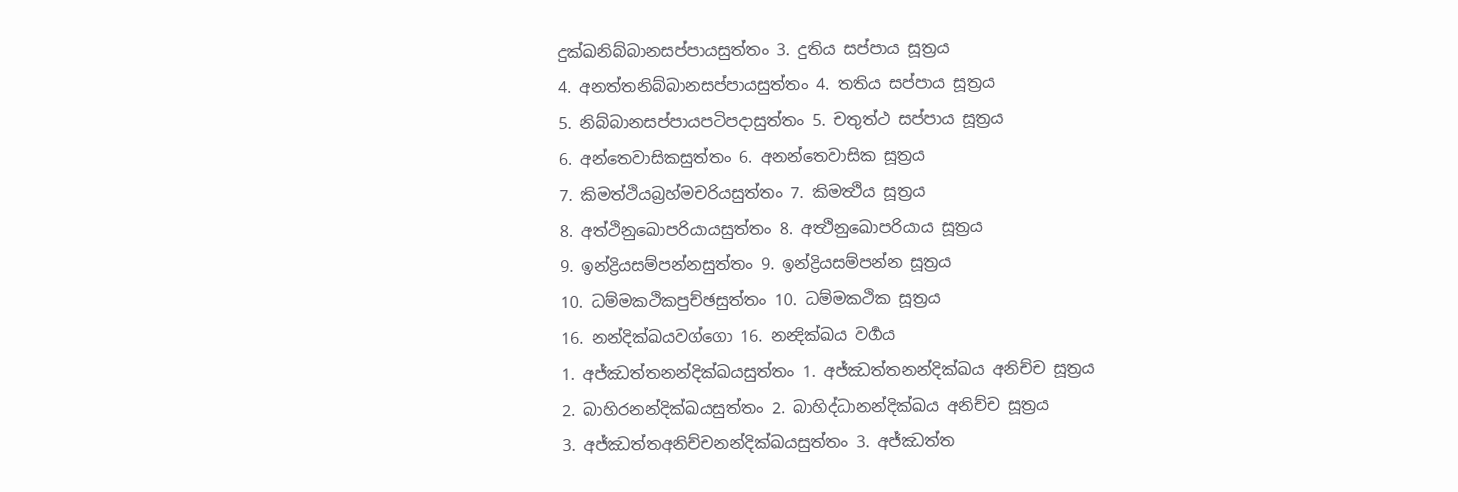දුක්ඛනිබ්බානසප්පායසුත්තං 3. දුතිය සප්‌පාය සූත්‍රය
4. අනත්තනිබ්බානසප්පායසුත්තං 4. තතිය සප්‌පාය සූත්‍රය
5. නිබ්බානසප්පායපටිපදාසුත්තං 5. චතුත්ථ සප්‌පාය සූත්‍රය
6. අන්තෙවාසිකසුත්තං 6. අනන්තෙවාසික සූත්‍රය
7. කිමත්ථියබ්‍රහ්මචරියසුත්තං 7. කිමත්‍ථිය සූත්‍රය
8. අත්ථිනුඛොපරියායසුත්තං 8. අත්‍ථිනුඛොපරියාය සූත්‍රය
9. ඉන්ද්‍රියසම්පන්නසුත්තං 9. ඉන්‌ද්‍රියසම්‌පන්‌න සූත්‍රය
10. ධම්මකථිකපුච්ඡසුත්තං 10. ධම්‌මකථික සූත්‍රය
16. නන්දික්ඛයවග්ගො 16. නන්‍දික්ඛය වර්‍ගය
1. අජ්ඣත්තනන්දික්ඛයසුත්තං 1. අජ්‌ඣත්‌තනන්‌දික්‌ඛය අනිච්ච සූත්‍රය
2. බාහිරනන්දික්ඛයසුත්තං 2. බාහිද්ධානන්‌දික්‌ඛය අනිච්ච සූත්‍රය
3. අජ්ඣත්තඅනිච්චනන්දික්ඛයසුත්තං 3. අජ්‌ඣත්‌ත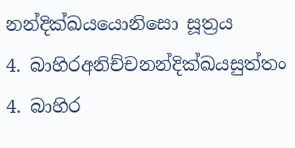නන්‌දික්‌ඛයයොනිසො සූත්‍රය
4. බාහිරඅනිච්චනන්දික්ඛයසුත්තං 4. බාහිර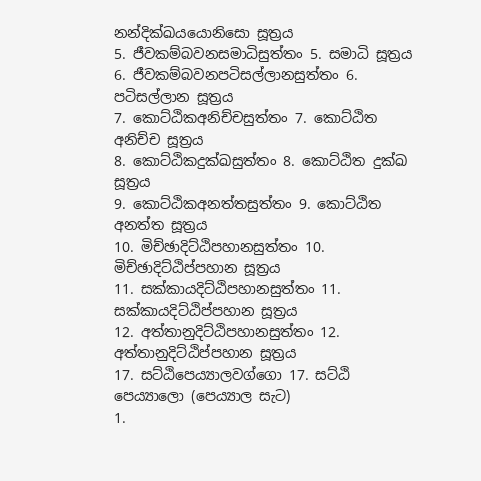නන්‌දික්‌ඛයයොනිසො සූත්‍රය
5. ජීවකම්බවනසමාධිසුත්තං 5. සමාධි සූත්‍රය
6. ජීවකම්බවනපටිසල්ලානසුත්තං 6. පටිසල්‌ලාන සූත්‍රය
7. කොට්ඨිකඅනිච්චසුත්තං 7. කොට්‌ඨිත අනිච්‌ච සූත්‍රය
8. කොට්ඨිකදුක්ඛසුත්තං 8. කොට්‌ඨිත දුක්‌ඛ සූත්‍රය
9. කොට්ඨිකඅනත්තසුත්තං 9. කොට්‌ඨිත අනත්‌ත සූත්‍රය
10. මිච්ඡාදිට්ඨිපහානසුත්තං 10. මිච්‌ඡාදිට්‌ඨිප්පහාන සූත්‍රය
11. සක්කායදිට්ඨිපහානසුත්තං 11. සක්‌කායදිට්‌ඨිප්පහාන සූත්‍රය
12. අත්තානුදිට්ඨිපහානසුත්තං 12. අත්‌තානුදිට්‌ඨිප්පහාන සූත්‍රය
17. සට්ඨිපෙය්‍යාලවග්ගො 17. සට්ඨි පෙය්‍යාලො (පෙය්‍යාල සැට)
1.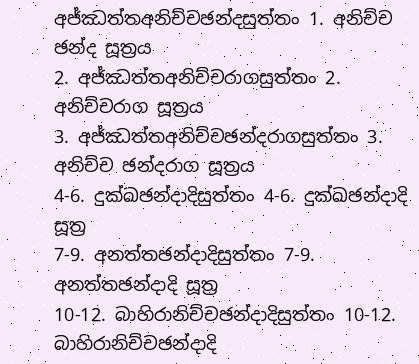අජ්ඣත්තඅනිච්චඡන්දසුත්තං 1. අනිච්‌ච ඡන්‌ද සූත්‍රය
2. අජ්ඣත්තඅනිච්චරාගසුත්තං 2. අනිච්‌චරාග සූත්‍රය
3. අජ්ඣත්තඅනිච්චඡන්දරාගසුත්තං 3. අනිච්‌ච ඡන්‌දරාග සූත්‍රය
4-6. දුක්ඛඡන්දාදිසුත්තං 4-6. දුක්ඛඡන්දාදි සූත්‍ර
7-9. අනත්තඡන්දාදිසුත්තං 7-9. අනත්තඡන්දාදි සූත්‍ර
10-12. බාහිරානිච්චඡන්දාදිසුත්තං 10-12. බාහිරානිච්චඡන්දාදි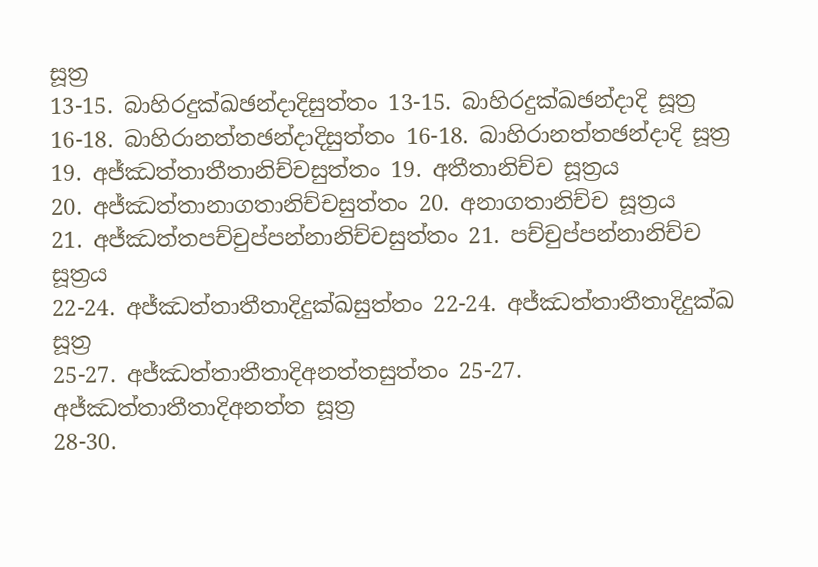සූත්‍ර
13-15. බාහිරදුක්ඛඡන්දාදිසුත්තං 13-15. බාහිරදුක්ඛඡන්දාදි සූත්‍ර
16-18. බාහිරානත්තඡන්දාදිසුත්තං 16-18. බාහිරානත්තඡන්දාදි සූත්‍ර
19. අජ්ඣත්තාතීතානිච්චසුත්තං 19. අතීතානිච්‌ච සූත්‍රය
20. අජ්ඣත්තානාගතානිච්චසුත්තං 20. අනාගතානිච්‌ච සූත්‍රය
21. අජ්ඣත්තපච්චුප්පන්නානිච්චසුත්තං 21. පච්‌චුප්‌පන්‌නානිච්‌ච සූත්‍රය
22-24. අජ්ඣත්තාතීතාදිදුක්ඛසුත්තං 22-24. අජ්ඣත්තාතීතාදිදුක්ඛ සූත්‍ර
25-27. අජ්ඣත්තාතීතාදිඅනත්තසුත්තං 25-27. අජ්ඣත්තාතීතාදිඅනත්ත සූත්‍ර
28-30.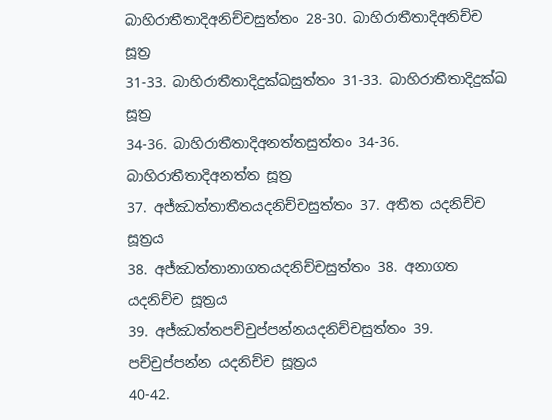බාහිරාතීතාදිඅනිච්චසුත්තං 28-30. බාහිරාතීතාදිඅනිච්ච සූත්‍ර
31-33. බාහිරාතීතාදිදුක්ඛසුත්තං 31-33. බාහිරාතීතාදිදුක්ඛ සූත්‍ර
34-36. බාහිරාතීතාදිඅනත්තසුත්තං 34-36. බාහිරාතීතාදිඅනත්ත සූත්‍ර
37. අජ්ඣත්තාතීතයදනිච්චසුත්තං 37. අතීත යදනිච්‌ච සූත්‍රය
38. අජ්ඣත්තානාගතයදනිච්චසුත්තං 38. අනාගත යදනිච්‌ච සූත්‍රය
39. අජ්ඣත්තපච්චුප්පන්නයදනිච්චසුත්තං 39. පච්‌චුප්‌පන්‌න යදනිච්‌ච සූත්‍රය
40-42.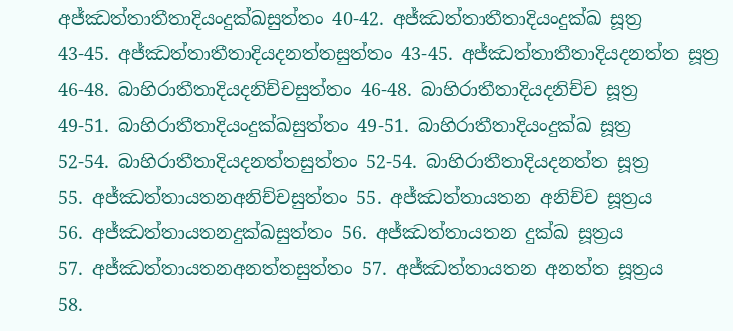අජ්ඣත්තාතීතාදියංදුක්ඛසුත්තං 40-42. අජ්ඣත්තාතීතාදියංදුක්ඛ සූත්‍ර
43-45. අජ්ඣත්තාතීතාදියදනත්තසුත්තං 43-45. අජ්ඣත්තාතීතාදියදනත්ත සූත්‍ර
46-48. බාහිරාතීතාදියදනිච්චසුත්තං 46-48. බාහිරාතීතාදියදනිච්ච සූත්‍ර
49-51. බාහිරාතීතාදියංදුක්ඛසුත්තං 49-51. බාහිරාතීතාදියංදුක්ඛ සූත්‍ර
52-54. බාහිරාතීතාදියදනත්තසුත්තං 52-54. බාහිරාතීතාදියදනත්ත සූත්‍ර
55. අජ්ඣත්තායතනඅනිච්චසුත්තං 55. අජ්‌ඣත්‌තායතන අනිච්‌ච සූත්‍රය
56. අජ්ඣත්තායතනදුක්ඛසුත්තං 56. අජ්‌ඣත්‌තායතන දුක්‌ඛ සූත්‍රය
57. අජ්ඣත්තායතනඅනත්තසුත්තං 57. අජ්‌ඣත්‌තායතන අනත්‌ත සූත්‍රය
58.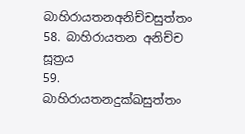බාහිරායතනඅනිච්චසුත්තං 58. බාහිරායතන අනිච්‌ච සූත්‍රය
59. බාහිරායතනදුක්ඛසුත්තං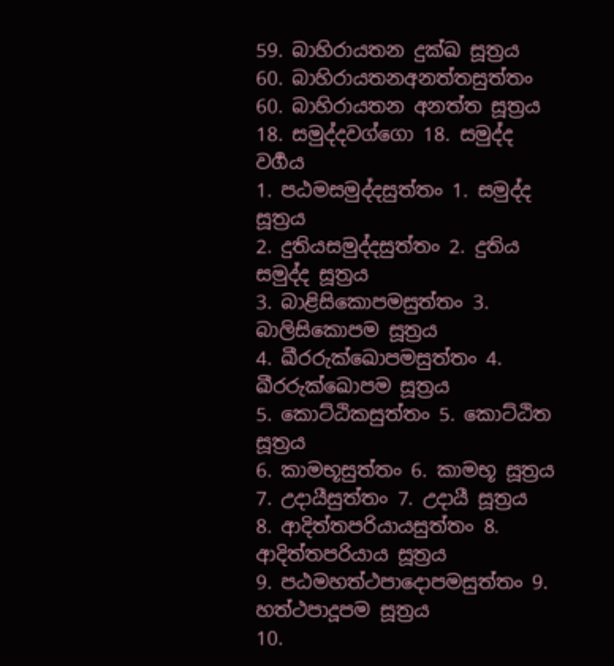59. බාහිරායතන දුක්‌ඛ සූත්‍රය
60. බාහිරායතනඅනත්තසුත්තං 60. බාහිරායතන අනත්‌ත සූත්‍රය
18. සමුද්දවග්ගො 18. සමුද්ද වර්‍ගය
1. පඨමසමුද්දසුත්තං 1. සමුද්‌ද සූත්‍රය
2. දුතියසමුද්දසුත්තං 2. දුතිය සමුද්‌ද සූත්‍රය
3. බාළිසිකොපමසුත්තං 3. බාලිසිකොපම සූත්‍රය
4. ඛීරරුක්ඛොපමසුත්තං 4. ඛීරරුක්‌ඛොපම සූත්‍රය
5. කොට්ඨිකසුත්තං 5. කොට්ඨිත සූත්‍රය
6. කාමභූසුත්තං 6. කාමභූ සූත්‍රය
7. උදායීසුත්තං 7. උදායී සූත්‍රය
8. ආදිත්තපරියායසුත්තං 8. ආදිත්‌තපරියාය සූත්‍රය
9. පඨමහත්ථපාදොපමසුත්තං 9. හත්‌ථපාදූපම සූත්‍රය
10.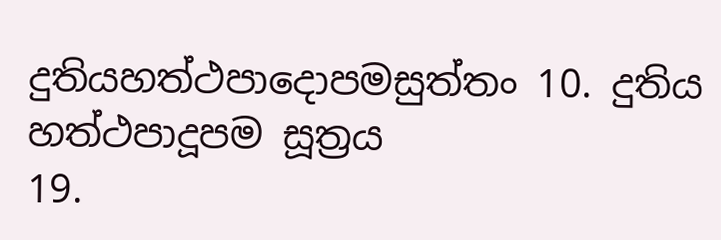දුතියහත්ථපාදොපමසුත්තං 10. දුතිය හත්‌ථපාදූපම සූත්‍රය
19.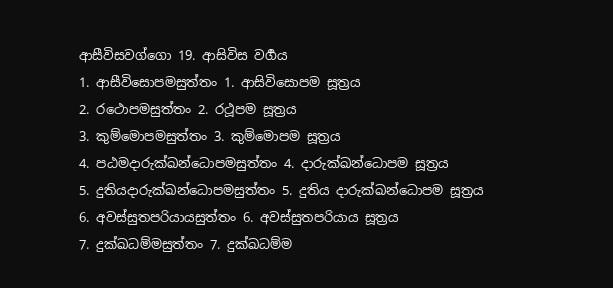ආසීවිසවග්ගො 19. ආසිවිස වර්‍ගය
1. ආසීවිසොපමසුත්තං 1. ආසිවිසොපම සූත්‍රය
2. රථොපමසුත්තං 2. රථූපම සූත්‍රය
3. කුම්මොපමසුත්තං 3. කුම්‌මොපම සූත්‍රය
4. පඨමදාරුක්ඛන්ධොපමසුත්තං 4. දාරුක්‌ඛන්‌ධොපම සූත්‍රය
5. දුතියදාරුක්ඛන්ධොපමසුත්තං 5. දුතිය දාරුක්‌ඛන්‌ධොපම සූත්‍රය
6. අවස්සුතපරියායසුත්තං 6. අවස්‌සුතපරියාය සූත්‍රය
7. දුක්ඛධම්මසුත්තං 7. දුක්ඛධම්ම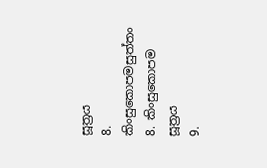සූත්‍රය
8. කිංසුකොපමසුත්තං 8. කිංසුකොපම සූත්‍රය
9.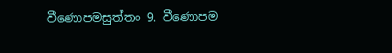වීණොපමසුත්තං 9. වීණොපම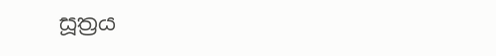සූත්‍රය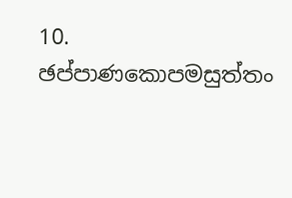10. ඡප්පාණකොපමසුත්තං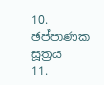10. ඡප්පාණක සූත්‍රය
11.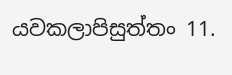යවකලාපිසුත්තං 11.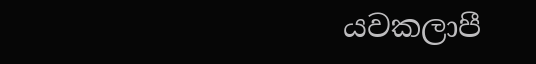යවකලාපී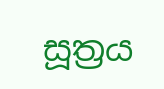සූත්‍රය